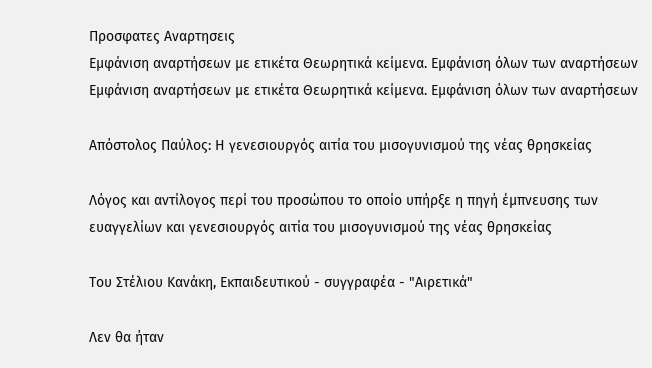Προσφατες Αναρτησεις
Εμφάνιση αναρτήσεων με ετικέτα Θεωρητικά κείμενα. Εμφάνιση όλων των αναρτήσεων
Εμφάνιση αναρτήσεων με ετικέτα Θεωρητικά κείμενα. Εμφάνιση όλων των αναρτήσεων

Απόστολος Παύλος: Η γενεσιουργός αιτία του μισογυνισμού της νέας θρησκείας

Λόγος και αντίλογος περί του προσώπου το οποίο υπήρξε η πηγή έμπνευσης των ευαγγελίων και γενεσιουργός αιτία του μισογυνισμού της νέας θρησκείας

Του Στέλιου Κανάκη, Εκπαιδευτικού - συγγραφέα - "Αιρετικά"

Λεν θα ήταν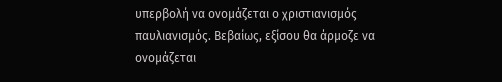υπερβολή να ονομάζεται ο χριστιανισμός παυλιανισμός. Βεβαίως, εξίσου θα άρμοζε να ονομάζεται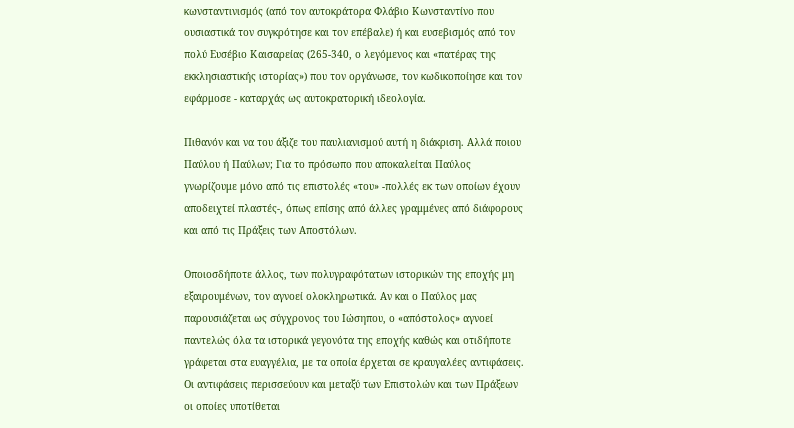κωνσταντινισμός (από τον αυτοκράτορα Φλάβιο Κωνσταντίνο που ουσιαστικά τον συγκρότησε και τον επέβαλε) ή και ευσεβισμός από τον πολύ Ευσέβιο Καισαρείας (265-340, ο λεγόμενος και «πατέρας της εκκλησιαστικής ιστορίας») που τον οργάνωσε, τον κωδικοποίησε και τον εφάρμοσε - καταρχάς ως αυτοκρατορική ιδεολογία.

Πιθανόν και να του άξιζε του παυλιανισμού αυτή η διάκριση. Αλλά ποιου Παύλου ή Παύλων; Για το πρόσωπο που αποκαλείται Παύλος γνωρίζουμε μόνο από τις επιστολές «του» -πολλές εκ των οποίων έχουν αποδειχτεί πλαστές-, όπως επίσης από άλλες γραμμένες από διάφορους και από τις Πράξεις των Αποστόλων.

Οποιοσδήποτε άλλος, των πολυγραφότατων ιστορικών της εποχής μη εξαιρουμένων, τον αγνοεί ολοκληρωτικά. Αν και ο Παύλος μας παρουσιάζεται ως σύγχρονος του Ιώσηπου, ο «απόστολος» αγνοεί παντελώς όλα τα ιστορικά γεγονότα της εποχής καθώς και οτιδήποτε γράφεται στα ευαγγέλια, με τα οποία έρχεται σε κραυγαλέες αντιφάσεις.
Οι αντιφάσεις περισσεύουν και μεταξύ των Επιστολών και των Πράξεων οι οποίες υποτίθεται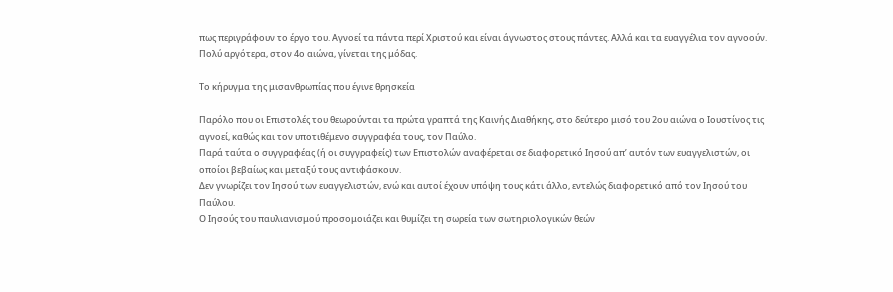πως περιγράφουν το έργο του. Αγνοεί τα πάντα περί Χριστού και είναι άγνωστος στους πάντες. Αλλά και τα ευαγγέλια τον αγνοούν. Πολύ αργότερα, στον 4ο αιώνα, γίνεται της μόδας.

Το κήρυγμα της μισανθρωπίας που έγινε θρησκεία

Παρόλο που οι Επιστολές του θεωρούνται τα πρώτα γραπτά της Καινής Διαθήκης, στο δεύτερο μισό του 2ου αιώνα ο Ιουστίνος τις αγνοεί, καθώς και τον υποτιθέμενο συγγραφέα τους, τον Παύλο.
Παρά ταύτα ο συγγραφέας (ή οι συγγραφείς) των Επιστολών αναφέρεται σε διαφορετικό Ιησού απ’ αυτόν των ευαγγελιστών, οι οποίοι βεβαίως και μεταξύ τους αντιφάσκουν.
Δεν γνωρίζει τον Ιησού των ευαγγελιστών, ενώ και αυτοί έχουν υπόψη τους κάτι άλλο, εντελώς διαφορετικό από τον Ιησού του Παύλου.
Ο Ιησούς του παυλιανισμού προσομοιάζει και θυμίζει τη σωρεία των σωτηριολογικών θεών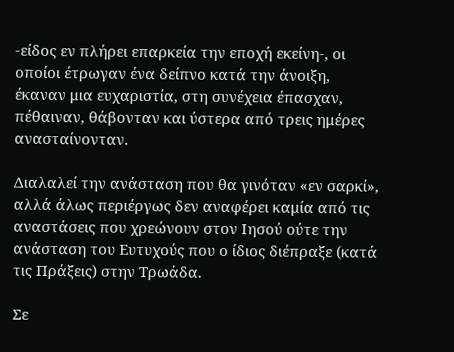-είδος εν πλήρει επαρκεία την εποχή εκείνη-, οι οποίοι έτρωγαν ένα δείπνο κατά την άνοιξη, έκαναν μια ευχαριστία, στη συνέχεια έπασχαν, πέθαιναν, θάβονταν και ύστερα από τρεις ημέρες ανασταίνονταν.

Διαλαλεί την ανάσταση που θα γινόταν «εν σαρκί», αλλά άλως περιέργως δεν αναφέρει καμία από τις αναστάσεις που χρεώνουν στον Ιησού ούτε την ανάσταση του Ευτυχούς που ο ίδιος διέπραξε (κατά τις Πράξεις) στην Τρωάδα.

Σε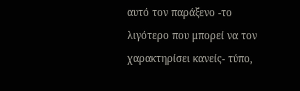αυτό τον παράξενο -το λιγότερο που μπορεί να τον χαρακτηρίσει κανείς- τύπο,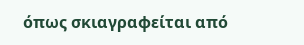όπως σκιαγραφείται από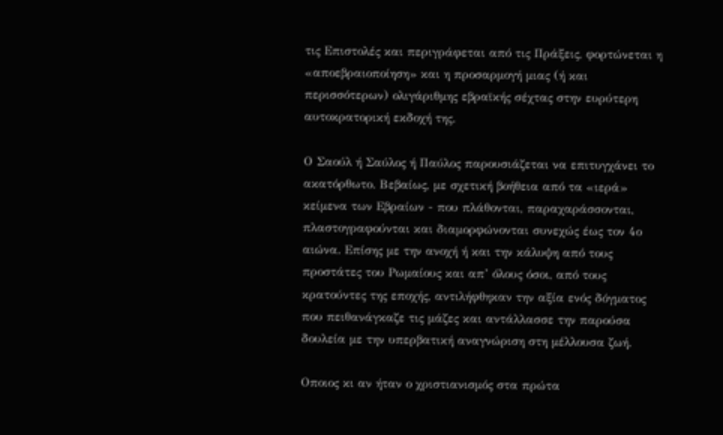τις Επιστολές και περιγράφεται από τις Πράξεις, φορτώνεται η «αποεβραιοποίηση» και η προσαρμογή μιας (ή και περισσότερων) ολιγάριθμης εβραϊκής σέχτας στην ευρύτερη αυτοκρατορική εκδοχή της.

Ο Σαούλ ή Σαύλος ή Παύλος παρουσιάζεται να επιτυγχάνει το ακατόρθωτο. Βεβαίως, με σχετική βοήθεια από τα «ιερά» κείμενα των Εβραίων - που πλάθονται, παραχαράσσονται, πλαστογραφούνται και διαμορφώνονται συνεχώς έως τον 4ο αιώνα. Επίσης με την ανοχή ή και την κάλυψη από τους προστάτες του Ρωμαίους και απ’ όλους όσοι, από τους κρατούντες της εποχής, αντιλήφθηκαν την αξία ενός δόγματος που πειθανάγκαζε τις μάζες και αντάλλασσε την παρούσα δουλεία με την υπερβατική αναγνώριση στη μέλλουσα ζωή.

Οποιος κι αν ήταν ο χριστιανισμός στα πρώτα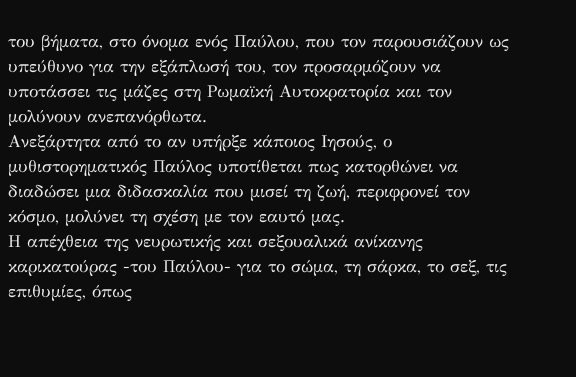του βήματα, στο όνομα ενός Παύλου, που τον παρουσιάζουν ως υπεύθυνο για την εξάπλωσή του, τον προσαρμόζουν να υποτάσσει τις μάζες στη Ρωμαϊκή Αυτοκρατορία και τον μολύνουν ανεπανόρθωτα.
Ανεξάρτητα από το αν υπήρξε κάποιος Ιησούς, ο μυθιστορηματικός Παύλος υποτίθεται πως κατορθώνει να διαδώσει μια διδασκαλία που μισεί τη ζωή, περιφρονεί τον κόσμο, μολύνει τη σχέση με τον εαυτό μας.
Η απέχθεια της νευρωτικής και σεξουαλικά ανίκανης καρικατούρας -του Παύλου- για το σώμα, τη σάρκα, το σεξ, τις επιθυμίες, όπως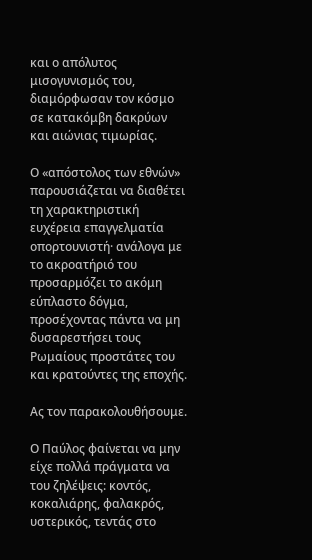και ο απόλυτος μισογυνισμός του, διαμόρφωσαν τον κόσμο σε κατακόμβη δακρύων και αιώνιας τιμωρίας.

Ο «απόστολος των εθνών» παρουσιάζεται να διαθέτει τη χαρακτηριστική ευχέρεια επαγγελματία οπορτουνιστή· ανάλογα με το ακροατήριό του προσαρμόζει το ακόμη εύπλαστο δόγμα, προσέχοντας πάντα να μη δυσαρεστήσει τους Ρωμαίους προστάτες του και κρατούντες της εποχής.

Ας τον παρακολουθήσουμε.

Ο Παύλος φαίνεται να μην είχε πολλά πράγματα να του ζηλέψεις: κοντός, κοκαλιάρης, φαλακρός, υστερικός, τεντάς στο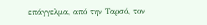επάγγελμα, από την Ταρσό, τον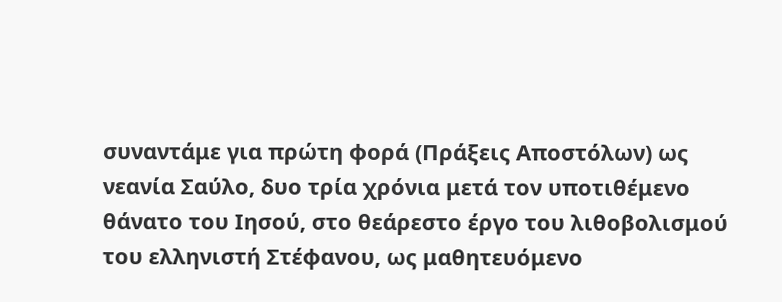συναντάμε για πρώτη φορά (Πράξεις Αποστόλων) ως νεανία Σαύλο, δυο τρία χρόνια μετά τον υποτιθέμενο θάνατο του Ιησού, στο θεάρεστο έργο του λιθοβολισμού του ελληνιστή Στέφανου, ως μαθητευόμενο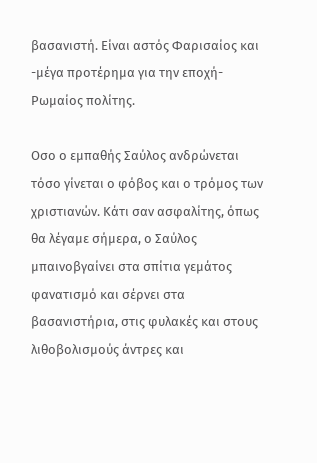βασανιστή. Είναι αστός Φαρισαίος και -μέγα προτέρημα για την εποχή- Ρωμαίος πολίτης.

Οσο ο εμπαθής Σαύλος ανδρώνεται τόσο γίνεται ο φόβος και ο τρόμος των χριστιανών. Κάτι σαν ασφαλίτης, όπως θα λέγαμε σήμερα, ο Σαύλος μπαινοβγαίνει στα σπίτια γεμάτος φανατισμό και σέρνει στα βασανιστήρια, στις φυλακές και στους λιθοβολισμούς άντρες και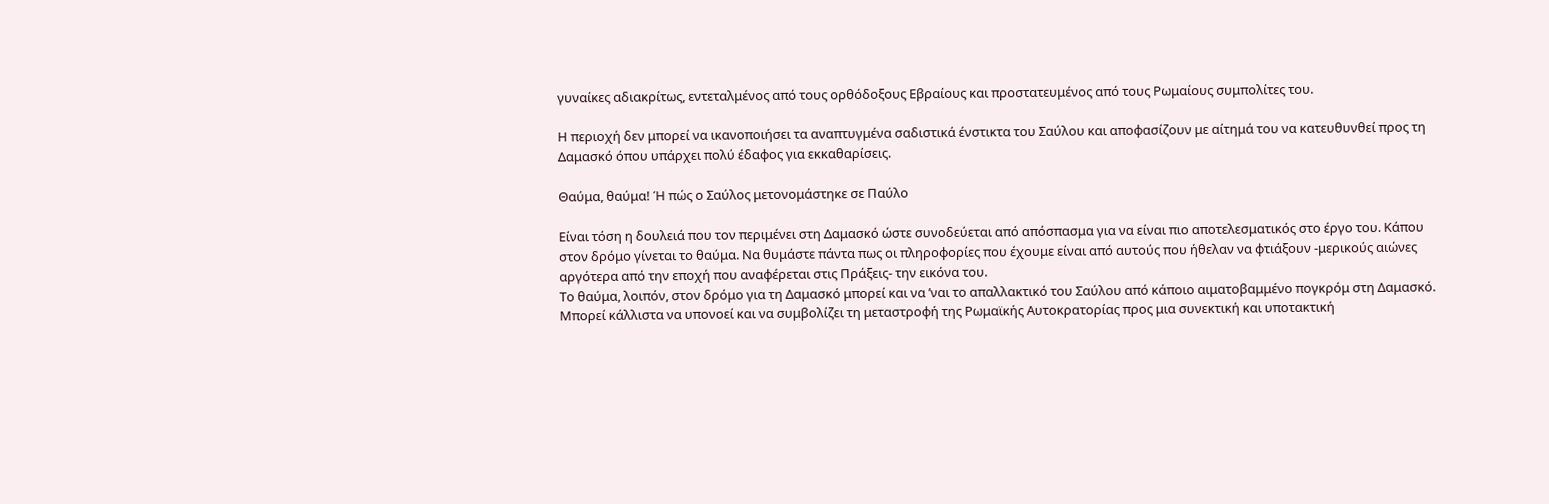γυναίκες αδιακρίτως, εντεταλμένος από τους ορθόδοξους Εβραίους και προστατευμένος από τους Ρωμαίους συμπολίτες του.

Η περιοχή δεν μπορεί να ικανοποιήσει τα αναπτυγμένα σαδιστικά ένστικτα του Σαύλου και αποφασίζουν με αίτημά του να κατευθυνθεί προς τη Δαμασκό όπου υπάρχει πολύ έδαφος για εκκαθαρίσεις.

Θαύμα, θαύμα! Ή πώς ο Σαύλος μετονομάστηκε σε Παύλο

Είναι τόση η δουλειά που τον περιμένει στη Δαμασκό ώστε συνοδεύεται από απόσπασμα για να είναι πιο αποτελεσματικός στο έργο του. Κάπου στον δρόμο γίνεται το θαύμα. Να θυμάστε πάντα πως οι πληροφορίες που έχουμε είναι από αυτούς που ήθελαν να φτιάξουν -μερικούς αιώνες αργότερα από την εποχή που αναφέρεται στις Πράξεις- την εικόνα του.
Το θαύμα, λοιπόν, στον δρόμο για τη Δαμασκό μπορεί και να ’ναι το απαλλακτικό του Σαύλου από κάποιο αιματοβαμμένο πογκρόμ στη Δαμασκό. Μπορεί κάλλιστα να υπονοεί και να συμβολίζει τη μεταστροφή της Ρωμαϊκής Αυτοκρατορίας προς μια συνεκτική και υποτακτική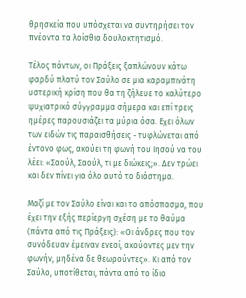θρησκεία που υπόσχεται να συντηρήσει τον πνέοντα τα λοίσθια δουλοκτητισμό.

Τέλος πάντων, οι Πράξεις ξαπλώνουν κάτω φαρδύ πλατύ τον Σαύλο σε μια καραμπινάτη υστερική κρίση που θα τη ζήλευε το καλύτερο ψυχιατρικό σύγγραμμα σήμερα και επί τρεις ημέρες παρουσιάζει τα μύρια όσα. Εχει όλων των ειδών τις παραισθήσεις - τυφλώνεται από έντονο φως, ακούει τη φωνή του Ιησού να του λέει: «Σαούλ, Σαούλ, τι με διώκεις;». Δεν τρώει και δεν πίνει για όλο αυτό το διάστημα.

Μαζί με τον Σαύλο είναι και το απόσπασμα, που έχει την εξής περίεργη σχέση με το θαύμα (πάντα από τις Πράξεις): «Οι άνδρες που τον συνόδευαν έμειναν ενεοί, ακούοντες μεν την φωνήν, μηδένα δε θεωρούντες». Κι από τον Σαύλο, υποτίθεται, πάντα από το ίδιο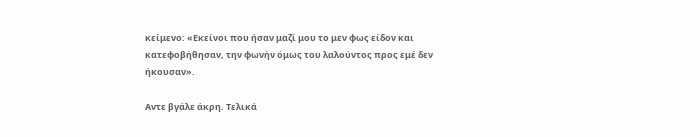κείμενο: «Εκείνοι που ήσαν μαζί μου το μεν φως είδον και κατεφοβήθησαν, την φωνήν όμως του λαλούντος προς εμέ δεν ήκουσαν».

Αντε βγάλε άκρη. Τελικά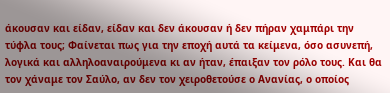άκουσαν και είδαν, είδαν και δεν άκουσαν ή δεν πήραν χαμπάρι την τύφλα τους; Φαίνεται πως για την εποχή αυτά τα κείμενα, όσο ασυνεπή, λογικά και αλληλοαναιρούμενα κι αν ήταν, έπαιξαν τον ρόλο τους. Και θα τον χάναμε τον Σαύλο, αν δεν τον χειροθετούσε ο Ανανίας, ο οποίος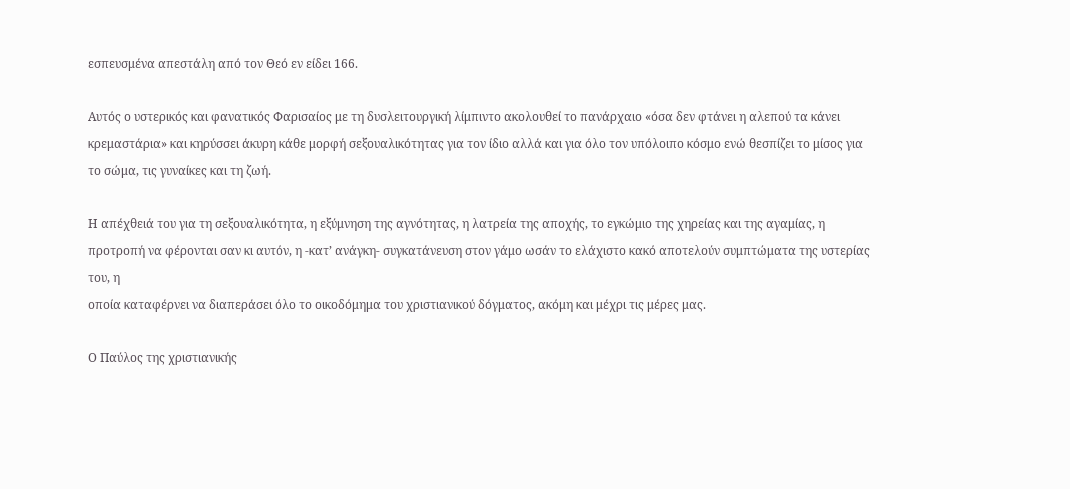εσπευσμένα απεστάλη από τον Θεό εν είδει 166.

Αυτός ο υστερικός και φανατικός Φαρισαίος με τη δυσλειτουργική λίμπιντο ακολουθεί το πανάρχαιο «όσα δεν φτάνει η αλεπού τα κάνει κρεμαστάρια» και κηρύσσει άκυρη κάθε μορφή σεξουαλικότητας για τον ίδιο αλλά και για όλο τον υπόλοιπο κόσμο ενώ θεσπίζει το μίσος για το σώμα, τις γυναίκες και τη ζωή.

Η απέχθειά του για τη σεξουαλικότητα, η εξύμνηση της αγνότητας, η λατρεία της αποχής, το εγκώμιο της χηρείας και της αγαμίας, η προτροπή να φέρονται σαν κι αυτόν, η -κατ’ ανάγκη- συγκατάνευση στον γάμο ωσάν το ελάχιστο κακό αποτελούν συμπτώματα της υστερίας του, η
οποία καταφέρνει να διαπεράσει όλο το οικοδόμημα του χριστιανικού δόγματος, ακόμη και μέχρι τις μέρες μας.

Ο Παύλος της χριστιανικής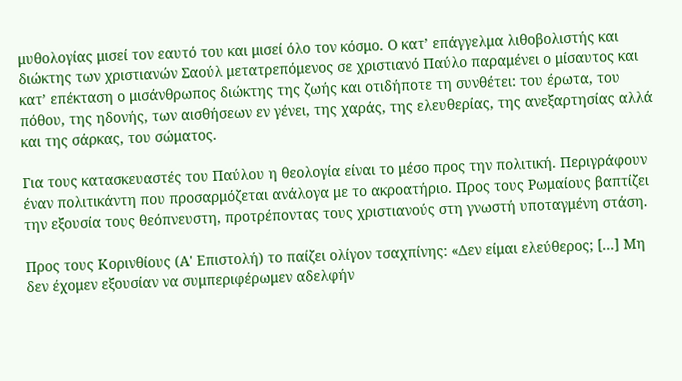μυθολογίας μισεί τον εαυτό του και μισεί όλο τον κόσμο. Ο κατ’ επάγγελμα λιθοβολιστής και διώκτης των χριστιανών Σαούλ μετατρεπόμενος σε χριστιανό Παύλο παραμένει ο μίσαυτος και κατ’ επέκταση ο μισάνθρωπος διώκτης της ζωής και οτιδήποτε τη συνθέτει: του έρωτα, του πόθου, της ηδονής, των αισθήσεων εν γένει, της χαράς, της ελευθερίας, της ανεξαρτησίας αλλά και της σάρκας, του σώματος.

Για τους κατασκευαστές του Παύλου η θεολογία είναι το μέσο προς την πολιτική. Περιγράφουν έναν πολιτικάντη που προσαρμόζεται ανάλογα με το ακροατήριο. Προς τους Ρωμαίους βαπτίζει την εξουσία τους θεόπνευστη, προτρέποντας τους χριστιανούς στη γνωστή υποταγμένη στάση.

Προς τους Κορινθίους (Α' Επιστολή) το παίζει ολίγον τσαχπίνης: «Δεν είμαι ελεύθερος; [...] Μη δεν έχομεν εξουσίαν να συμπεριφέρωμεν αδελφήν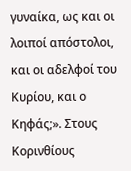γυναίκα, ως και οι λοιποί απόστολοι, και οι αδελφοί του Κυρίου, και ο Κηφάς;». Στους Κορινθίους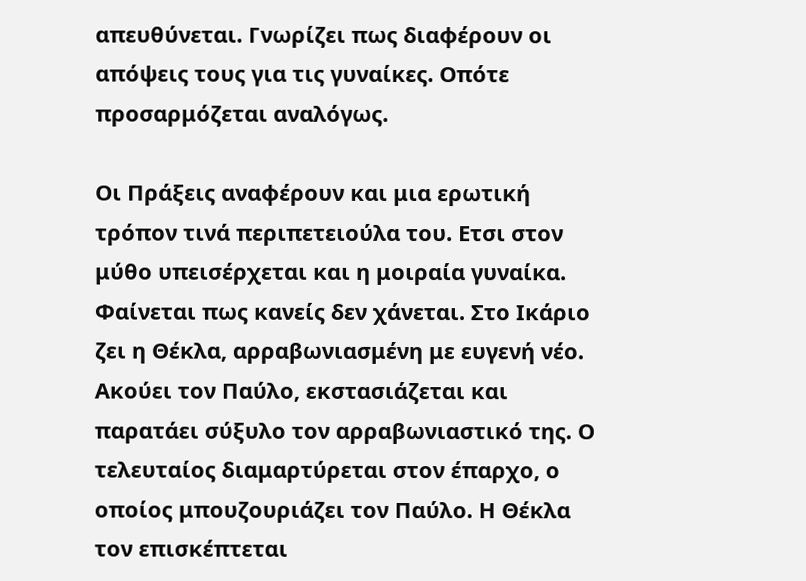απευθύνεται. Γνωρίζει πως διαφέρουν οι απόψεις τους για τις γυναίκες. Οπότε προσαρμόζεται αναλόγως.

Οι Πράξεις αναφέρουν και μια ερωτική τρόπον τινά περιπετειούλα του. Ετσι στον μύθο υπεισέρχεται και η μοιραία γυναίκα. Φαίνεται πως κανείς δεν χάνεται. Στο Ικάριο ζει η Θέκλα, αρραβωνιασμένη με ευγενή νέο. Ακούει τον Παύλο, εκστασιάζεται και παρατάει σύξυλο τον αρραβωνιαστικό της. Ο τελευταίος διαμαρτύρεται στον έπαρχο, ο οποίος μπουζουριάζει τον Παύλο. Η Θέκλα τον επισκέπτεται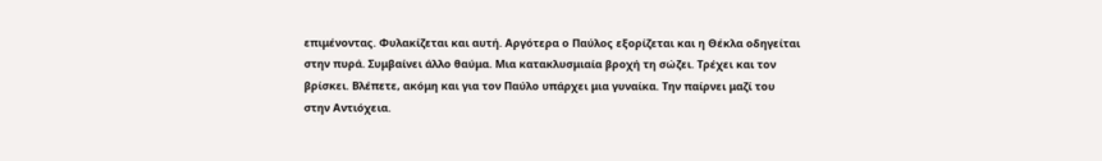επιμένοντας. Φυλακίζεται και αυτή. Αργότερα ο Παύλος εξορίζεται και η Θέκλα οδηγείται στην πυρά. Συμβαίνει άλλο θαύμα. Μια κατακλυσμιαία βροχή τη σώζει. Τρέχει και τον βρίσκει. Βλέπετε, ακόμη και για τον Παύλο υπάρχει μια γυναίκα. Την παίρνει μαζί του στην Αντιόχεια.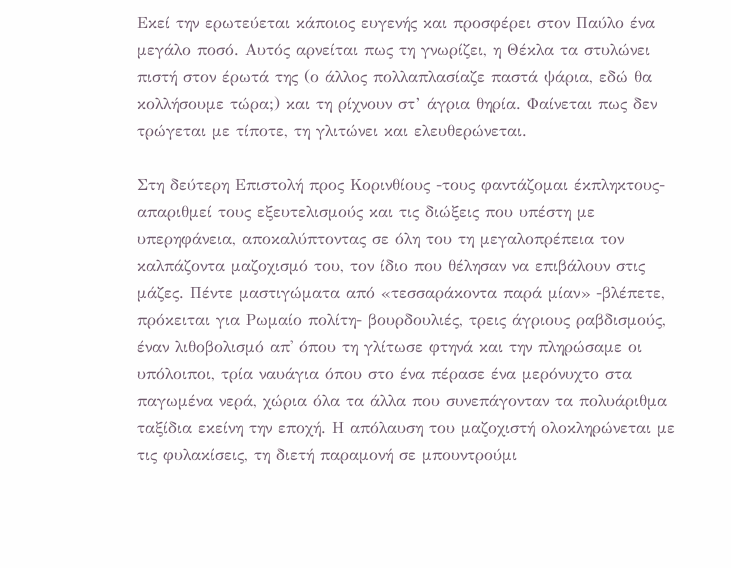Εκεί την ερωτεύεται κάποιος ευγενής και προσφέρει στον Παύλο ένα μεγάλο ποσό. Αυτός αρνείται πως τη γνωρίζει, η Θέκλα τα στυλώνει πιστή στον έρωτά της (ο άλλος πολλαπλασίαζε παστά ψάρια, εδώ θα κολλήσουμε τώρα;) και τη ρίχνουν στ’ άγρια θηρία. Φαίνεται πως δεν τρώγεται με τίποτε, τη γλιτώνει και ελευθερώνεται.

Στη δεύτερη Επιστολή προς Κορινθίους -τους φαντάζομαι έκπληκτους- απαριθμεί τους εξευτελισμούς και τις διώξεις που υπέστη με υπερηφάνεια, αποκαλύπτοντας σε όλη του τη μεγαλοπρέπεια τον καλπάζοντα μαζοχισμό του, τον ίδιο που θέλησαν να επιβάλουν στις μάζες. Πέντε μαστιγώματα από «τεσσαράκοντα παρά μίαν» -βλέπετε, πρόκειται για Ρωμαίο πολίτη- βουρδουλιές, τρεις άγριους ραβδισμούς, έναν λιθοβολισμό απ' όπου τη γλίτωσε φτηνά και την πληρώσαμε οι υπόλοιποι, τρία ναυάγια όπου στο ένα πέρασε ένα μερόνυχτο στα παγωμένα νερά, χώρια όλα τα άλλα που συνεπάγονταν τα πολυάριθμα ταξίδια εκείνη την εποχή. Η απόλαυση του μαζοχιστή ολοκληρώνεται με τις φυλακίσεις, τη διετή παραμονή σε μπουντρούμι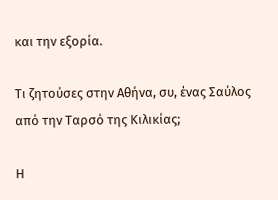και την εξορία.

Τι ζητούσες στην Αθήνα, συ, ένας Σαύλος από την Ταρσό της Κιλικίας;

Η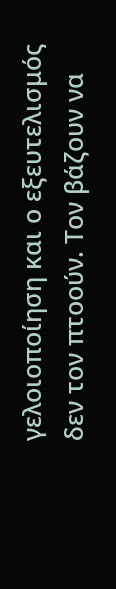γελοιοποίηση και ο εξευτελισμός δεν τον πτοούν. Τον βάζουν να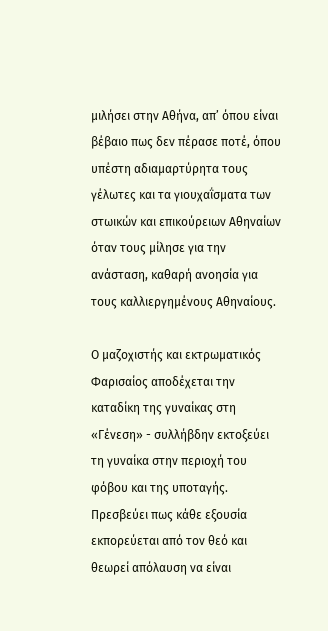μιλήσει στην Αθήνα, απ’ όπου είναι βέβαιο πως δεν πέρασε ποτέ, όπου υπέστη αδιαμαρτύρητα τους γέλωτες και τα γιουχαΐσματα των στωικών και επικούρειων Αθηναίων όταν τους μίλησε για την ανάσταση, καθαρή ανοησία για τους καλλιεργημένους Αθηναίους.

Ο μαζοχιστής και εκτρωματικός Φαρισαίος αποδέχεται την καταδίκη της γυναίκας στη «Γένεση» - συλλήβδην εκτοξεύει τη γυναίκα στην περιοχή του φόβου και της υποταγής. Πρεσβεύει πως κάθε εξουσία εκπορεύεται από τον θεό και θεωρεί απόλαυση να είναι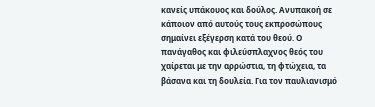κανείς υπάκουος και δούλος. Ανυπακοή σε κάποιον από αυτούς τους εκπροσώπους σημαίνει εξέγερση κατά του θεού. Ο πανάγαθος και φιλεύσπλαχνος θεός του χαίρεται με την αρρώστια, τη φτώχεια, τα βάσανα και τη δουλεία. Για τον παυλιανισμό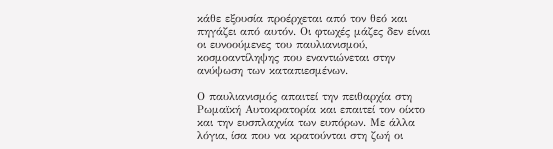κάθε εξουσία προέρχεται από τον θεό και πηγάζει από αυτόν. Οι φτωχές μάζες δεν είναι οι ευνοούμενες του παυλιανισμού, κοσμοαντίληψης που εναντιώνεται στην ανύψωση των καταπιεσμένων.

Ο παυλιανισμός απαιτεί την πειθαρχία στη Ρωμαϊκή Αυτοκρατορία και επαιτεί τον οίκτο και την ευσπλαχνία των ευπόρων. Με άλλα λόγια, ίσα που να κρατούνται στη ζωή οι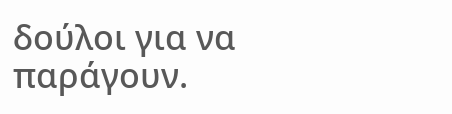δούλοι για να παράγουν.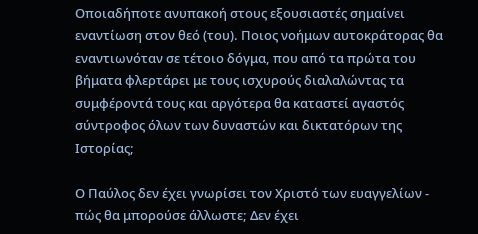Οποιαδήποτε ανυπακοή στους εξουσιαστές σημαίνει εναντίωση στον θεό (του). Ποιος νοήμων αυτοκράτορας θα εναντιωνόταν σε τέτοιο δόγμα, που από τα πρώτα του βήματα φλερτάρει με τους ισχυρούς διαλαλώντας τα συμφέροντά τους και αργότερα θα καταστεί αγαστός σύντροφος όλων των δυναστών και δικτατόρων της Ιστορίας;

Ο Παύλος δεν έχει γνωρίσει τον Χριστό των ευαγγελίων - πώς θα μπορούσε άλλωστε; Δεν έχει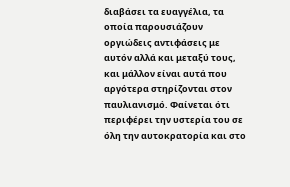διαβάσει τα ευαγγέλια, τα οποία παρουσιάζουν οργιώδεις αντιφάσεις με αυτόν αλλά και μεταξύ τους, και μάλλον είναι αυτά που αργότερα στηρίζονται στον παυλιανισμό. Φαίνεται ότι περιφέρει την υστερία του σε όλη την αυτοκρατορία και στο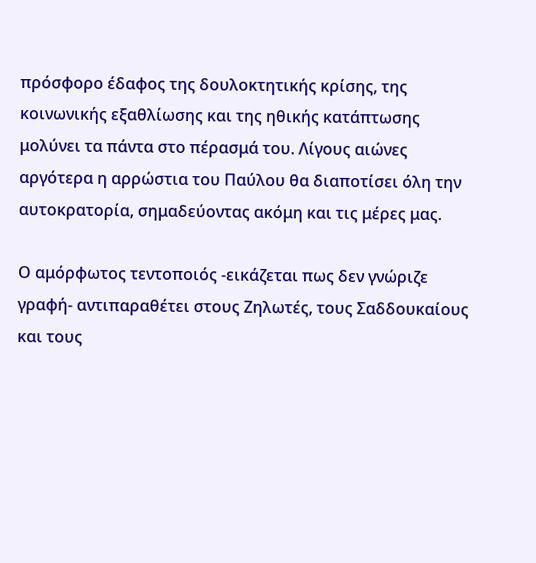πρόσφορο έδαφος της δουλοκτητικής κρίσης, της κοινωνικής εξαθλίωσης και της ηθικής κατάπτωσης μολύνει τα πάντα στο πέρασμά του. Λίγους αιώνες αργότερα η αρρώστια του Παύλου θα διαποτίσει όλη την αυτοκρατορία, σημαδεύοντας ακόμη και τις μέρες μας.

Ο αμόρφωτος τεντοποιός -εικάζεται πως δεν γνώριζε γραφή- αντιπαραθέτει στους Ζηλωτές, τους Σαδδουκαίους και τους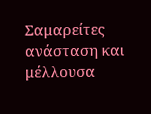Σαμαρείτες ανάσταση και μέλλουσα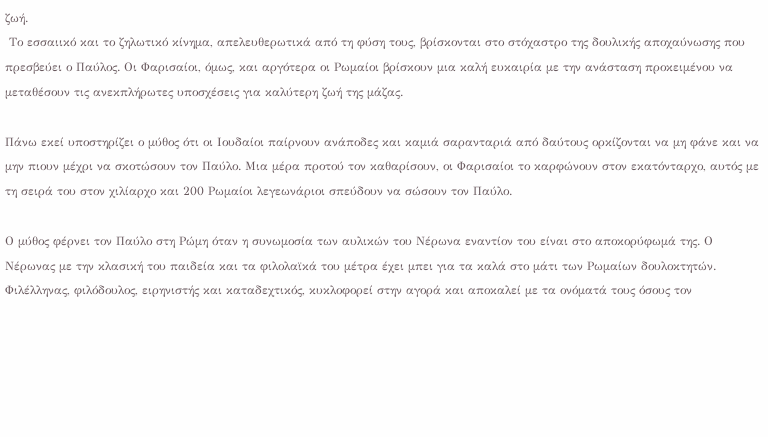ζωή.
 Το εσσαιικό και το ζηλωτικό κίνημα, απελευθερωτικά από τη φύση τους, βρίσκονται στο στόχαστρο της δουλικής αποχαύνωσης που πρεσβεύει ο Παύλος. Οι Φαρισαίοι, όμως, και αργότερα οι Ρωμαίοι βρίσκουν μια καλή ευκαιρία με την ανάσταση προκειμένου να μεταθέσουν τις ανεκπλήρωτες υποσχέσεις για καλύτερη ζωή της μάζας.

Πάνω εκεί υποστηρίζει ο μύθος ότι οι Ιουδαίοι παίρνουν ανάποδες και καμιά σαρανταριά από δαύτους ορκίζονται να μη φάνε και να μην πιουν μέχρι να σκοτώσουν τον Παύλο. Μια μέρα προτού τον καθαρίσουν, οι Φαρισαίοι το καρφώνουν στον εκατόνταρχο, αυτός με τη σειρά του στον χιλίαρχο και 200 Ρωμαίοι λεγεωνάριοι σπεύδουν να σώσουν τον Παύλο.

Ο μύθος φέρνει τον Παύλο στη Ρώμη όταν η συνωμοσία των αυλικών του Νέρωνα εναντίον του είναι στο αποκορύφωμά της. Ο Νέρωνας με την κλασική του παιδεία και τα φιλολαϊκά του μέτρα έχει μπει για τα καλά στο μάτι των Ρωμαίων δουλοκτητών. Φιλέλληνας, φιλόδουλος, ειρηνιστής και καταδεχτικός, κυκλοφορεί στην αγορά και αποκαλεί με τα ονόματά τους όσους τον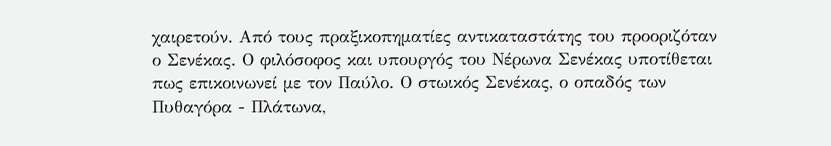χαιρετούν. Από τους πραξικοπηματίες αντικαταστάτης του προοριζόταν ο Σενέκας. Ο φιλόσοφος και υπουργός του Νέρωνα Σενέκας υποτίθεται πως επικοινωνεί με τον Παύλο. Ο στωικός Σενέκας, ο οπαδός των Πυθαγόρα - Πλάτωνα,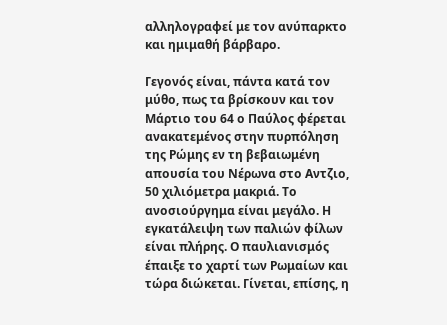αλληλογραφεί με τον ανύπαρκτο και ημιμαθή βάρβαρο.

Γεγονός είναι, πάντα κατά τον μύθο, πως τα βρίσκουν και τον Μάρτιο του 64 ο Παύλος φέρεται ανακατεμένος στην πυρπόληση της Ρώμης εν τη βεβαιωμένη απουσία του Νέρωνα στο Αντζιο, 50 χιλιόμετρα μακριά. Το ανοσιούργημα είναι μεγάλο. Η εγκατάλειψη των παλιών φίλων
είναι πλήρης. Ο παυλιανισμός έπαιξε το χαρτί των Ρωμαίων και τώρα διώκεται. Γίνεται, επίσης, η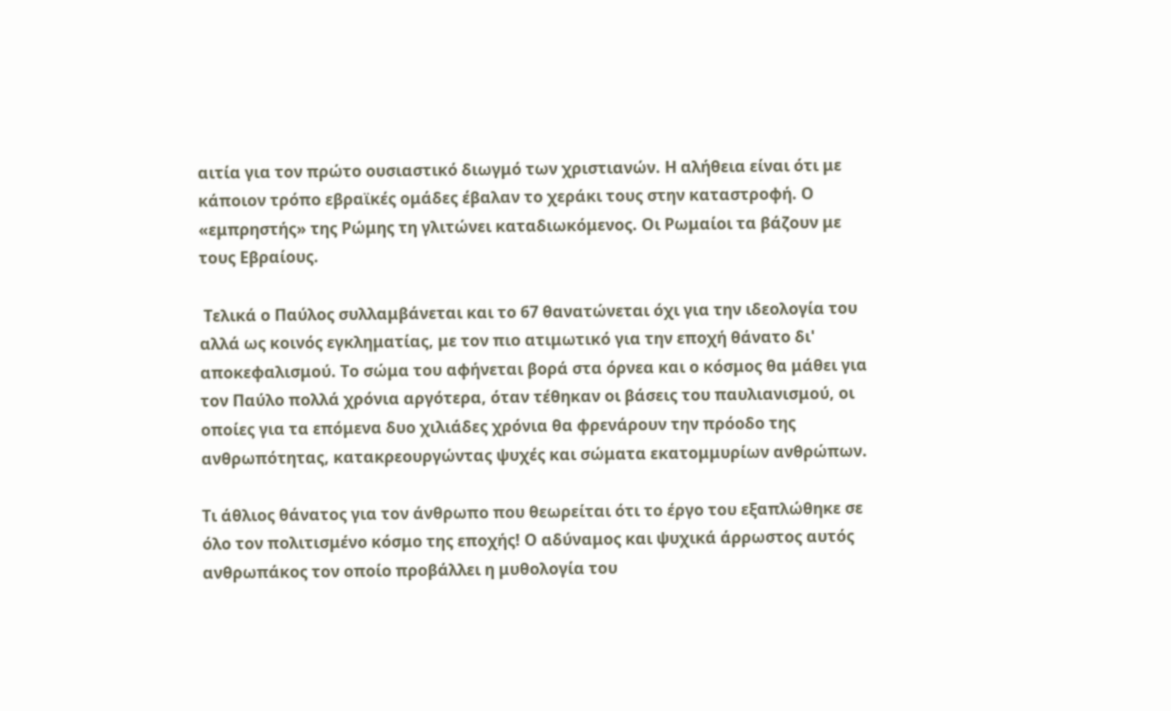αιτία για τον πρώτο ουσιαστικό διωγμό των χριστιανών. Η αλήθεια είναι ότι με κάποιον τρόπο εβραϊκές ομάδες έβαλαν το χεράκι τους στην καταστροφή. Ο «εμπρηστής» της Ρώμης τη γλιτώνει καταδιωκόμενος. Οι Ρωμαίοι τα βάζουν με τους Εβραίους.

 Τελικά ο Παύλος συλλαμβάνεται και το 67 θανατώνεται όχι για την ιδεολογία του αλλά ως κοινός εγκληματίας, με τον πιο ατιμωτικό για την εποχή θάνατο δι' αποκεφαλισμού. Το σώμα του αφήνεται βορά στα όρνεα και ο κόσμος θα μάθει για τον Παύλο πολλά χρόνια αργότερα, όταν τέθηκαν οι βάσεις του παυλιανισμού, οι οποίες για τα επόμενα δυο χιλιάδες χρόνια θα φρενάρουν την πρόοδο της ανθρωπότητας, κατακρεουργώντας ψυχές και σώματα εκατομμυρίων ανθρώπων.

Τι άθλιος θάνατος για τον άνθρωπο που θεωρείται ότι το έργο του εξαπλώθηκε σε όλο τον πολιτισμένο κόσμο της εποχής! Ο αδύναμος και ψυχικά άρρωστος αυτός ανθρωπάκος τον οποίο προβάλλει η μυθολογία του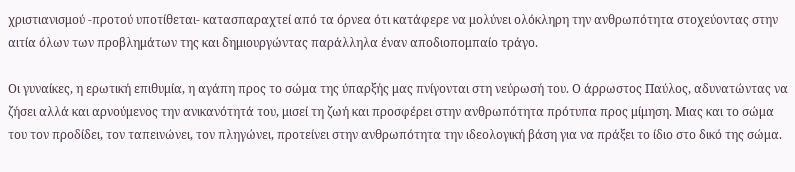χριστιανισμού -προτού υποτίθεται- κατασπαραχτεί από τα όρνεα ότι κατάφερε να μολύνει ολόκληρη την ανθρωπότητα στοχεύοντας στην αιτία όλων των προβλημάτων της και δημιουργώντας παράλληλα έναν αποδιοπομπαίο τράγο.

Οι γυναίκες, η ερωτική επιθυμία, η αγάπη προς το σώμα της ύπαρξής μας πνίγονται στη νεύρωσή του. Ο άρρωστος Παύλος, αδυνατώντας να ζήσει αλλά και αρνούμενος την ανικανότητά του, μισεί τη ζωή και προσφέρει στην ανθρωπότητα πρότυπα προς μίμηση. Μιας και το σώμα του τον προδίδει, τον ταπεινώνει, τον πληγώνει, προτείνει στην ανθρωπότητα την ιδεολογική βάση για να πράξει το ίδιο στο δικό της σώμα.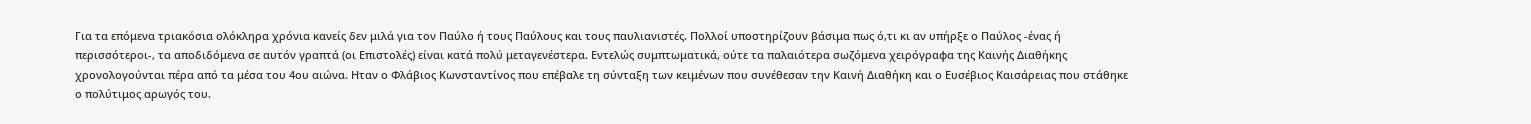Για τα επόμενα τριακόσια ολόκληρα χρόνια κανείς δεν μιλά για τον Παύλο ή τους Παύλους και τους παυλιανιστές. Πολλοί υποστηρίζουν βάσιμα πως ό,τι κι αν υπήρξε ο Παύλος -ένας ή περισσότεροι-, τα αποδιδόμενα σε αυτόν γραπτά (οι Επιστολές) είναι κατά πολύ μεταγενέστερα. Εντελώς συμπτωματικά, ούτε τα παλαιότερα σωζόμενα χειρόγραφα της Καινής Διαθήκης χρονολογούνται πέρα από τα μέσα του 4ου αιώνα. Ηταν ο Φλάβιος Κωνσταντίνος που επέβαλε τη σύνταξη των κειμένων που συνέθεσαν την Καινή Διαθήκη και ο Ευσέβιος Καισάρειας που στάθηκε ο πολύτιμος αρωγός του.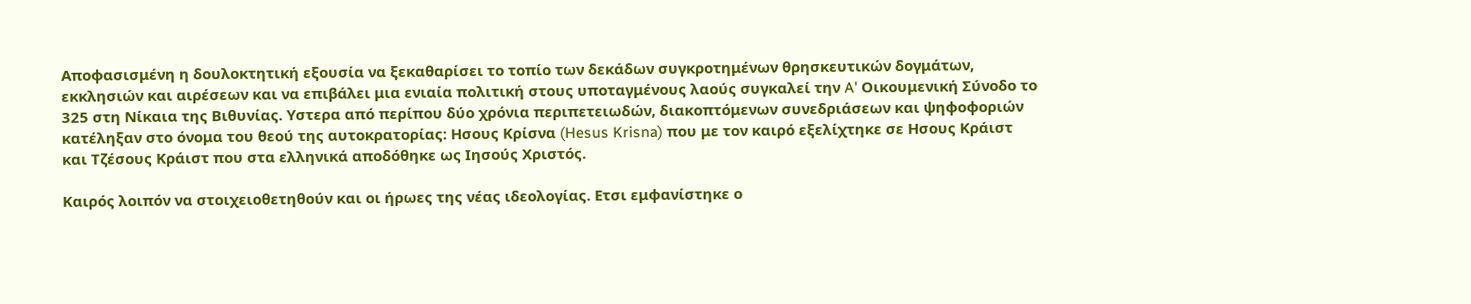Αποφασισμένη η δουλοκτητική εξουσία να ξεκαθαρίσει το τοπίο των δεκάδων συγκροτημένων θρησκευτικών δογμάτων, εκκλησιών και αιρέσεων και να επιβάλει μια ενιαία πολιτική στους υποταγμένους λαούς συγκαλεί την A' Οικουμενική Σύνοδο το 325 στη Νίκαια της Βιθυνίας. Υστερα από περίπου δύο χρόνια περιπετειωδών, διακοπτόμενων συνεδριάσεων και ψηφοφοριών κατέληξαν στο όνομα του θεού της αυτοκρατορίας: Ησους Κρίσνα (Hesus Krisna) που με τον καιρό εξελίχτηκε σε Ησους Κράιστ και Τζέσους Κράιστ που στα ελληνικά αποδόθηκε ως Ιησούς Χριστός.

Καιρός λοιπόν να στοιχειοθετηθούν και οι ήρωες της νέας ιδεολογίας. Ετσι εμφανίστηκε ο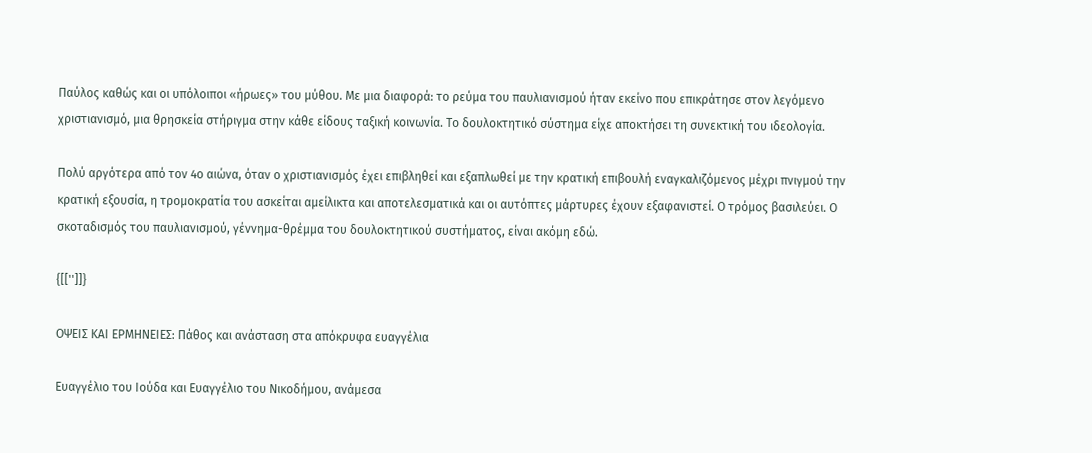Παύλος καθώς και οι υπόλοιποι «ήρωες» του μύθου. Με μια διαφορά: το ρεύμα του παυλιανισμού ήταν εκείνο που επικράτησε στον λεγόμενο χριστιανισμό, μια θρησκεία στήριγμα στην κάθε είδους ταξική κοινωνία. Το δουλοκτητικό σύστημα είχε αποκτήσει τη συνεκτική του ιδεολογία.

Πολύ αργότερα από τον 4ο αιώνα, όταν ο χριστιανισμός έχει επιβληθεί και εξαπλωθεί με την κρατική επιβουλή εναγκαλιζόμενος μέχρι πνιγμού την κρατική εξουσία, η τρομοκρατία του ασκείται αμείλικτα και αποτελεσματικά και οι αυτόπτες μάρτυρες έχουν εξαφανιστεί. Ο τρόμος βασιλεύει. Ο σκοταδισμός του παυλιανισμού, γέννημα-θρέμμα του δουλοκτητικού συστήματος, είναι ακόμη εδώ.

{[['']]}

ΟΨΕΙΣ ΚΑΙ ΕΡΜΗΝΕΙΕΣ: Πάθος και ανάσταση στα απόκρυφα ευαγγέλια

Ευαγγέλιο του Ιούδα και Ευαγγέλιο του Νικοδήμου, ανάμεσα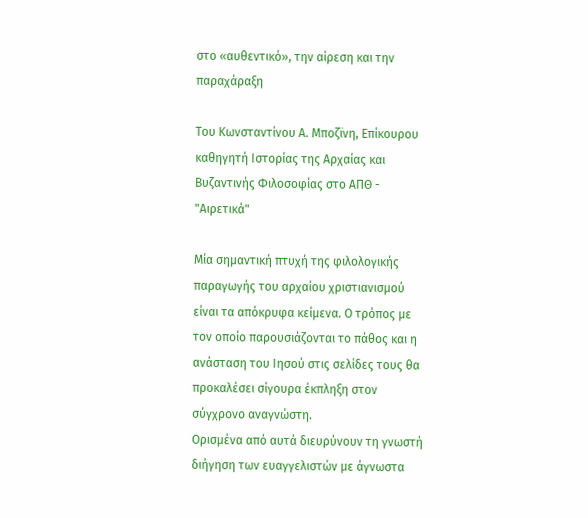στο «αυθεντικό», την αίρεση και την παραχάραξη

Του Κωνσταντίνου Α. Μποζϊνη, Επίκουρου καθηγητή Ιστορίας της Αρχαίας και Βυζαντινής Φιλοσοφίας στο ΑΠΘ - "Αιρετικά"

Μία σημαντική πτυχή της φιλολογικής παραγωγής του αρχαίου χριστιανισμού είναι τα απόκρυφα κείμενα. Ο τρόπος με τον οποίο παρουσιάζονται το πάθος και η ανάσταση του Ιησού στις σελίδες τους θα προκαλέσει σίγουρα έκπληξη στον σύγχρονο αναγνώστη.
Ορισμένα από αυτά διευρύνουν τη γνωστή διήγηση των ευαγγελιστών με άγνωστα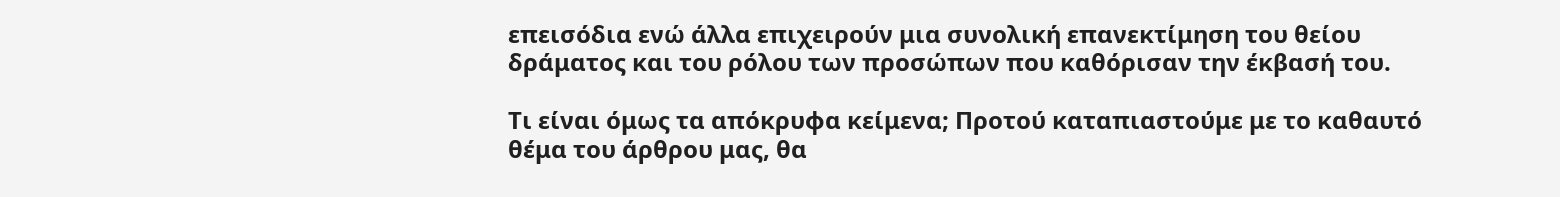επεισόδια ενώ άλλα επιχειρούν μια συνολική επανεκτίμηση του θείου δράματος και του ρόλου των προσώπων που καθόρισαν την έκβασή του.

Τι είναι όμως τα απόκρυφα κείμενα; Προτού καταπιαστούμε με το καθαυτό θέμα του άρθρου μας, θα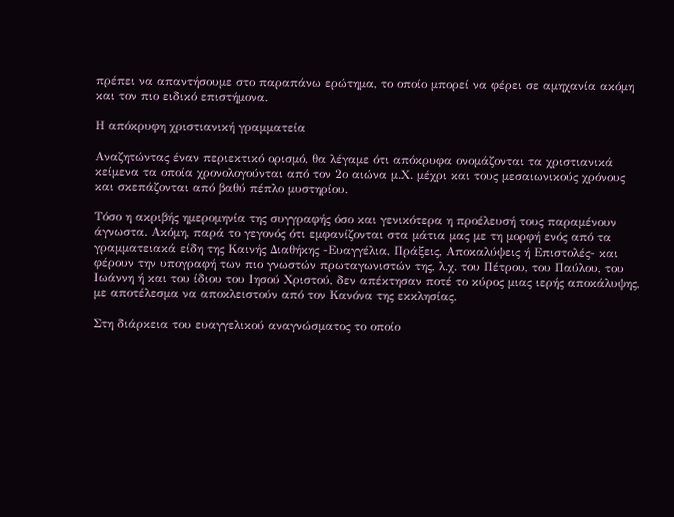πρέπει να απαντήσουμε στο παραπάνω ερώτημα, το οποίο μπορεί να φέρει σε αμηχανία ακόμη και τον πιο ειδικό επιστήμονα.

Η απόκρυφη χριστιανική γραμματεία

Αναζητώντας έναν περιεκτικό ορισμό, θα λέγαμε ότι απόκρυφα ονομάζονται τα χριστιανικά κείμενα τα οποία χρονολογούνται από τον 2ο αιώνα μ.Χ. μέχρι και τους μεσαιωνικούς χρόνους και σκεπάζονται από βαθύ πέπλο μυστηρίου.

Τόσο η ακριβής ημερομηνία της συγγραφής όσο και γενικότερα η προέλευσή τους παραμένουν άγνωστα. Ακόμη, παρά το γεγονός ότι εμφανίζονται στα μάτια μας με τη μορφή ενός από τα γραμματειακά είδη της Καινής Διαθήκης -Ευαγγέλια, Πράξεις, Αποκαλύψεις ή Επιστολές- και φέρουν την υπογραφή των πιο γνωστών πρωταγωνιστών της, λ.χ. του Πέτρου, του Παύλου, του Ιωάννη ή και του ίδιου του Ιησού Χριστού, δεν απέκτησαν ποτέ το κύρος μιας ιερής αποκάλυψης, με αποτέλεσμα να αποκλειστούν από τον Κανόνα της εκκλησίας.

Στη διάρκεια του ευαγγελικού αναγνώσματος το οποίο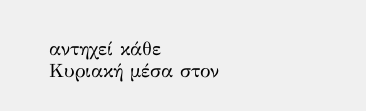αντηχεί κάθε Κυριακή μέσα στον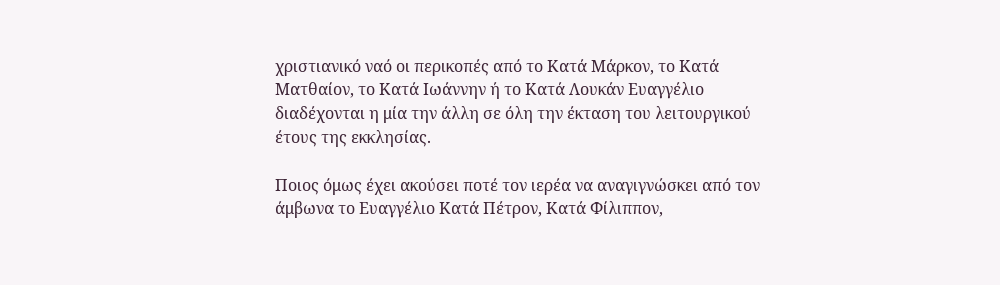χριστιανικό ναό οι περικοπές από το Κατά Μάρκον, το Κατά Ματθαίον, το Κατά Ιωάννην ή το Κατά Λουκάν Ευαγγέλιο διαδέχονται η μία την άλλη σε όλη την έκταση του λειτουργικού έτους της εκκλησίας.

Ποιος όμως έχει ακούσει ποτέ τον ιερέα να αναγιγνώσκει από τον άμβωνα το Ευαγγέλιο Κατά Πέτρον, Κατά Φίλιππον,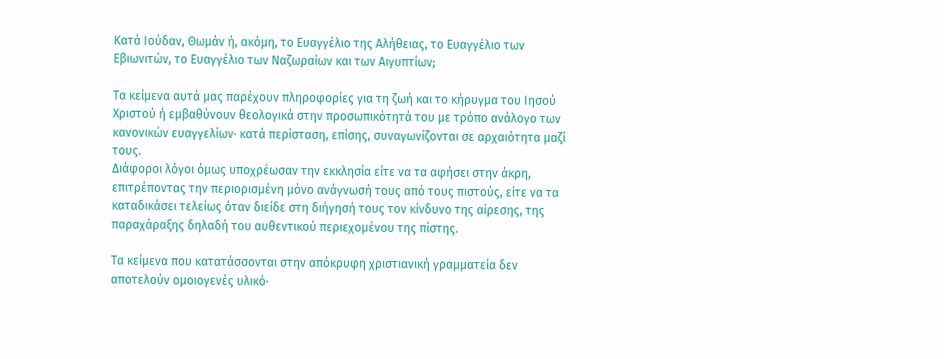Κατά Ιούδαν, Θωμάν ή, ακόμη, το Ευαγγέλιο της Αλήθειας, το Ευαγγέλιο των Εβιωνιτών, το Ευαγγέλιο των Ναζωραίων και των Αιγυπτίων;

Τα κείμενα αυτά μας παρέχουν πληροφορίες για τη ζωή και το κήρυγμα του Ιησού Χριστού ή εμβαθύνουν θεολογικά στην προσωπικότητά του με τρόπο ανάλογο των κανονικών ευαγγελίων· κατά περίσταση, επίσης, συναγωνίζονται σε αρχαιότητα μαζί τους.
Διάφοροι λόγοι όμως υποχρέωσαν την εκκλησία είτε να τα αφήσει στην άκρη, επιτρέποντας την περιορισμένη μόνο ανάγνωσή τους από τους πιστούς, είτε να τα καταδικάσει τελείως όταν διείδε στη διήγησή τους τον κίνδυνο της αίρεσης, της παραχάραξης δηλαδή του αυθεντικού περιεχομένου της πίστης.

Τα κείμενα που κατατάσσονται στην απόκρυφη χριστιανική γραμματεία δεν αποτελούν ομοιογενές υλικό·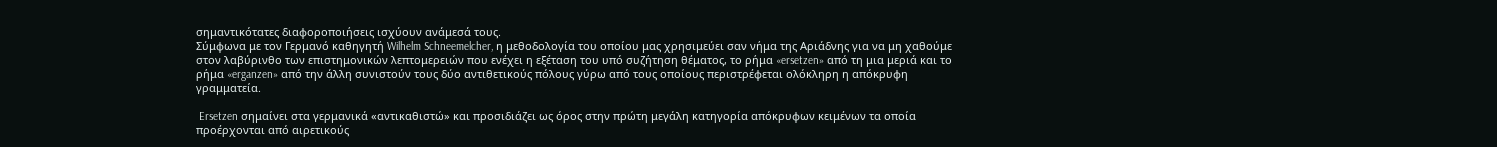σημαντικότατες διαφοροποιήσεις ισχύουν ανάμεσά τους.
Σύμφωνα με τον Γερμανό καθηγητή Wilhelm Schneemelcher, η μεθοδολογία του οποίου μας χρησιμεύει σαν νήμα της Αριάδνης για να μη χαθούμε στον λαβύρινθο των επιστημονικών λεπτομερειών που ενέχει η εξέταση του υπό συζήτηση θέματος, το ρήμα «ersetzen» από τη μια μεριά και το ρήμα «erganzen» από την άλλη συνιστούν τους δύο αντιθετικούς πόλους γύρω από τους οποίους περιστρέφεται ολόκληρη η απόκρυφη γραμματεία.

 Ersetzen σημαίνει στα γερμανικά «αντικαθιστώ» και προσιδιάζει ως όρος στην πρώτη μεγάλη κατηγορία απόκρυφων κειμένων τα οποία προέρχονται από αιρετικούς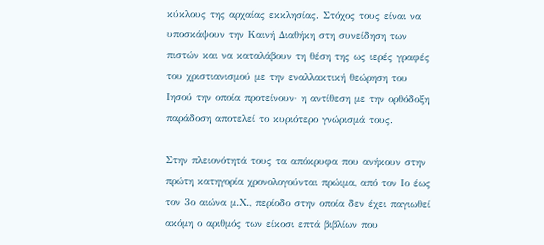κύκλους της αρχαίας εκκλησίας. Στόχος τους είναι να υποσκάψουν την Καινή Διαθήκη στη συνείδηση των πιστών και να καταλάβουν τη θέση της ως ιερές γραφές του χριστιανισμού με την εναλλακτική θεώρηση του Ιησού την οποία προτείνουν· η αντίθεση με την ορθόδοξη παράδοση αποτελεί το κυριότερο γνώρισμά τους.

Στην πλειονότητά τους τα απόκρυφα που ανήκουν στην πρώτη κατηγορία χρονολογούνται πρώιμα, από τον Ιο έως τον 3ο αιώνα μ.Χ., περίοδο στην οποία δεν έχει παγιωθεί ακόμη ο αριθμός των είκοσι επτά βιβλίων που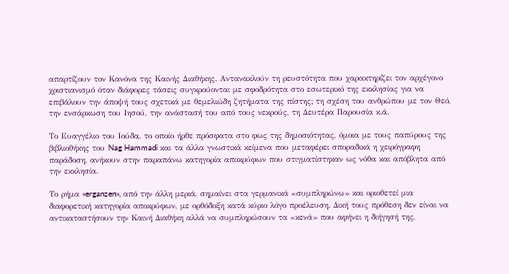απαρτίζουν τον Κανόνα της Καινής Διαθήκης. Αντανακλούν τη ρευστότητα που χαρακτηρίζει τον αρχέγονο χριστιανισμό όταν διάφορες τάσεις συγκρούονται με σφοδρότητα στο εσωτερικό της εκκλησίας για να επιβάλουν την άποψή τους σχετικά με θεμελιώδη ζητήματα της πίστης; τη σχέση του ανθρώπου με τον Θεό, την ενσάρκωση του Ιησού, την ανάστασή του από τους νεκρούς, τη Δευτέρα Παρουσία κ.ά.

Το Ευαγγέλιο του Ιούδα, το οποίο ήρθε πρόσφατα στο φως της δημοσιότητας, όμοια με τους παπύρους της βιβλιοθήκης του Nag Hammadi και τα άλλα γνωστικά κείμενα που μεταφέρει σποραδικά η χειρόγραφη παράδοση, ανήκουν στην παραπάνω κατηγορία αποκρύφων που στιγματίστηκαν ως νόθα και απόβλητα από την εκκλησία.

Το ρήμα «erganzen», από την άλλη μεριά, σημαίνει στα γερμανικά «συμπληρώνω» και οριοθετεί μια διαφορετική κατηγορία αποκρύφων, με ορθόδοξη κατά κύριο λόγο προέλευση. Δική τους πρόθεση δεν είναι να αντικαταστήσουν την Καινή Διαθήκη αλλά να συμπληρώσουν τα «κενά» που αφήνει η διήγησή της,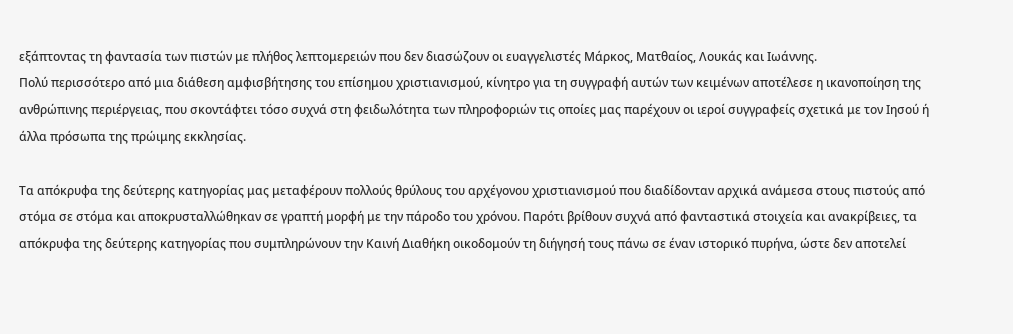εξάπτοντας τη φαντασία των πιστών με πλήθος λεπτομερειών που δεν διασώζουν οι ευαγγελιστές Μάρκος, Ματθαίος, Λουκάς και Ιωάννης.
Πολύ περισσότερο από μια διάθεση αμφισβήτησης του επίσημου χριστιανισμού, κίνητρο για τη συγγραφή αυτών των κειμένων αποτέλεσε η ικανοποίηση της ανθρώπινης περιέργειας, που σκοντάφτει τόσο συχνά στη φειδωλότητα των πληροφοριών τις οποίες μας παρέχουν οι ιεροί συγγραφείς σχετικά με τον Ιησού ή άλλα πρόσωπα της πρώιμης εκκλησίας.

Τα απόκρυφα της δεύτερης κατηγορίας μας μεταφέρουν πολλούς θρύλους του αρχέγονου χριστιανισμού που διαδίδονταν αρχικά ανάμεσα στους πιστούς από στόμα σε στόμα και αποκρυσταλλώθηκαν σε γραπτή μορφή με την πάροδο του χρόνου. Παρότι βρίθουν συχνά από φανταστικά στοιχεία και ανακρίβειες, τα απόκρυφα της δεύτερης κατηγορίας που συμπληρώνουν την Καινή Διαθήκη οικοδομούν τη διήγησή τους πάνω σε έναν ιστορικό πυρήνα, ώστε δεν αποτελεί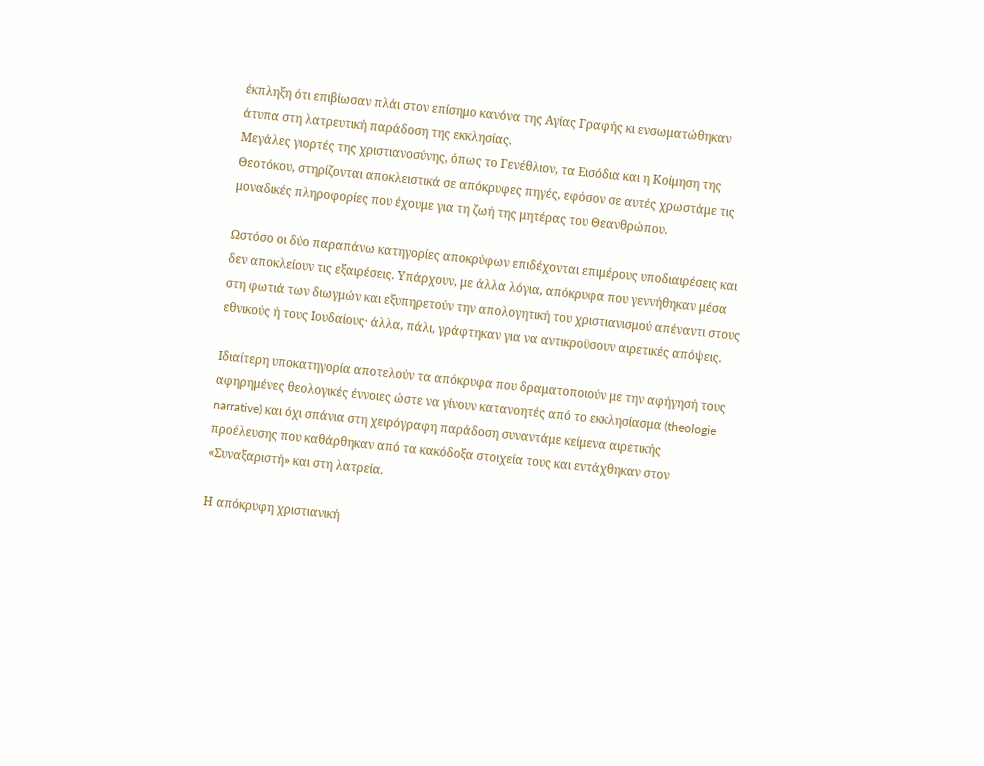έκπληξη ότι επιβίωσαν πλάι στον επίσημο κανόνα της Αγίας Γραφής κι ενσωματώθηκαν άτυπα στη λατρευτική παράδοση της εκκλησίας.
Μεγάλες γιορτές της χριστιανοσύνης, όπως το Γενέθλιον, τα Εισόδια και η Κοίμηση της Θεοτόκου, στηρίζονται αποκλειστικά σε απόκρυφες πηγές, εφόσον σε αυτές χρωστάμε τις μοναδικές πληροφορίες που έχουμε για τη ζωή της μητέρας του Θεανθρώπου.

Ωστόσο οι δύο παραπάνω κατηγορίες αποκρύφων επιδέχονται επιμέρους υποδιαιρέσεις και δεν αποκλείουν τις εξαιρέσεις. Υπάρχουν, με άλλα λόγια, απόκρυφα που γεννήθηκαν μέσα στη φωτιά των διωγμών και εξυπηρετούν την απολογητική του χριστιανισμού απέναντι στους εθνικούς ή τους Ιουδαίους· άλλα, πάλι, γράφτηκαν για να αντικροϋσουν αιρετικές απόψεις.

Ιδιαίτερη υποκατηγορία αποτελούν τα απόκρυφα που δραματοποιούν με την αφήγησή τους αφηρημένες θεολογικές έννοιες ώστε να γίνουν κατανοητές από το εκκλησίασμα (theologie narrative) και όχι σπάνια στη χειρόγραφη παράδοση συναντάμε κείμενα αιρετικής προέλευσης που καθάρθηκαν από τα κακόδοξα στοιχεία τους και εντάχθηκαν στον «Συναξαριστή» και στη λατρεία.

Η απόκρυφη χριστιανική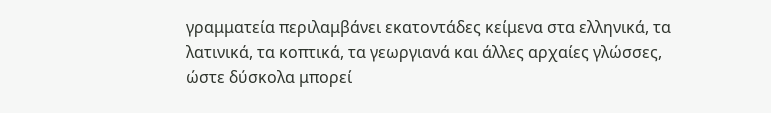γραμματεία περιλαμβάνει εκατοντάδες κείμενα στα ελληνικά, τα λατινικά, τα κοπτικά, τα γεωργιανά και άλλες αρχαίες γλώσσες, ώστε δύσκολα μπορεί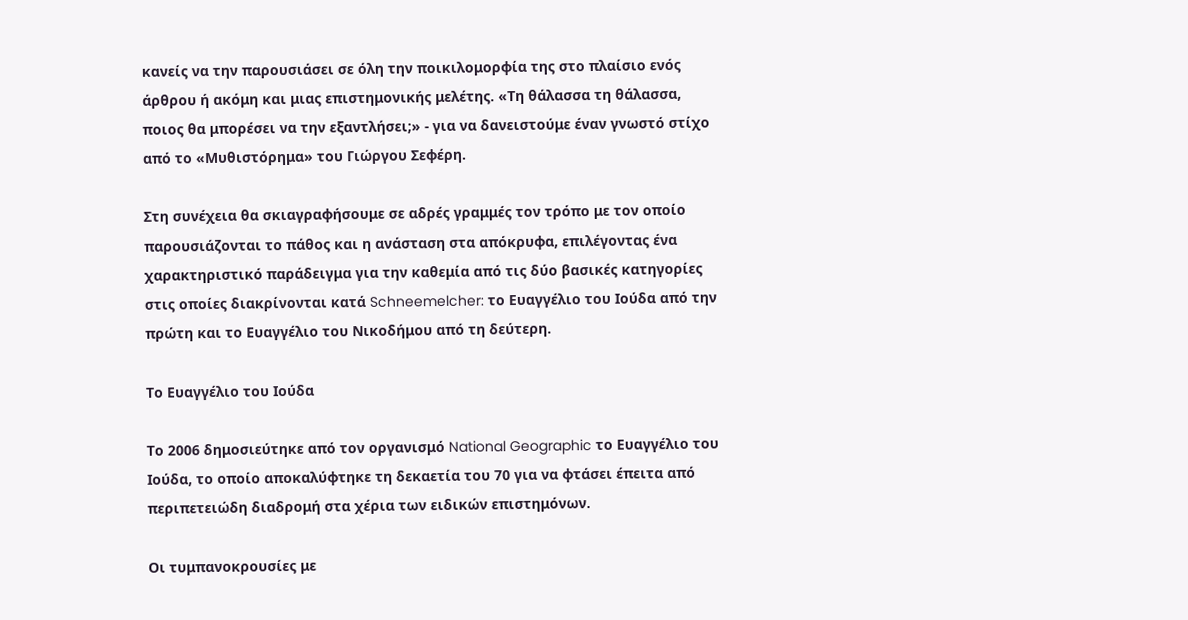κανείς να την παρουσιάσει σε όλη την ποικιλομορφία της στο πλαίσιο ενός άρθρου ή ακόμη και μιας επιστημονικής μελέτης. «Τη θάλασσα τη θάλασσα, ποιος θα μπορέσει να την εξαντλήσει;» - για να δανειστούμε έναν γνωστό στίχο από το «Μυθιστόρημα» του Γιώργου Σεφέρη.

Στη συνέχεια θα σκιαγραφήσουμε σε αδρές γραμμές τον τρόπο με τον οποίο παρουσιάζονται το πάθος και η ανάσταση στα απόκρυφα, επιλέγοντας ένα χαρακτηριστικό παράδειγμα για την καθεμία από τις δύο βασικές κατηγορίες στις οποίες διακρίνονται κατά Schneemelcher: το Ευαγγέλιο του Ιούδα από την πρώτη και το Ευαγγέλιο του Νικοδήμου από τη δεύτερη.

Το Ευαγγέλιο του Ιούδα

Το 2006 δημοσιεύτηκε από τον οργανισμό National Geographic το Ευαγγέλιο του Ιούδα, το οποίο αποκαλύφτηκε τη δεκαετία του 70 για να φτάσει έπειτα από περιπετειώδη διαδρομή στα χέρια των ειδικών επιστημόνων.

Οι τυμπανοκρουσίες με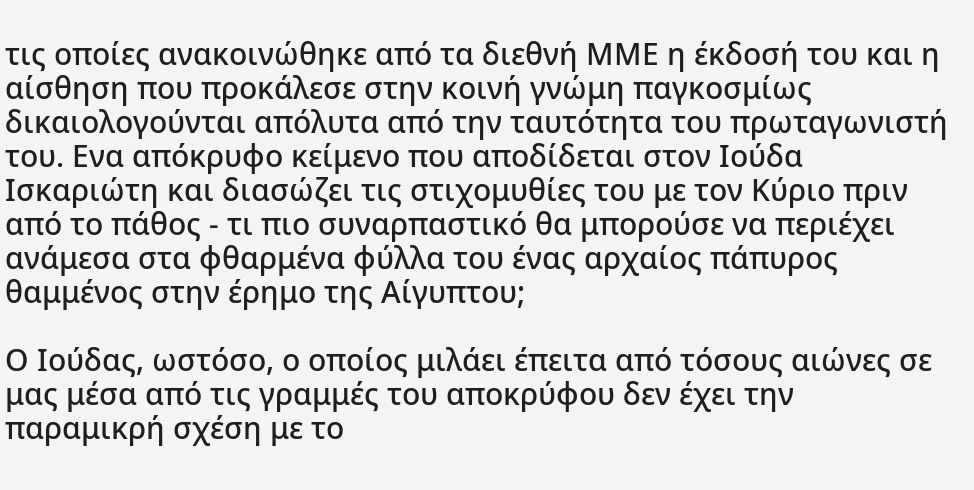τις οποίες ανακοινώθηκε από τα διεθνή ΜΜΕ η έκδοσή του και η αίσθηση που προκάλεσε στην κοινή γνώμη παγκοσμίως δικαιολογούνται απόλυτα από την ταυτότητα του πρωταγωνιστή του. Ενα απόκρυφο κείμενο που αποδίδεται στον Ιούδα Ισκαριώτη και διασώζει τις στιχομυθίες του με τον Κύριο πριν από το πάθος - τι πιο συναρπαστικό θα μπορούσε να περιέχει ανάμεσα στα φθαρμένα φύλλα του ένας αρχαίος πάπυρος θαμμένος στην έρημο της Αίγυπτου;

Ο Ιούδας, ωστόσο, ο οποίος μιλάει έπειτα από τόσους αιώνες σε μας μέσα από τις γραμμές του αποκρύφου δεν έχει την παραμικρή σχέση με το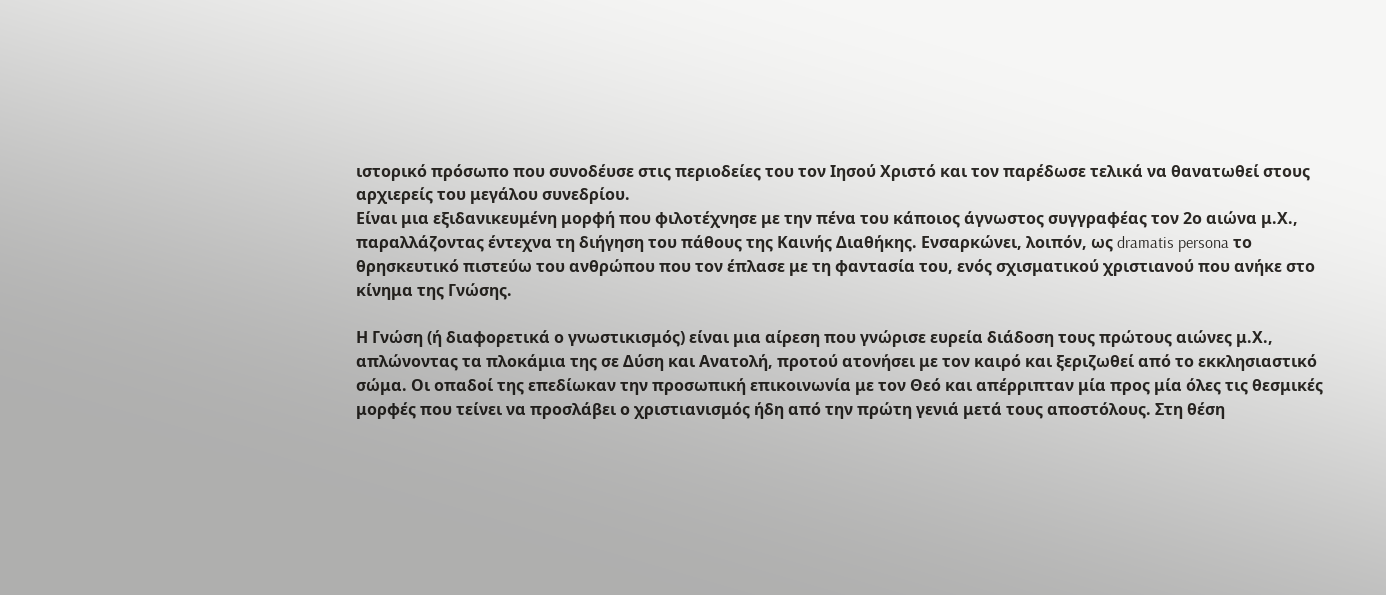ιστορικό πρόσωπο που συνοδέυσε στις περιοδείες του τον Ιησού Χριστό και τον παρέδωσε τελικά να θανατωθεί στους αρχιερείς του μεγάλου συνεδρίου.
Είναι μια εξιδανικευμένη μορφή που φιλοτέχνησε με την πένα του κάποιος άγνωστος συγγραφέας τον 2ο αιώνα μ.Χ., παραλλάζοντας έντεχνα τη διήγηση του πάθους της Καινής Διαθήκης. Ενσαρκώνει, λοιπόν, ως dramatis persona το θρησκευτικό πιστεύω του ανθρώπου που τον έπλασε με τη φαντασία του, ενός σχισματικού χριστιανού που ανήκε στο κίνημα της Γνώσης.

Η Γνώση (ή διαφορετικά ο γνωστικισμός) είναι μια αίρεση που γνώρισε ευρεία διάδοση τους πρώτους αιώνες μ.Χ., απλώνοντας τα πλοκάμια της σε Δύση και Ανατολή, προτού ατονήσει με τον καιρό και ξεριζωθεί από το εκκλησιαστικό σώμα. Οι οπαδοί της επεδίωκαν την προσωπική επικοινωνία με τον Θεό και απέρριπταν μία προς μία όλες τις θεσμικές μορφές που τείνει να προσλάβει ο χριστιανισμός ήδη από την πρώτη γενιά μετά τους αποστόλους. Στη θέση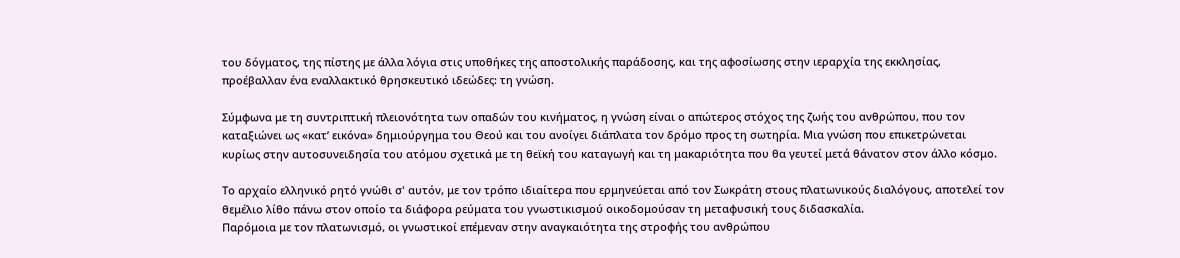του δόγματος, της πίστης με άλλα λόγια στις υποθήκες της αποστολικής παράδοσης, και της αφοσίωσης στην ιεραρχία της εκκλησίας, προέβαλλαν ένα εναλλακτικό θρησκευτικό ιδεώδες: τη γνώση.

Σύμφωνα με τη συντριπτική πλειονότητα των οπαδών του κινήματος, η γνώση είναι ο απώτερος στόχος της ζωής του ανθρώπου, που τον καταξιώνει ως «κατ’ εικόνα» δημιούργημα του Θεού και του ανοίγει διάπλατα τον δρόμο προς τη σωτηρία. Μια γνώση που επικετρώνεται κυρίως στην αυτοσυνειδησία του ατόμου σχετικά με τη θεϊκή του καταγωγή και τη μακαριότητα που θα γευτεί μετά θάνατον στον άλλο κόσμο.

Το αρχαίο ελληνικό ρητό γνώθι σ' αυτόν, με τον τρόπο ιδιαίτερα που ερμηνεύεται από τον Σωκράτη στους πλατωνικούς διαλόγους, αποτελεί τον θεμέλιο λίθο πάνω στον οποίο τα διάφορα ρεύματα του γνωστικισμού οικοδομούσαν τη μεταφυσική τους διδασκαλία.
Παρόμοια με τον πλατωνισμό, οι γνωστικοί επέμεναν στην αναγκαιότητα της στροφής του ανθρώπου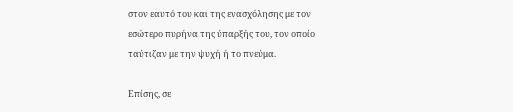στον εαυτό του και της ενασχόλησης με τον εσώτερο πυρήνα της ύπαρξής του, τον οποίο ταύτιζαν με την ψυχή ή το πνεύμα.

Επίσης, σε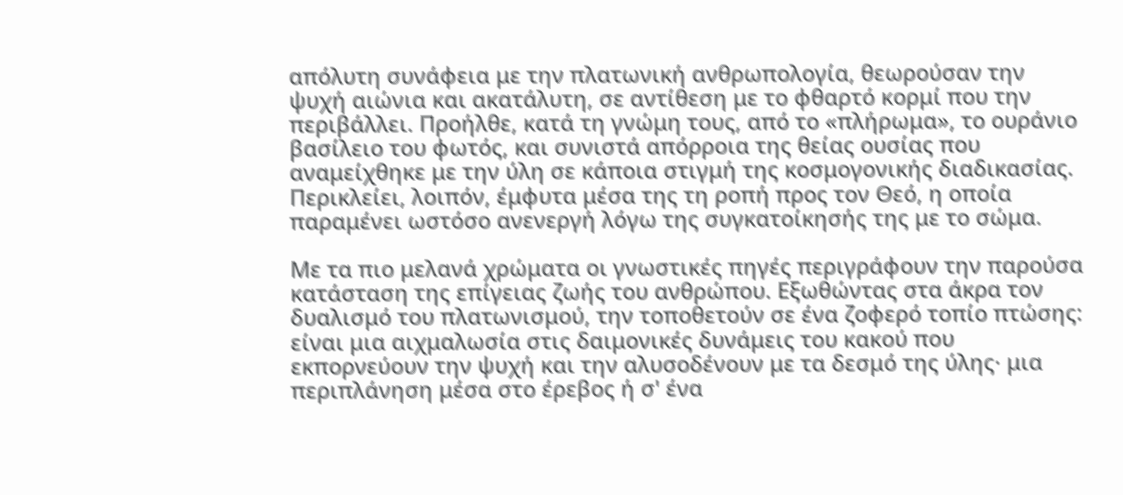απόλυτη συνάφεια με την πλατωνική ανθρωπολογία, θεωρούσαν την ψυχή αιώνια και ακατάλυτη, σε αντίθεση με το φθαρτό κορμί που την περιβάλλει. Προήλθε, κατά τη γνώμη τους, από το «πλήρωμα», το ουράνιο βασίλειο του φωτός, και συνιστά απόρροια της θείας ουσίας που αναμείχθηκε με την ύλη σε κάποια στιγμή της κοσμογονικής διαδικασίας. Περικλείει, λοιπόν, έμφυτα μέσα της τη ροπή προς τον Θεό, η οποία παραμένει ωστόσο ανενεργή λόγω της συγκατοίκησής της με το σώμα.

Με τα πιο μελανά χρώματα οι γνωστικές πηγές περιγράφουν την παρούσα κατάσταση της επίγειας ζωής του ανθρώπου. Εξωθώντας στα άκρα τον δυαλισμό του πλατωνισμού, την τοποθετούν σε ένα ζοφερό τοπίο πτώσης: είναι μια αιχμαλωσία στις δαιμονικές δυνάμεις του κακού που εκπορνεύουν την ψυχή και την αλυσοδένουν με τα δεσμό της ύλης· μια περιπλάνηση μέσα στο έρεβος ή σ' ένα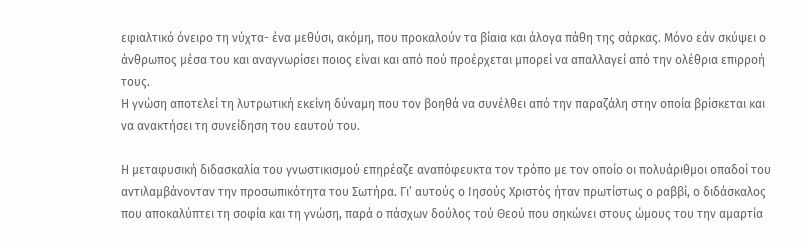εφιαλτικό όνειρο τη νύχτα- ένα μεθύσι, ακόμη, που προκαλούν τα βίαια και άλογα πάθη της σάρκας. Μόνο εάν σκύψει ο άνθρωπος μέσα του και αναγνωρίσει ποιος είναι και από πού προέρχεται μπορεί να απαλλαγεί από την ολέθρια επιρροή τους.
Η γνώση αποτελεί τη λυτρωτική εκείνη δύναμη που τον βοηθά να συνέλθει από την παραζάλη στην οποία βρίσκεται και να ανακτήσει τη συνείδηση του εαυτού του.

Η μεταφυσική διδασκαλία του γνωστικισμού επηρέαζε αναπόφευκτα τον τρόπο με τον οποίο οι πολυάριθμοι οπαδοί του αντιλαμβάνονταν την προσωπικότητα του Σωτήρα. Γι’ αυτούς ο Ιησούς Χριστός ήταν πρωτίστως ο ραββί, ο διδάσκαλος που αποκαλύπτει τη σοφία και τη γνώση, παρά ο πάσχων δούλος τού Θεού που σηκώνει στους ώμους του την αμαρτία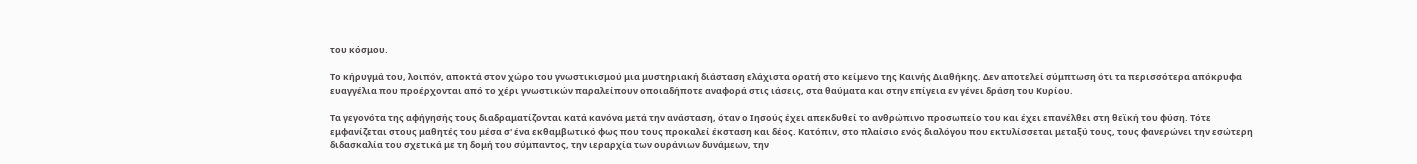του κόσμου.

Το κήρυγμά του, λοιπόν, αποκτά στον χώρο του γνωστικισμού μια μυστηριακή διάσταση ελάχιστα ορατή στο κείμενο της Καινής Διαθήκης. Δεν αποτελεί σύμπτωση ότι τα περισσότερα απόκρυφα ευαγγέλια που προέρχονται από το χέρι γνωστικών παραλείπουν οποιαδήποτε αναφορά στις ιάσεις, στα θαύματα και στην επίγεια εν γένει δράση του Κυρίου.

Τα γεγονότα της αφήγησής τους διαδραματίζονται κατά κανόνα μετά την ανάσταση, όταν ο Ιησούς έχει απεκδυθεί το ανθρώπινο προσωπείο του και έχει επανέλθει στη θεϊκή του φύση. Τότε εμφανίζεται στους μαθητές του μέσα σ' ένα εκθαμβωτικό φως που τους προκαλεί έκσταση και δέος. Κατόπιν, στο πλαίσιο ενός διαλόγου που εκτυλίσσεται μεταξύ τους, τους φανερώνει την εσώτερη διδασκαλία του σχετικά με τη δομή του σύμπαντος, την ιεραρχία των ουράνιων δυνάμεων, την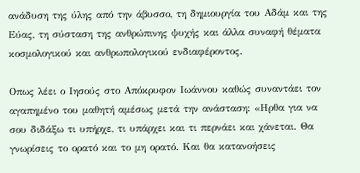ανάδυση της ύλης από την άβυσσο, τη δημιουργία του Αδάμ και της Εύας, τη σύσταση της ανθρώπινης ψυχής και άλλα συναφή θέματα κοσμολογικού και ανθρωπολογικού ενδιαφέροντος.

Οπως λέει ο Ιησούς στο Απόκρυφον Ιωάννου καθώς συναντάει τον αγαπημένο του μαθητή αμέσως μετά την ανάσταση: «Ηρθα για να σου διδάξω τι υπήρχε, τι υπάρχει και τι περνάει και χάνεται. Θα γνωρίσεις το ορατό και το μη ορατό. Και θα κατανοήσεις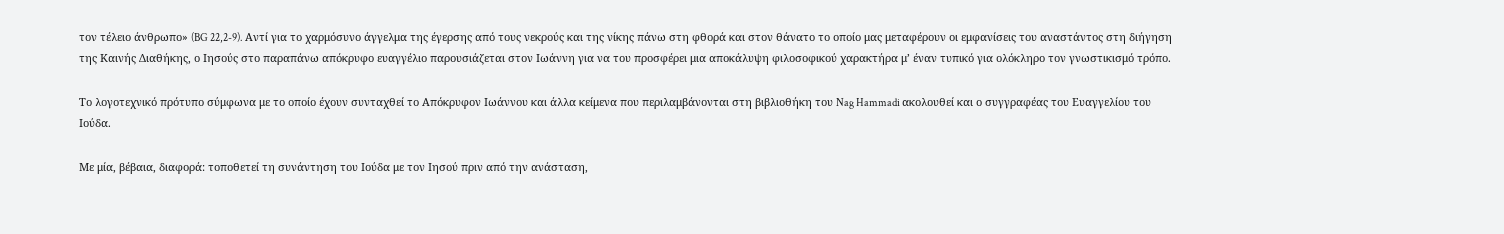τον τέλειο άνθρωπο» (BG 22,2-9). Αντί για το χαρμόσυνο άγγελμα της έγερσης από τους νεκρούς και της νίκης πάνω στη φθορά και στον θάνατο το οποίο μας μεταφέρουν οι εμφανίσεις του αναστάντος στη διήγηση της Καινής Διαθήκης, ο Ιησούς στο παραπάνω απόκρυφο ευαγγέλιο παρουσιάζεται στον Ιωάννη για να του προσφέρει μια αποκάλυψη φιλοσοφικού χαρακτήρα μ’ έναν τυπικό για ολόκληρο τον γνωστικισμό τρόπο.

Το λογοτεχνικό πρότυπο σύμφωνα με το οποίο έχουν συνταχθεί το Απόκρυφον Ιωάννου και άλλα κείμενα που περιλαμβάνονται στη βιβλιοθήκη του Nag Hammadi ακολουθεί και ο συγγραφέας του Ευαγγελίου του Ιούδα.

Με μία, βέβαια, διαφορά: τοποθετεί τη συνάντηση του Ιούδα με τον Ιησού πριν από την ανάσταση,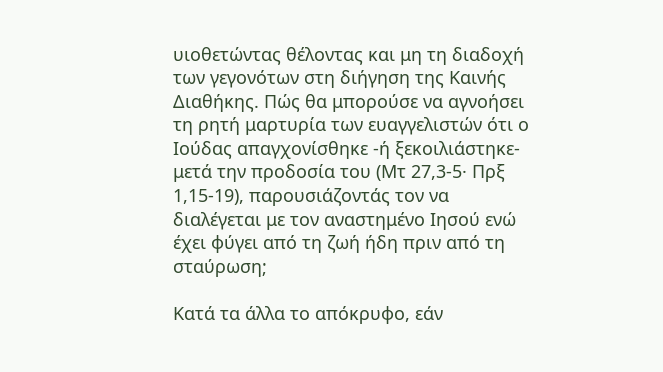υιοθετώντας θέλοντας και μη τη διαδοχή των γεγονότων στη διήγηση της Καινής Διαθήκης. Πώς θα μπορούσε να αγνοήσει τη ρητή μαρτυρία των ευαγγελιστών ότι ο Ιούδας απαγχονίσθηκε -ή ξεκοιλιάστηκε- μετά την προδοσία του (Μτ 27,3-5· Πρξ 1,15-19), παρουσιάζοντάς τον να διαλέγεται με τον αναστημένο Ιησού ενώ έχει φύγει από τη ζωή ήδη πριν από τη σταύρωση;

Κατά τα άλλα το απόκρυφο, εάν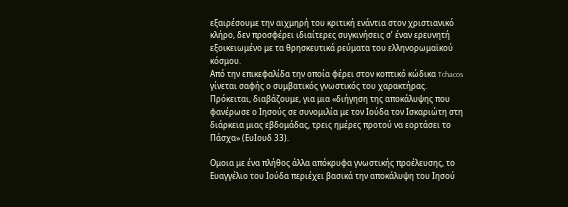εξαιρέσουμε την αιχμηρή του κριτική ενάντια στον χριστιανικό κλήρο, δεν προσφέρει ιδιαίτερες συγκινήσεις σ’ έναν ερευνητή εξοικειωμένο με τα θρησκευτικά ρεύματα του ελληνορωμαϊκού κόσμου.
Από την επικεφαλίδα την οποία φέρει στον κοπτικό κώδικα Tchacos γίνεται σαφής ο συμβατικός γνωστικός του χαρακτήρας. Πρόκειται, διαβάζουμε, για μια «διήγηση της αποκάλυψης που φανέρωσε ο Ιησούς σε συνομιλία με τον Ιούδα τον Ισκαριώτη στη διάρκεια μιας εβδομάδας, τρεις ημέρες προτού να εορτάσει το Πάσχα» (ΕυΙουδ 33).

Ομοια με ένα πλήθος άλλα απόκρυφα γνωστικής προέλευσης, το Ευαγγέλιο του Ιούδα περιέχει βασικά την αποκάλυψη του Ιησού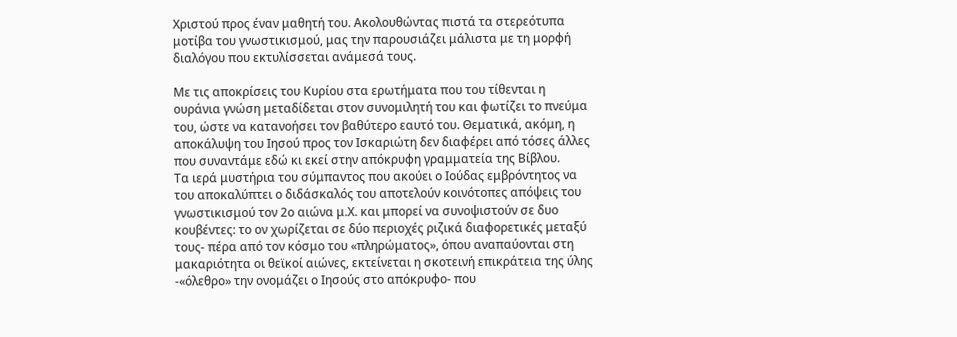Χριστού προς έναν μαθητή του. Ακολουθώντας πιστά τα στερεότυπα μοτίβα του γνωστικισμού, μας την παρουσιάζει μάλιστα με τη μορφή διαλόγου που εκτυλίσσεται ανάμεσά τους.

Με τις αποκρίσεις του Κυρίου στα ερωτήματα που του τίθενται η ουράνια γνώση μεταδίδεται στον συνομιλητή του και φωτίζει το πνεύμα του, ώστε να κατανοήσει τον βαθύτερο εαυτό του. Θεματικά, ακόμη, η αποκάλυψη του Ιησού προς τον Ισκαριώτη δεν διαφέρει από τόσες άλλες που συναντάμε εδώ κι εκεί στην απόκρυφη γραμματεία της Βίβλου.
Τα ιερά μυστήρια του σύμπαντος που ακούει ο Ιούδας εμβρόντητος να του αποκαλύπτει ο διδάσκαλός του αποτελούν κοινότοπες απόψεις του γνωστικισμού τον 2ο αιώνα μ.Χ. και μπορεί να συνοψιστούν σε δυο κουβέντες: το ον χωρίζεται σε δύο περιοχές ριζικά διαφορετικές μεταξύ τους- πέρα από τον κόσμο του «πληρώματος», όπου αναπαύονται στη μακαριότητα οι θεϊκοί αιώνες, εκτείνεται η σκοτεινή επικράτεια της ύλης -«όλεθρο» την ονομάζει ο Ιησούς στο απόκρυφο- που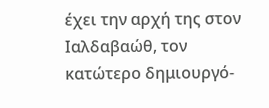έχει την αρχή της στον Ιαλδαβαώθ, τον κατώτερο δημιουργό-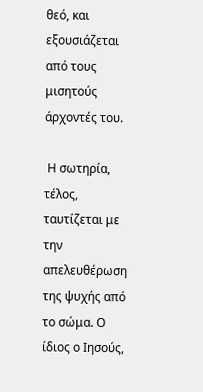θεό, και εξουσιάζεται από τους μισητούς άρχοντές του.

 Η σωτηρία, τέλος, ταυτίζεται με την απελευθέρωση της ψυχής από το σώμα. Ο ίδιος ο Ιησούς,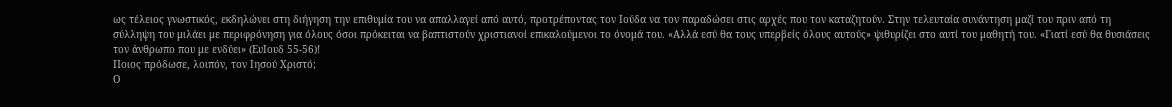ως τέλειος γνωστικός, εκδηλώνει στη διήγηση την επιθυμία του να απαλλαγεί από αυτό, προτρέποντας τον Ιούδα να τον παραδώσει στις αρχές που τον καταζητούν. Στην τελευταία συνάντηση μαζί του πριν από τη σύλληψη του μιλάει με περιφρόνηση για όλους όσοι πρόκειται να βαπτιστούν χριστιανοί επικαλούμενοι το όνομά του. «Αλλά εσύ θα τους υπερβείς όλους αυτούς» ψιθυρίζει στο αυτί του μαθητή του. «Γιατί εσύ θα θυσιάσεις τον άνθρωπο που με ενδύει» (ΕυΙουδ 55-56)!
Ποιος πρόδωσε, λοιπόν, τον Ιησού Χριστό;
Ο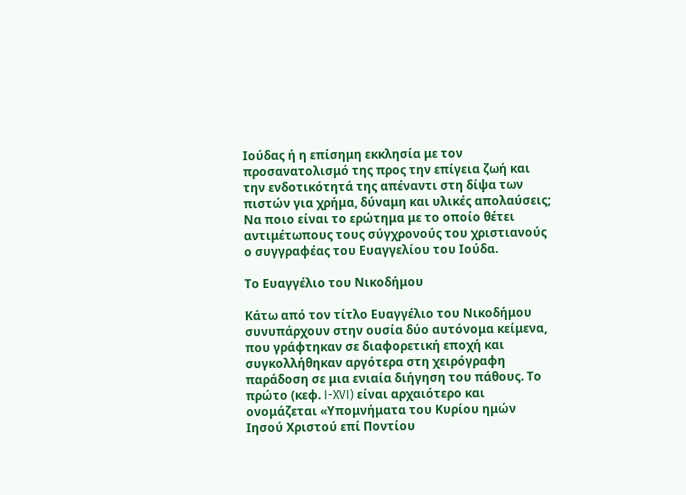Ιούδας ή η επίσημη εκκλησία με τον προσανατολισμό της προς την επίγεια ζωή και την ενδοτικότητά της απέναντι στη δίψα των πιστών για χρήμα, δύναμη και υλικές απολαύσεις; Να ποιο είναι το ερώτημα με το οποίο θέτει αντιμέτωπους τους σύγχρονούς του χριστιανούς ο συγγραφέας του Ευαγγελίου του Ιούδα.

Το Ευαγγέλιο του Νικοδήμου

Κάτω από τον τίτλο Ευαγγέλιο του Νικοδήμου συνυπάρχουν στην ουσία δύο αυτόνομα κείμενα, που γράφτηκαν σε διαφορετική εποχή και συγκολλήθηκαν αργότερα στη χειρόγραφη παράδοση σε μια ενιαία διήγηση του πάθους. Το πρώτο (κεφ. I-XVI) είναι αρχαιότερο και ονομάζεται «Υπομνήματα του Κυρίου ημών Ιησού Χριστού επί Ποντίου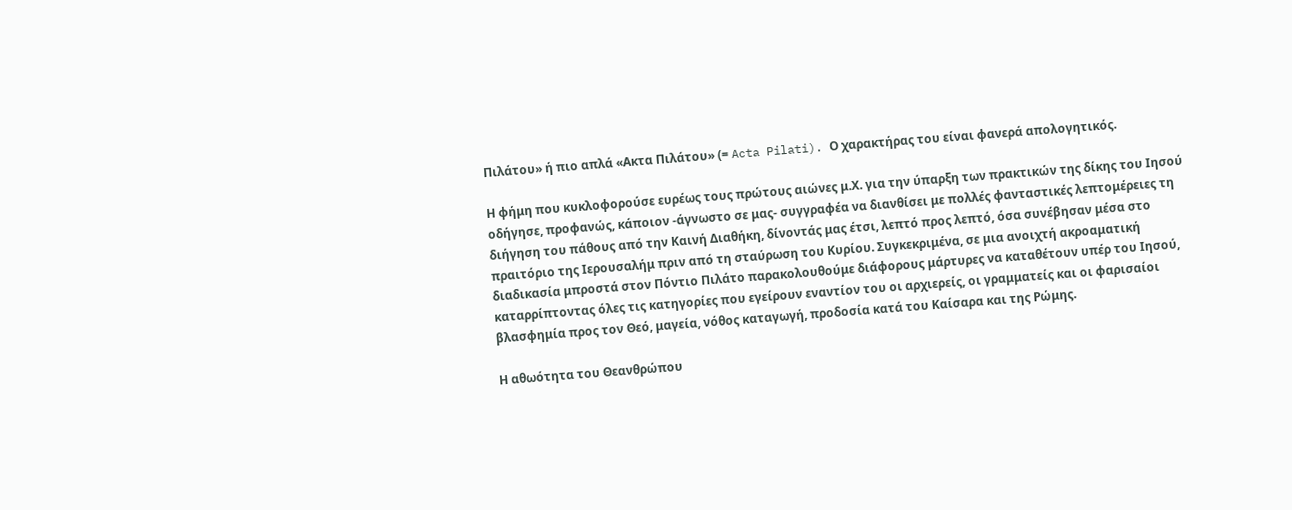Πιλάτου» ή πιο απλά «Ακτα Πιλάτου» (= Acta Pilati). Ο χαρακτήρας του είναι φανερά απολογητικός.

Η φήμη που κυκλοφορούσε ευρέως τους πρώτους αιώνες μ.Χ. για την ύπαρξη των πρακτικών της δίκης του Ιησού οδήγησε, προφανώς, κάποιον -άγνωστο σε μας- συγγραφέα να διανθίσει με πολλές φανταστικές λεπτομέρειες τη διήγηση του πάθους από την Καινή Διαθήκη, δίνοντάς μας έτσι, λεπτό προς λεπτό, όσα συνέβησαν μέσα στο πραιτόριο της Ιερουσαλήμ πριν από τη σταύρωση του Κυρίου. Συγκεκριμένα, σε μια ανοιχτή ακροαματική διαδικασία μπροστά στον Πόντιο Πιλάτο παρακολουθούμε διάφορους μάρτυρες να καταθέτουν υπέρ του Ιησού, καταρρίπτοντας όλες τις κατηγορίες που εγείρουν εναντίον του οι αρχιερείς, οι γραμματείς και οι φαρισαίοι βλασφημία προς τον Θεό, μαγεία, νόθος καταγωγή, προδοσία κατά του Καίσαρα και της Ρώμης.

Η αθωότητα του Θεανθρώπου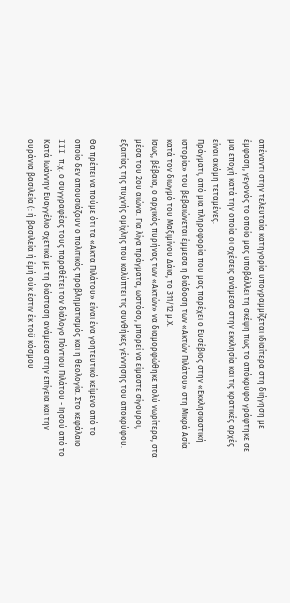απέναντι στην τελευταία κατηγορία υπογραμμίζεται ιδιαίτερα στη διήγηση με έμφαση, γεγονός το οποίο μας υποβάλλει τη σκέψη πως το απόκρυφο γράφτηκε σε μια εποχή κατά την οποία οι σχέσεις ανάμεσα στην εκκλησία και τις κρατικές αρχές είναι ακόμη τεταμένες.
Πράγματι, από μια πληροφορία που μας παρέχει ο Ευσέβιος στην «Εκκλησιαστική ιστορία» του βεβαιώνεται έμμεσα η διάδοση των «Ακτών Πιλάτου» στη Μικρά Ασία κατά τον διωγμό του Μαξιμίνου Δάια, το 311/12 μ.Χ.
Ισως, βέβαια, ο αρχικός πυρήνας των «Ακτών» να διαμορφώθηκε πολύ νωρίτερα, στα μέσα του 2ου αιώνα. Για λίγα πράγματα, ωστόσο, μπορεί να είμαστε σίγουροι, εξαιτίας της πυχνής ομίχλης που καλύπτει τις συνθήκες γέννησης του αποκρύφου.

Θα πρέπει να πούμε ότι τα «Ακτα Πιλάτου» είναι ένα γοητευτικό κείμενο από το οποίο δεν απουσιάζουν ο πολιτικός προβληματισμός και η θεολογία. Στο κεφάλαιο III π.χ. ο συγγραφέας τους παραθέτει τον διάλογο Πόντιου Πιλάτου - Ιησού από το Κατά Ιωάννην Ευαγγέλιο σχετικά με τη διάσταση ανάμεσα στην επίγεια και την ουράνια βασιλεία (: ή βασιλεία ή έμή ούκ έστιν έκ τοϋ κόσμου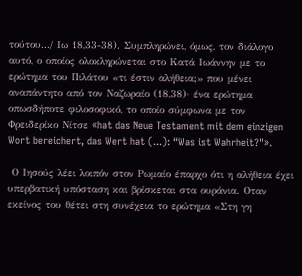τούτου.../ Ιω 18,33-38). Συμπληρώνει, όμως, τον διάλογο αυτό, ο οποίος ολοκληρώνεται στο Κατά Ιωάννην με το ερώτημα του Πιλάτου «τι έστιν αλήθεια;» που μένει αναπάντητο από τον Ναζωραίο (18,38)· ένα ερώτημα οπωσδήποτε φιλοσοφικό, το οποίο σύμφωνα με τον Φρειδερίκο Νίτσε «hat das Neue Testament mit dem einzigen Wort bereichert, das Wert hat (...): “Was ist Wahrheit?"».

 Ο Ιησούς λέει λοιπόν στον Ρωμαίο έπαρχο ότι η αλήθεια έχει υπερβατική υπόσταση και βρίσκεται στα ουράνια. Οταν εκείνος του θέτει στη συνέχεια το ερώτημα «Στη γη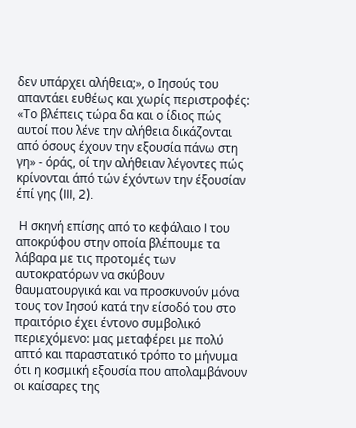δεν υπάρχει αλήθεια;», ο Ιησούς του απαντάει ευθέως και χωρίς περιστροφές: «Το βλέπεις τώρα δα και ο ίδιος πώς αυτοί που λένε την αλήθεια δικάζονται από όσους έχουν την εξουσία πάνω στη γη» - όράς, οί την αλήθειαν λέγοντες πώς κρίνονται άπό τών έχόντων την έξουσίαν έπί γης (III, 2).

 Η σκηνή επίσης από το κεφάλαιο I του αποκρύφου στην οποία βλέπουμε τα λάβαρα με τις προτομές των αυτοκρατόρων να σκύβουν θαυματουργικά και να προσκυνούν μόνα τους τον Ιησού κατά την είσοδό του στο πραιτόριο έχει έντονο συμβολικό περιεχόμενο: μας μεταφέρει με πολύ απτό και παραστατικό τρόπο το μήνυμα ότι η κοσμική εξουσία που απολαμβάνουν οι καίσαρες της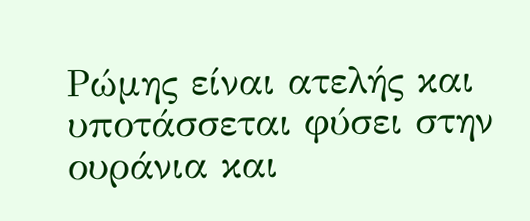Ρώμης είναι ατελής και υποτάσσεται φύσει στην ουράνια και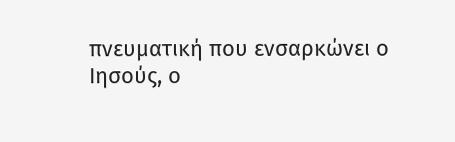πνευματική που ενσαρκώνει ο Ιησούς, ο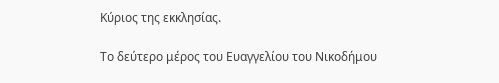Κύριος της εκκλησίας.

Το δεύτερο μέρος του Ευαγγελίου του Νικοδήμου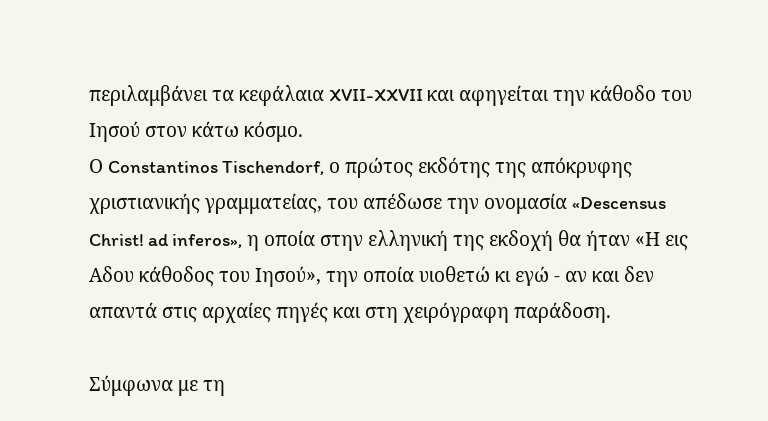περιλαμβάνει τα κεφάλαια XVII-XXVII και αφηγείται την κάθοδο του Ιησού στον κάτω κόσμο.
Ο Constantinos Tischendorf, ο πρώτος εκδότης της απόκρυφης χριστιανικής γραμματείας, του απέδωσε την ονομασία «Descensus Christ! ad inferos», η οποία στην ελληνική της εκδοχή θα ήταν «Η εις Αδου κάθοδος του Ιησού», την οποία υιοθετώ κι εγώ - αν και δεν απαντά στις αρχαίες πηγές και στη χειρόγραφη παράδοση.

Σύμφωνα με τη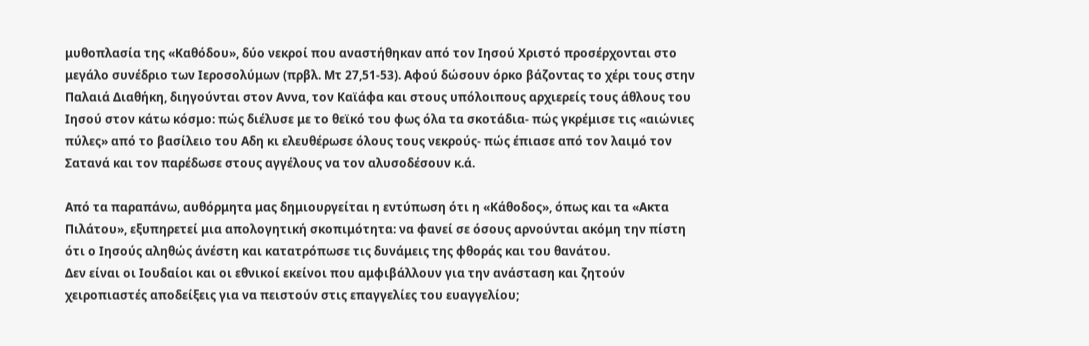μυθοπλασία της «Καθόδου», δύο νεκροί που αναστήθηκαν από τον Ιησού Χριστό προσέρχονται στο μεγάλο συνέδριο των Ιεροσολύμων (πρβλ. Μτ 27,51-53). Αφού δώσουν όρκο βάζοντας το χέρι τους στην Παλαιά Διαθήκη, διηγούνται στον Αννα, τον Καϊάφα και στους υπόλοιπους αρχιερείς τους άθλους του Ιησού στον κάτω κόσμο: πώς διέλυσε με το θεϊκό του φως όλα τα σκοτάδια- πώς γκρέμισε τις «αιώνιες πύλες» από το βασίλειο του Αδη κι ελευθέρωσε όλους τους νεκρούς- πώς έπιασε από τον λαιμό τον Σατανά και τον παρέδωσε στους αγγέλους να τον αλυσοδέσουν κ.ά.

Από τα παραπάνω, αυθόρμητα μας δημιουργείται η εντύπωση ότι η «Κάθοδος», όπως και τα «Ακτα Πιλάτου», εξυπηρετεί μια απολογητική σκοπιμότητα: να φανεί σε όσους αρνούνται ακόμη την πίστη ότι ο Ιησούς αληθώς άνέστη και κατατρόπωσε τις δυνάμεις της φθοράς και του θανάτου.
Δεν είναι οι Ιουδαίοι και οι εθνικοί εκείνοι που αμφιβάλλουν για την ανάσταση και ζητούν χειροπιαστές αποδείξεις για να πειστούν στις επαγγελίες του ευαγγελίου;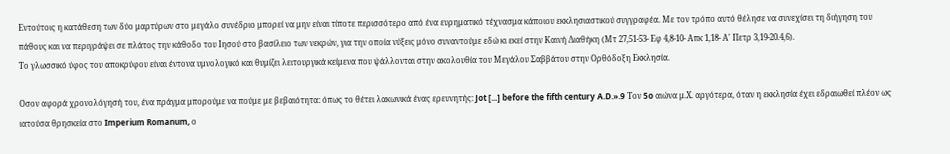Εντούτοις η κατάθεση των δύο μαρτύρων στο μεγάλο συνέδριο μπορεί να μην είναι τίποτε περισσότερο από ένα ευρηματικό τέχνασμα κάποιου εκκλησιαστικού συγγραφέα. Με τον τρόπο αυτό θέλησε να συνεχίσει τη διήγηση του πάθους και να περιγράψει σε πλάτος την κάθοδο του Ιησού στο βασίλειο των νεκρών, για την οποία νύξεις μόνο συναντούμε εδώ κι εκεί στην Καινή Διαθήκη (Μτ 27,51-53- Εφ 4,8-10- Απκ 1,18- Α' Πετρ 3,19-20.4,6).
Το γλωσσικό ύφος του αποκρύφου είναι έντονα υμνολογικό και θυμίζει λειτουργικά κείμενα που ψάλλονται στην ακολουθία του Μεγάλου Σαββάτου στην Ορθόδοξη Εκκλησία.

Οσον αφορά χρονολόγησή του, ένα πράγμα μπορούμε να πούμε με βεβαιότητα: όπως το θέτει λακωνικά ένας ερευνητής: Jot [...] before the fifth century A.D.».9 Τον 5o αιώνα μ.Χ. αργότερα, όταν η εκκλησία έχει εδραιωθεί πλέον ως ιατούσα θρησκεία στο Imperium Romanum, ο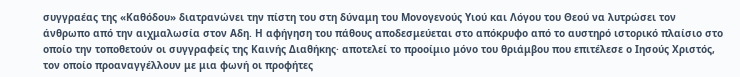συγγραέας της «Καθόδου» διατρανώνει την πίστη του στη δύναμη του Μονογενούς Υιού και Λόγου του Θεού να λυτρώσει τον άνθρωπο από την αιχμαλωσία στον Αδη. Η αφήγηση του πάθους αποδεσμεύεται στο απόκρυφο από το αυστηρό ιστορικό πλαίσιο στο οποίο την τοποθετούν οι συγγραφείς της Καινής Διαθήκης· αποτελεί το προοίμιο μόνο του θριάμβου που επιτέλεσε ο Ιησούς Χριστός, τον οποίο προαναγγέλλουν με μια φωνή οι προφήτες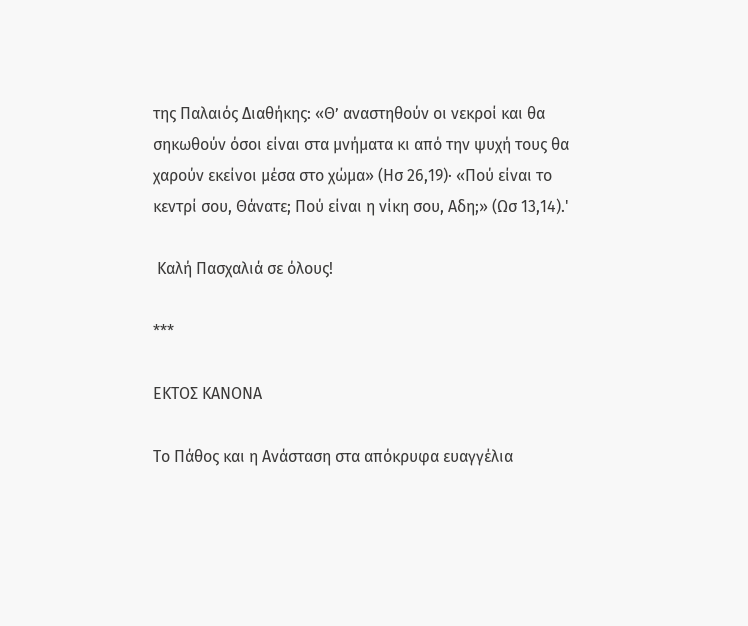της Παλαιός Διαθήκης: «Θ’ αναστηθούν οι νεκροί και θα σηκωθούν όσοι είναι στα μνήματα κι από την ψυχή τους θα χαρούν εκείνοι μέσα στο χώμα» (Ησ 26,19)· «Πού είναι το κεντρί σου, Θάνατε; Πού είναι η νίκη σου, Αδη;» (Ωσ 13,14).'

 Καλή Πασχαλιά σε όλους!

***

ΕΚΤΟΣ ΚΑΝΟΝΑ

Το Πάθος και η Ανάσταση στα απόκρυφα ευαγγέλια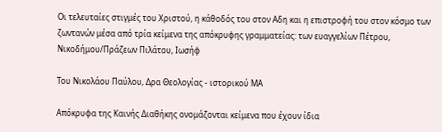Οι τελευταίες στιγμές του Χριστού, η κάθοδός του στον Αδη και η επιστροφή του στον κόσμο των ζωντανών μέσα από τρία κείμενα της απόκρυφης γραμματείας: των ευαγγελίων Πέτρου, Νικοδήμου/Πράζεων Πιλάτου, Ιωσήφ

Του Νικολάου Παύλου, Δρα Θεολογίας - ιστορικού ΜΑ

Απόκρυφα της Καινής Διαθήκης ονομάζονται κείμενα που έχουν ίδια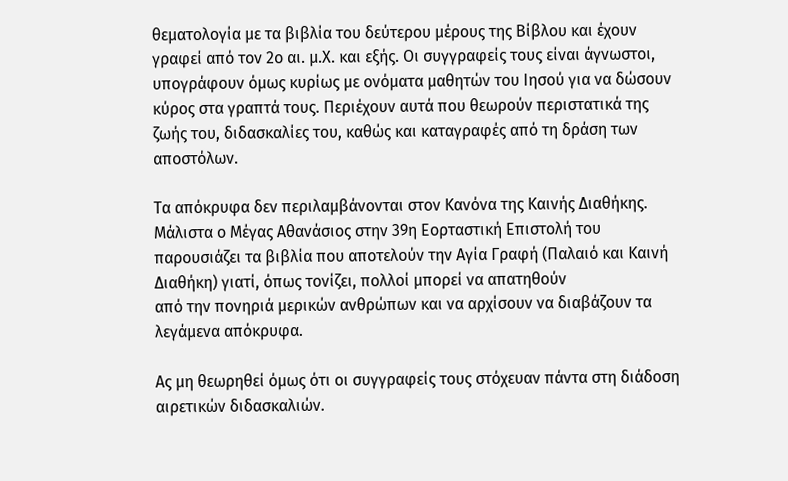θεματολογία με τα βιβλία του δεύτερου μέρους της Βίβλου και έχουν γραφεί από τον 2ο αι. μ.Χ. και εξής. Οι συγγραφείς τους είναι άγνωστοι, υπογράφουν όμως κυρίως με ονόματα μαθητών του Ιησού για να δώσουν κύρος στα γραπτά τους. Περιέχουν αυτά που θεωρούν περιστατικά της ζωής του, διδασκαλίες του, καθώς και καταγραφές από τη δράση των αποστόλων.

Τα απόκρυφα δεν περιλαμβάνονται στον Κανόνα της Καινής Διαθήκης. Μάλιστα ο Μέγας Αθανάσιος στην 39η Εορταστική Επιστολή του παρουσιάζει τα βιβλία που αποτελούν την Αγία Γραφή (Παλαιό και Καινή Διαθήκη) γιατί, όπως τονίζει, πολλοί μπορεί να απατηθούν
από την πονηριά μερικών ανθρώπων και να αρχίσουν να διαβάζουν τα λεγάμενα απόκρυφα.

Ας μη θεωρηθεί όμως ότι οι συγγραφείς τους στόχευαν πάντα στη διάδοση αιρετικών διδασκαλιών.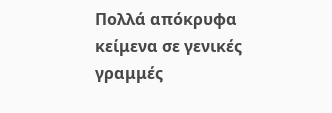Πολλά απόκρυφα κείμενα σε γενικές γραμμές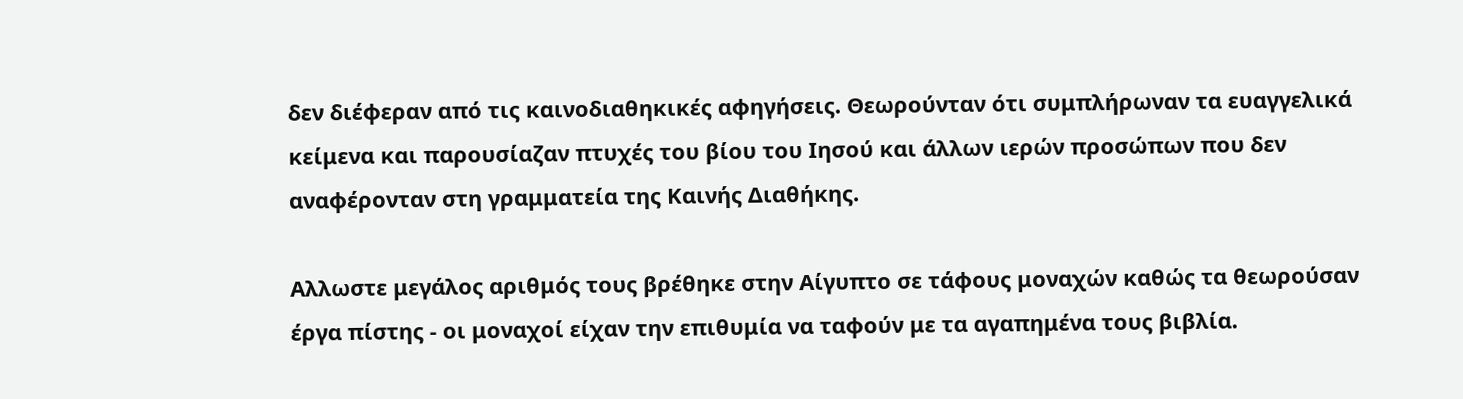δεν διέφεραν από τις καινοδιαθηκικές αφηγήσεις. Θεωρούνταν ότι συμπλήρωναν τα ευαγγελικά κείμενα και παρουσίαζαν πτυχές του βίου του Ιησού και άλλων ιερών προσώπων που δεν αναφέρονταν στη γραμματεία της Καινής Διαθήκης.

Αλλωστε μεγάλος αριθμός τους βρέθηκε στην Αίγυπτο σε τάφους μοναχών καθώς τα θεωρούσαν έργα πίστης - οι μοναχοί είχαν την επιθυμία να ταφούν με τα αγαπημένα τους βιβλία.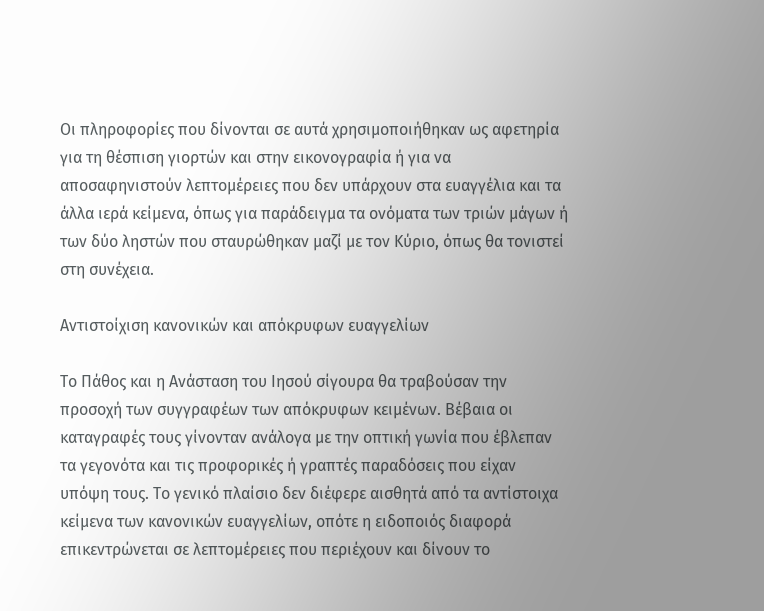Οι πληροφορίες που δίνονται σε αυτά χρησιμοποιήθηκαν ως αφετηρία για τη θέσπιση γιορτών και στην εικονογραφία ή για να αποσαφηνιστούν λεπτομέρειες που δεν υπάρχουν στα ευαγγέλια και τα άλλα ιερά κείμενα, όπως για παράδειγμα τα ονόματα των τριών μάγων ή των δύο ληστών που σταυρώθηκαν μαζί με τον Κύριο, όπως θα τονιστεί στη συνέχεια.

Αντιστοίχιση κανονικών και απόκρυφων ευαγγελίων

Το Πάθος και η Ανάσταση του Ιησού σίγουρα θα τραβούσαν την προσοχή των συγγραφέων των απόκρυφων κειμένων. Βέβαια οι καταγραφές τους γίνονταν ανάλογα με την οπτική γωνία που έβλεπαν τα γεγονότα και τις προφορικές ή γραπτές παραδόσεις που είχαν υπόψη τους. Το γενικό πλαίσιο δεν διέφερε αισθητά από τα αντίστοιχα κείμενα των κανονικών ευαγγελίων, οπότε η ειδοποιός διαφορά επικεντρώνεται σε λεπτομέρειες που περιέχουν και δίνουν το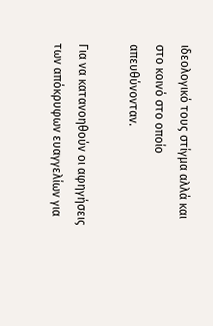ιδεολογικό τους στίγμα αλλά και στο κοινό στο οποίο απευθύνονταν.

Για να κατανοηθούν οι αφηγήσεις των απόκρυφων ευαγγελίων για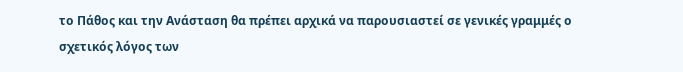το Πάθος και την Ανάσταση θα πρέπει αρχικά να παρουσιαστεί σε γενικές γραμμές ο σχετικός λόγος των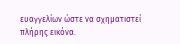ευαγγελίων ώστε να σχηματιστεί πλήρης εικόνα.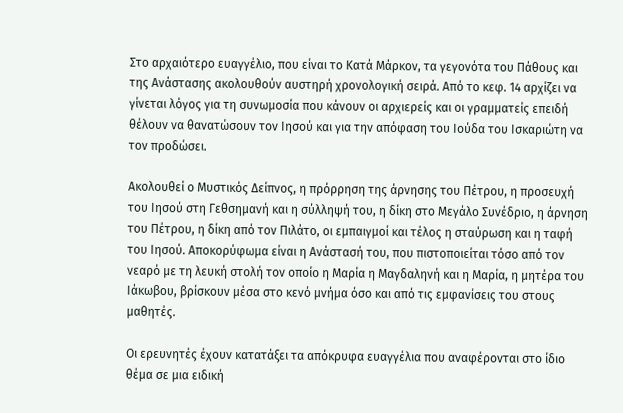Στο αρχαιότερο ευαγγέλιο, που είναι το Κατά Μάρκον, τα γεγονότα του Πάθους και της Ανάστασης ακολουθούν αυστηρή χρονολογική σειρά. Από το κεφ. 14 αρχίζει να γίνεται λόγος για τη συνωμοσία που κάνουν οι αρχιερείς και οι γραμματείς επειδή θέλουν να θανατώσουν τον Ιησού και για την απόφαση του Ιούδα του Ισκαριώτη να τον προδώσει.

Ακολουθεί ο Μυστικός Δείπνος, η πρόρρηση της άρνησης του Πέτρου, η προσευχή του Ιησού στη Γεθσημανή και η σύλληψή του, η δίκη στο Μεγάλο Συνέδριο, η άρνηση του Πέτρου, η δίκη από τον Πιλάτο, οι εμπαιγμοί και τέλος η σταύρωση και η ταφή του Ιησού. Αποκορύφωμα είναι η Ανάστασή του, που πιστοποιείται τόσο από τον νεαρό με τη λευκή στολή τον οποίο η Μαρία η Μαγδαληνή και η Μαρία, η μητέρα του Ιάκωβου, βρίσκουν μέσα στο κενό μνήμα όσο και από τις εμφανίσεις του στους μαθητές.

Οι ερευνητές έχουν κατατάξει τα απόκρυφα ευαγγέλια που αναφέρονται στο ίδιο θέμα σε μια ειδική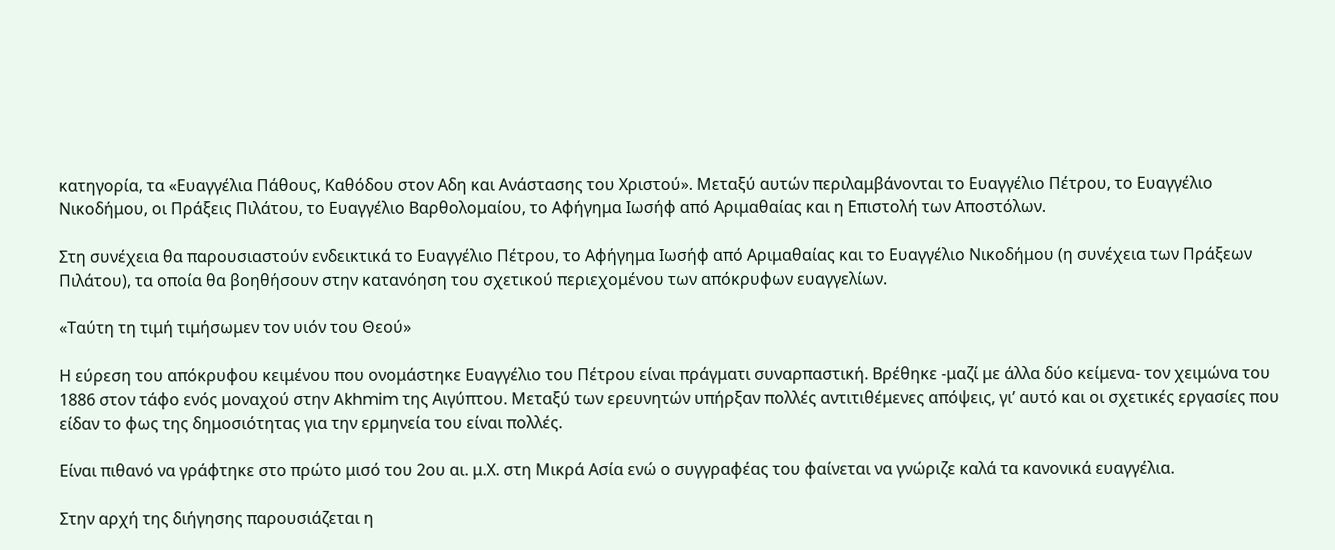κατηγορία, τα «Ευαγγέλια Πάθους, Καθόδου στον Αδη και Ανάστασης του Χριστού». Μεταξύ αυτών περιλαμβάνονται το Ευαγγέλιο Πέτρου, το Ευαγγέλιο Νικοδήμου, οι Πράξεις Πιλάτου, το Ευαγγέλιο Βαρθολομαίου, το Αφήγημα Ιωσήφ από Αριμαθαίας και η Επιστολή των Αποστόλων.

Στη συνέχεια θα παρουσιαστούν ενδεικτικά το Ευαγγέλιο Πέτρου, το Αφήγημα Ιωσήφ από Αριμαθαίας και το Ευαγγέλιο Νικοδήμου (η συνέχεια των Πράξεων Πιλάτου), τα οποία θα βοηθήσουν στην κατανόηση του σχετικού περιεχομένου των απόκρυφων ευαγγελίων.

«Ταύτη τη τιμή τιμήσωμεν τον υιόν του Θεού»

Η εύρεση του απόκρυφου κειμένου που ονομάστηκε Ευαγγέλιο του Πέτρου είναι πράγματι συναρπαστική. Βρέθηκε -μαζί με άλλα δύο κείμενα- τον χειμώνα του 1886 στον τάφο ενός μοναχού στην Akhmim της Αιγύπτου. Μεταξύ των ερευνητών υπήρξαν πολλές αντιτιθέμενες απόψεις, γι’ αυτό και οι σχετικές εργασίες που είδαν το φως της δημοσιότητας για την ερμηνεία του είναι πολλές.

Είναι πιθανό να γράφτηκε στο πρώτο μισό του 2ου αι. μ.Χ. στη Μικρά Ασία ενώ ο συγγραφέας του φαίνεται να γνώριζε καλά τα κανονικά ευαγγέλια.

Στην αρχή της διήγησης παρουσιάζεται η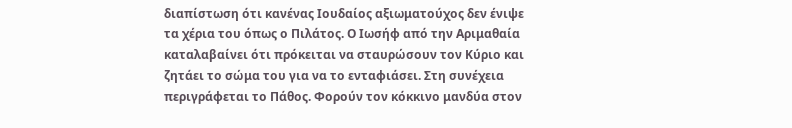διαπίστωση ότι κανένας Ιουδαίος αξιωματούχος δεν ένιψε τα χέρια του όπως ο Πιλάτος. Ο Ιωσήφ από την Αριμαθαία καταλαβαίνει ότι πρόκειται να σταυρώσουν τον Κύριο και ζητάει το σώμα του για να το ενταφιάσει. Στη συνέχεια περιγράφεται το Πάθος. Φορούν τον κόκκινο μανδύα στον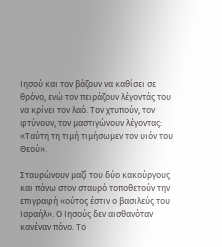Ιησού και τον βάζουν να καθίσει σε θρόνο, ενώ τον πειράζουν λέγοντάς του να κρίνει τον λαό. Τον χτυπούν, τον φτύνουν, τον μαστιγώνουν λέγοντας: «Ταύτη τη τιμή τιμήσωμεν τον υιόν του Θεού».

Σταυρώνουν μαζί του δύο κακούργους και πάνω στον σταυρό τοποθετούν την επιγραφή «ούτος έστιν ο βασιλεύς του Ισραήλ». Ο Ιησούς δεν αισθανόταν κανέναν πόνο. Το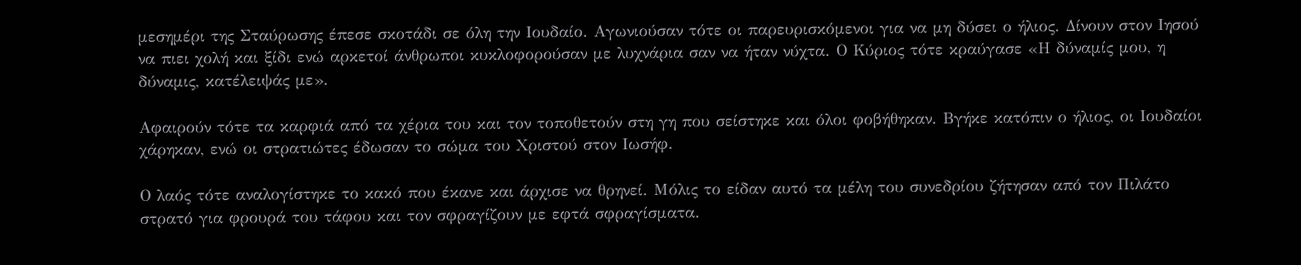μεσημέρι της Σταύρωσης έπεσε σκοτάδι σε όλη την Ιουδαίο. Αγωνιούσαν τότε οι παρευρισκόμενοι για να μη δύσει ο ήλιος. Δίνουν στον Ιησού να πιει χολή και ξίδι ενώ αρκετοί άνθρωποι κυκλοφορούσαν με λυχνάρια σαν να ήταν νύχτα. Ο Κύριος τότε κραύγασε «Η δύναμίς μου, η δύναμις, κατέλειψάς με».

Αφαιρούν τότε τα καρφιά από τα χέρια του και τον τοποθετούν στη γη που σείστηκε και όλοι φοβήθηκαν. Βγήκε κατόπιν ο ήλιος, οι Ιουδαίοι χάρηκαν, ενώ οι στρατιώτες έδωσαν το σώμα του Χριστού στον Ιωσήφ.

Ο λαός τότε αναλογίστηκε το κακό που έκανε και άρχισε να θρηνεί. Μόλις το είδαν αυτό τα μέλη του συνεδρίου ζήτησαν από τον Πιλάτο στρατό για φρουρά του τάφου και τον σφραγίζουν με εφτά σφραγίσματα.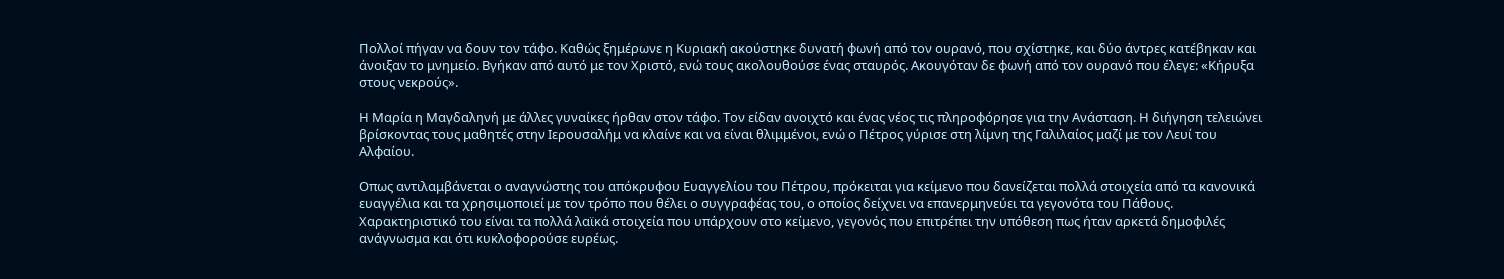Πολλοί πήγαν να δουν τον τάφο. Καθώς ξημέρωνε η Κυριακή ακούστηκε δυνατή φωνή από τον ουρανό, που σχίστηκε, και δύο άντρες κατέβηκαν και άνοιξαν το μνημείο. Βγήκαν από αυτό με τον Χριστό, ενώ τους ακολουθούσε ένας σταυρός. Ακουγόταν δε φωνή από τον ουρανό που έλεγε: «Κήρυξα στους νεκρούς».

Η Μαρία η Μαγδαληνή με άλλες γυναίκες ήρθαν στον τάφο. Τον είδαν ανοιχτό και ένας νέος τις πληροφόρησε για την Ανάσταση. Η διήγηση τελειώνει βρίσκοντας τους μαθητές στην Ιερουσαλήμ να κλαίνε και να είναι θλιμμένοι, ενώ ο Πέτρος γύρισε στη λίμνη της Γαλιλαίος μαζί με τον Λευί του Αλφαίου.

Οπως αντιλαμβάνεται ο αναγνώστης του απόκρυφου Ευαγγελίου του Πέτρου, πρόκειται για κείμενο που δανείζεται πολλά στοιχεία από τα κανονικά ευαγγέλια και τα χρησιμοποιεί με τον τρόπο που θέλει ο συγγραφέας του, ο οποίος δείχνει να επανερμηνεύει τα γεγονότα του Πάθους. Χαρακτηριστικό του είναι τα πολλά λαϊκά στοιχεία που υπάρχουν στο κείμενο, γεγονός που επιτρέπει την υπόθεση πως ήταν αρκετά δημοφιλές ανάγνωσμα και ότι κυκλοφορούσε ευρέως.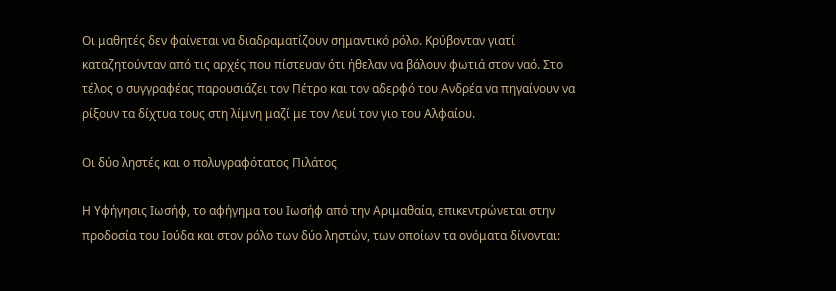Οι μαθητές δεν φαίνεται να διαδραματίζουν σημαντικό ρόλο. Κρύβονταν γιατί καταζητούνταν από τις αρχές που πίστευαν ότι ήθελαν να βάλουν φωτιά στον ναό. Στο τέλος ο συγγραφέας παρουσιάζει τον Πέτρο και τον αδερφό του Ανδρέα να πηγαίνουν να ρίξουν τα δίχτυα τους στη λίμνη μαζί με τον Λευί τον γιο του Αλφαίου.

Οι δύο ληστές και ο πολυγραφότατος Πιλάτος

Η Υφήγησις Ιωσήφ, το αφήγημα του Ιωσήφ από την Αριμαθαία, επικεντρώνεται στην προδοσία του Ιούδα και στον ρόλο των δύο ληστών, των οποίων τα ονόματα δίνονται: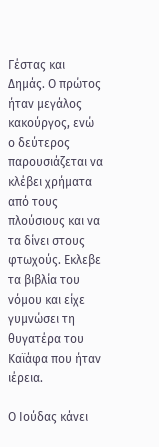Γέστας και Δημάς. Ο πρώτος ήταν μεγάλος κακούργος, ενώ ο δεύτερος παρουσιάζεται να κλέβει χρήματα από τους πλούσιους και να τα δίνει στους φτωχούς. Εκλεβε τα βιβλία του νόμου και είχε γυμνώσει τη θυγατέρα του Καϊάφα που ήταν ιέρεια.

Ο Ιούδας κάνει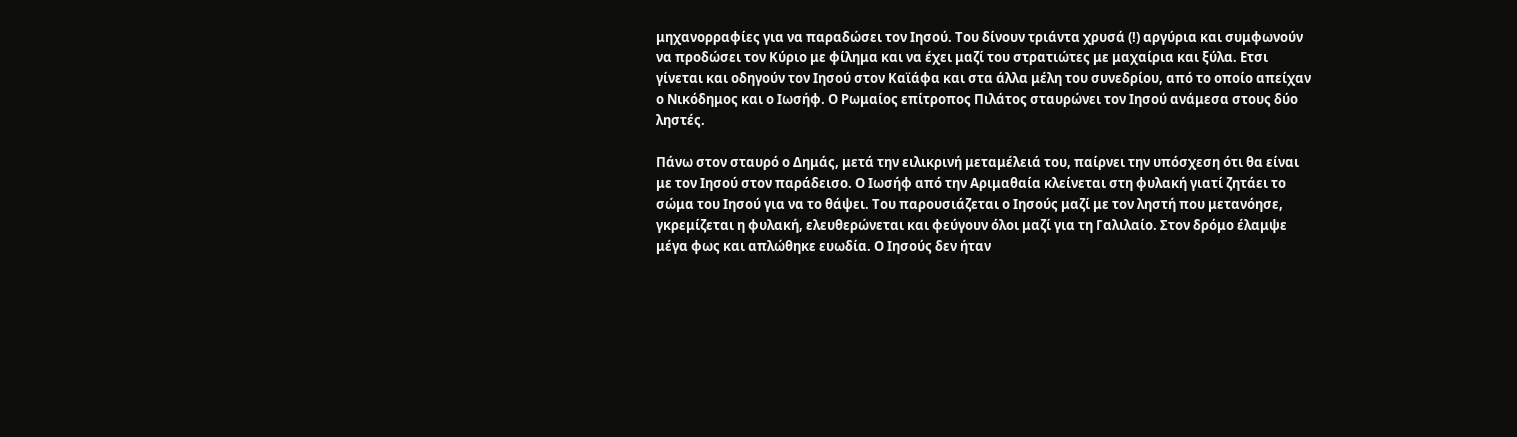μηχανορραφίες για να παραδώσει τον Ιησού. Του δίνουν τριάντα χρυσά (!) αργύρια και συμφωνούν να προδώσει τον Κύριο με φίλημα και να έχει μαζί του στρατιώτες με μαχαίρια και ξύλα. Ετσι γίνεται και οδηγούν τον Ιησού στον Καϊάφα και στα άλλα μέλη του συνεδρίου, από το οποίο απείχαν ο Νικόδημος και ο Ιωσήφ. Ο Ρωμαίος επίτροπος Πιλάτος σταυρώνει τον Ιησού ανάμεσα στους δύο ληστές.

Πάνω στον σταυρό ο Δημάς, μετά την ειλικρινή μεταμέλειά του, παίρνει την υπόσχεση ότι θα είναι με τον Ιησού στον παράδεισο. Ο Ιωσήφ από την Αριμαθαία κλείνεται στη φυλακή γιατί ζητάει το σώμα του Ιησού για να το θάψει. Του παρουσιάζεται ο Ιησούς μαζί με τον ληστή που μετανόησε, γκρεμίζεται η φυλακή, ελευθερώνεται και φεύγουν όλοι μαζί για τη Γαλιλαίο. Στον δρόμο έλαμψε μέγα φως και απλώθηκε ευωδία. Ο Ιησούς δεν ήταν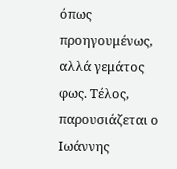όπως προηγουμένως, αλλά γεμάτος φως. Τέλος, παρουσιάζεται ο Ιωάννης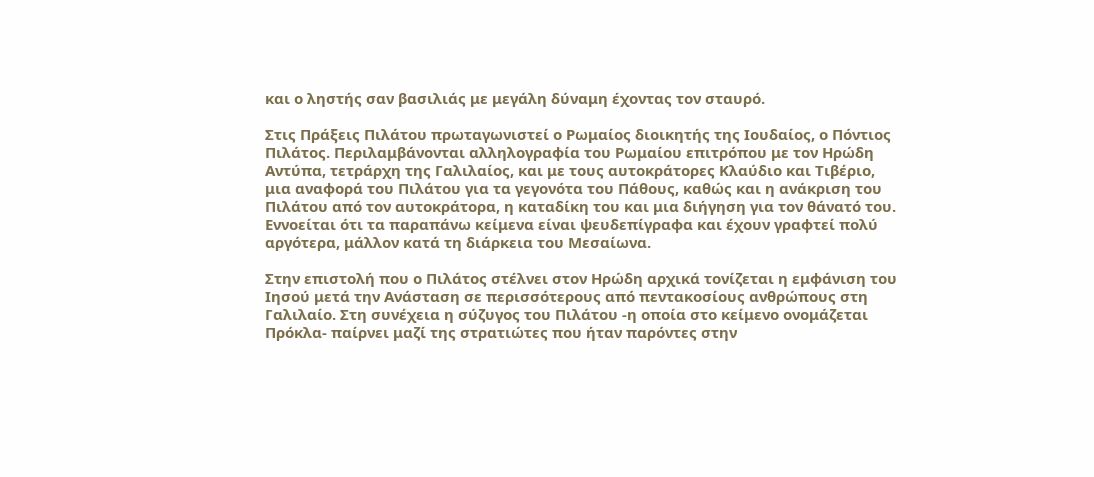και ο ληστής σαν βασιλιάς με μεγάλη δύναμη έχοντας τον σταυρό.

Στις Πράξεις Πιλάτου πρωταγωνιστεί ο Ρωμαίος διοικητής της Ιουδαίος, ο Πόντιος Πιλάτος. Περιλαμβάνονται αλληλογραφία του Ρωμαίου επιτρόπου με τον Ηρώδη Αντύπα, τετράρχη της Γαλιλαίος, και με τους αυτοκράτορες Κλαύδιο και Τιβέριο, μια αναφορά του Πιλάτου για τα γεγονότα του Πάθους, καθώς και η ανάκριση του Πιλάτου από τον αυτοκράτορα, η καταδίκη του και μια διήγηση για τον θάνατό του. Εννοείται ότι τα παραπάνω κείμενα είναι ψευδεπίγραφα και έχουν γραφτεί πολύ αργότερα, μάλλον κατά τη διάρκεια του Μεσαίωνα.

Στην επιστολή που ο Πιλάτος στέλνει στον Ηρώδη αρχικά τονίζεται η εμφάνιση του Ιησού μετά την Ανάσταση σε περισσότερους από πεντακοσίους ανθρώπους στη Γαλιλαίο. Στη συνέχεια η σύζυγος του Πιλάτου -η οποία στο κείμενο ονομάζεται Πρόκλα- παίρνει μαζί της στρατιώτες που ήταν παρόντες στην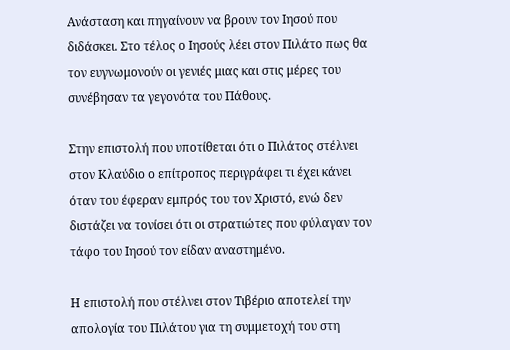Ανάσταση και πηγαίνουν να βρουν τον Ιησού που διδάσκει. Στο τέλος ο Ιησούς λέει στον Πιλάτο πως θα τον ευγνωμονούν οι γενιές μιας και στις μέρες του συνέβησαν τα γεγονότα του Πάθους.

Στην επιστολή που υποτίθεται ότι ο Πιλάτος στέλνει στον Κλαύδιο ο επίτροπος περιγράφει τι έχει κάνει όταν του έφεραν εμπρός του τον Χριστό, ενώ δεν διστάζει να τονίσει ότι οι στρατιώτες που φύλαγαν τον τάφο του Ιησού τον είδαν αναστημένο.

Η επιστολή που στέλνει στον Τιβέριο αποτελεί την απολογία του Πιλάτου για τη συμμετοχή του στη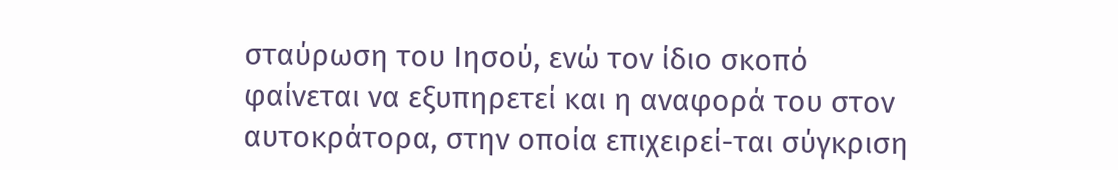σταύρωση του Ιησού, ενώ τον ίδιο σκοπό φαίνεται να εξυπηρετεί και η αναφορά του στον αυτοκράτορα, στην οποία επιχειρεί-ται σύγκριση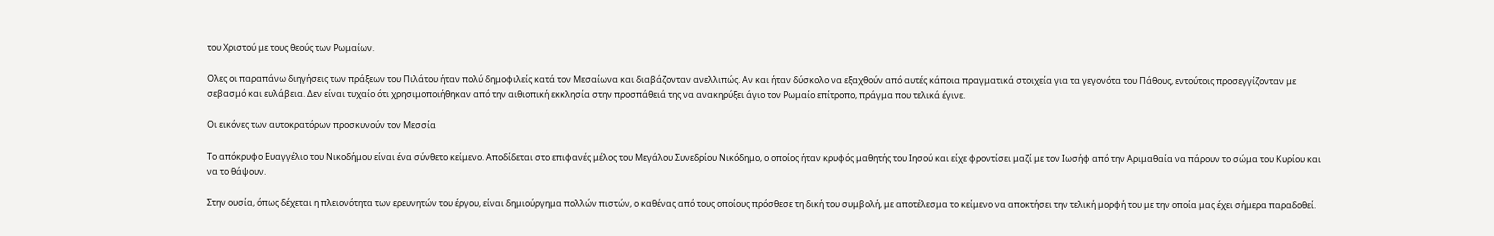του Χριστού με τους θεούς των Ρωμαίων.

Ολες οι παραπάνω διηγήσεις των πράξεων του Πιλάτου ήταν πολύ δημοφιλείς κατά τον Μεσαίωνα και διαβάζονταν ανελλιπώς. Αν και ήταν δύσκολο να εξαχθούν από αυτές κάποια πραγματικά στοιχεία για τα γεγονότα του Πάθους, εντούτοις προσεγγίζονταν με σεβασμό και ευλάβεια. Δεν είναι τυχαίο ότι χρησιμοποιήθηκαν από την αιθιοπική εκκλησία στην προσπάθειά της να ανακηρύξει άγιο τον Ρωμαίο επίτροπο, πράγμα που τελικά έγινε.

Οι εικόνες των αυτοκρατόρων προσκυνούν τον Μεσσία

Το απόκρυφο Ευαγγέλιο του Νικοδήμου είναι ένα σύνθετο κείμενο. Αποδίδεται στο επιφανές μέλος του Μεγάλου Συνεδρίου Νικόδημο, ο οποίος ήταν κρυφός μαθητής του Ιησού και είχε φροντίσει μαζί με τον Ιωσήφ από την Αριμαθαία να πάρουν το σώμα του Κυρίου και να το θάψουν.

Στην ουσία, όπως δέχεται η πλειονότητα των ερευνητών του έργου, είναι δημιούργημα πολλών πιστών, ο καθένας από τους οποίους πρόσθεσε τη δική του συμβολή, με αποτέλεσμα το κείμενο να αποκτήσει την τελική μορφή του με την οποία μας έχει σήμερα παραδοθεί.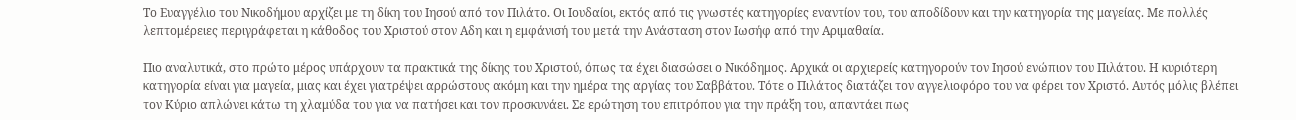Το Ευαγγέλιο του Νικοδήμου αρχίζει με τη δίκη του Ιησού από τον Πιλάτο. Οι Ιουδαίοι, εκτός από τις γνωστές κατηγορίες εναντίον του, του αποδίδουν και την κατηγορία της μαγείας. Με πολλές λεπτομέρειες περιγράφεται η κάθοδος του Χριστού στον Αδη και η εμφάνισή του μετά την Ανάσταση στον Ιωσήφ από την Αριμαθαία.

Πιο αναλυτικά, στο πρώτο μέρος υπάρχουν τα πρακτικά της δίκης του Χριστού, όπως τα έχει διασώσει ο Νικόδημος. Αρχικά οι αρχιερείς κατηγορούν τον Ιησού ενώπιον του Πιλάτου. Η κυριότερη κατηγορία είναι για μαγεία, μιας και έχει γιατρέψει αρρώστους ακόμη και την ημέρα της αργίας του Σαββάτου. Τότε ο Πιλάτος διατάζει τον αγγελιοφόρο του να φέρει τον Χριστό. Αυτός μόλις βλέπει τον Κύριο απλώνει κάτω τη χλαμύδα του για να πατήσει και τον προσκυνάει. Σε ερώτηση του επιτρόπου για την πράξη του, απαντάει πως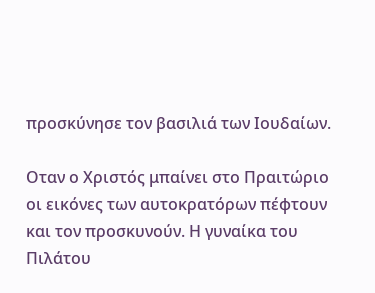προσκύνησε τον βασιλιά των Ιουδαίων.

Οταν ο Χριστός μπαίνει στο Πραιτώριο οι εικόνες των αυτοκρατόρων πέφτουν και τον προσκυνούν. Η γυναίκα του Πιλάτου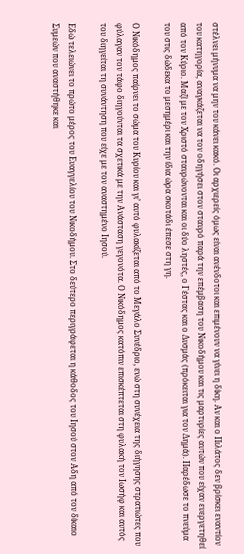στέλνει μήνυμα να μην του κάνει κακό. Οι αρχιερείς όμως είναι ανένδοτοι και επιμένουν να γίνει η δίκη. Αν και ο Πιλάτος δεν βρίσκει εναντίον του κατηγορία, αναγκάζεται να τον οδηγήσει στον σταυρό παρά την επέμβαση του Νικοδήμου και τις μαρτυρίες αυτών που είχαν ευεργετηθεί από τον Κύριο. Μαζί με τον Χριστό σταυρώνονται και οι δύο ληστές, ο Γέστας και ο Δυσμάς (πρόκειται για τον Δημά). Παρέδωσε το πνεύμα του στις δώδεκα το μεσημέρι και την ίδια ώρα σκοτάδι έπεσε στη γη.

Ο Νικόδημος παίρνει το σώμα του Κυρίου και γι’ αυτό φυλακίζεται από το Μεγάλο Συνέδριο, ενώ στη συνέχεια της διήγησης στρατιώτες που φύλαγαν τον τάφο διηγούνται τα σχετικά με την Ανάσταση γεγονότα. Ο Νικόδημος κατόπιν επισκέπτεται στη φυλακή τον Ιωσήφ και αυτός του διηγείται τη συνάντηση που είχε με τον αναστημένο Ιησού.

Εδώ τελειώνει το πρώτο μέρος του Ευαγγελίου του Νικοδήμου. Στο δεύτερο περιγράφεται η κάθοδος του Ιησού στον Αδη από τον δίκαιο Συμεών που αναστήθηκε και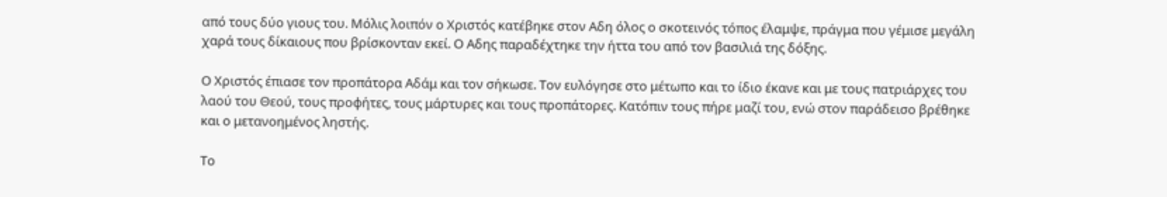από τους δύο γιους του. Μόλις λοιπόν ο Χριστός κατέβηκε στον Αδη όλος ο σκοτεινός τόπος έλαμψε, πράγμα που γέμισε μεγάλη χαρά τους δίκαιους που βρίσκονταν εκεί. Ο Αδης παραδέχτηκε την ήττα του από τον βασιλιά της δόξης.

Ο Χριστός έπιασε τον προπάτορα Αδάμ και τον σήκωσε. Τον ευλόγησε στο μέτωπο και το ίδιο έκανε και με τους πατριάρχες του λαού του Θεού, τους προφήτες, τους μάρτυρες και τους προπάτορες. Κατόπιν τους πήρε μαζί του, ενώ στον παράδεισο βρέθηκε και ο μετανοημένος ληστής.

Το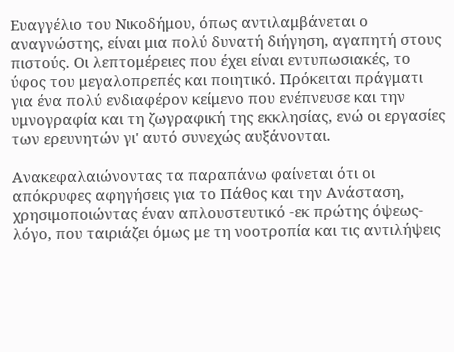Ευαγγέλιο του Νικοδήμου, όπως αντιλαμβάνεται ο αναγνώστης, είναι μια πολύ δυνατή διήγηση, αγαπητή στους πιστούς. Οι λεπτομέρειες που έχει είναι εντυπωσιακές, το ύφος του μεγαλοπρεπές και ποιητικό. Πρόκειται πράγματι για ένα πολύ ενδιαφέρον κείμενο που ενέπνευσε και την υμνογραφία και τη ζωγραφική της εκκλησίας, ενώ οι εργασίες των ερευνητών γι' αυτό συνεχώς αυξάνονται.

Ανακεφαλαιώνοντας τα παραπάνω φαίνεται ότι οι απόκρυφες αφηγήσεις για το Πάθος και την Ανάσταση, χρησιμοποιώντας έναν απλουστευτικό -εκ πρώτης όψεως- λόγο, που ταιριάζει όμως με τη νοοτροπία και τις αντιλήψεις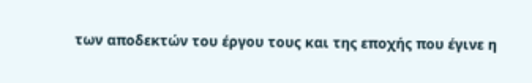των αποδεκτών του έργου τους και της εποχής που έγινε η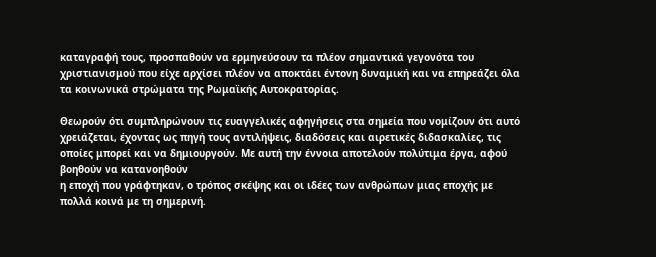καταγραφή τους, προσπαθούν να ερμηνεύσουν τα πλέον σημαντικά γεγονότα του χριστιανισμού που είχε αρχίσει πλέον να αποκτάει έντονη δυναμική και να επηρεάζει όλα τα κοινωνικά στρώματα της Ρωμαϊκής Αυτοκρατορίας.

Θεωρούν ότι συμπληρώνουν τις ευαγγελικές αφηγήσεις στα σημεία που νομίζουν ότι αυτό χρειάζεται, έχοντας ως πηγή τους αντιλήψεις, διαδόσεις και αιρετικές διδασκαλίες, τις οποίες μπορεί και να δημιουργούν. Με αυτή την έννοια αποτελούν πολύτιμα έργα, αφού βοηθούν να κατανοηθούν
η εποχή που γράφτηκαν, ο τρόπος σκέψης και οι ιδέες των ανθρώπων μιας εποχής με πολλά κοινά με τη σημερινή.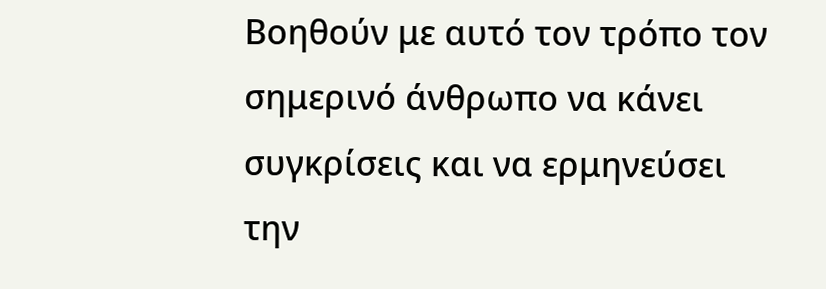Βοηθούν με αυτό τον τρόπο τον σημερινό άνθρωπο να κάνει συγκρίσεις και να ερμηνεύσει την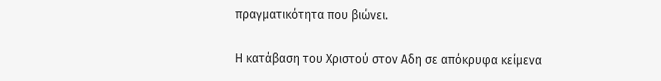πραγματικότητα που βιώνει.

Η κατάβαση του Χριστού στον Αδη σε απόκρυφα κείμενα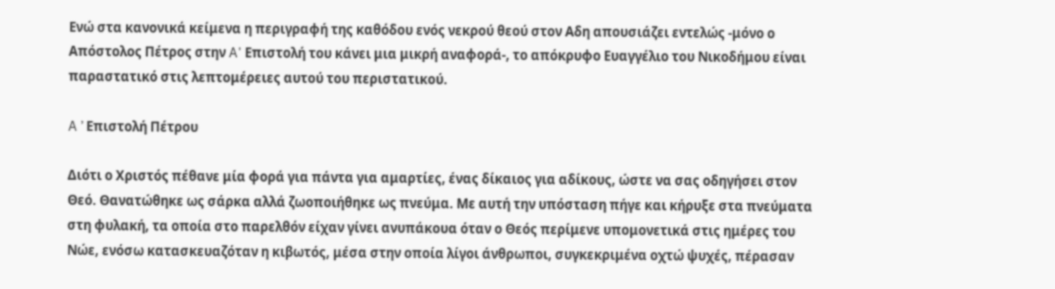Ενώ στα κανονικά κείμενα η περιγραφή της καθόδου ενός νεκρού θεού στον Αδη απουσιάζει εντελώς -μόνο ο Απόστολος Πέτρος στην A' Επιστολή του κάνει μια μικρή αναφορά-, το απόκρυφο Ευαγγέλιο του Νικοδήμου είναι παραστατικό στις λεπτομέρειες αυτού του περιστατικού.

A ’ Επιστολή Πέτρου

Διότι ο Χριστός πέθανε μία φορά για πάντα για αμαρτίες, ένας δίκαιος για αδίκους, ώστε να σας οδηγήσει στον Θεό. Θανατώθηκε ως σάρκα αλλά ζωοποιήθηκε ως πνεύμα. Με αυτή την υπόσταση πήγε και κήρυξε στα πνεύματα στη φυλακή, τα οποία στο παρελθόν είχαν γίνει ανυπάκουα όταν ο Θεός περίμενε υπομονετικά στις ημέρες του Νώε, ενόσω κατασκευαζόταν η κιβωτός, μέσα στην οποία λίγοι άνθρωποι, συγκεκριμένα οχτώ ψυχές, πέρασαν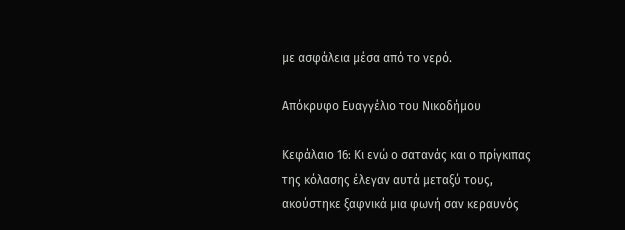με ασφάλεια μέσα από το νερό.

Απόκρυφο Ευαγγέλιο του Νικοδήμου

Κεφάλαιο 16: Κι ενώ ο σατανάς και ο πρίγκιπας της κόλασης έλεγαν αυτά μεταξύ τους, ακούστηκε ξαφνικά μια φωνή σαν κεραυνός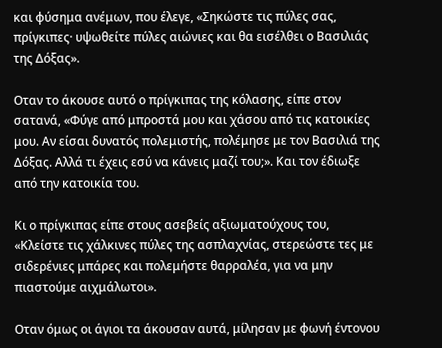και φύσημα ανέμων, που έλεγε, «Σηκώστε τις πύλες σας, πρίγκιπες· υψωθείτε πύλες αιώνιες και θα εισέλθει ο Βασιλιάς της Δόξας».

Οταν το άκουσε αυτό ο πρίγκιπας της κόλασης, είπε στον σατανά, «Φύγε από μπροστά μου και χάσου από τις κατοικίες μου. Αν είσαι δυνατός πολεμιστής, πολέμησε με τον Βασιλιά της Δόξας. Αλλά τι έχεις εσύ να κάνεις μαζί του;». Και τον έδιωξε από την κατοικία του.

Κι ο πρίγκιπας είπε στους ασεβείς αξιωματούχους του, «Κλείστε τις χάλκινες πύλες της ασπλαχνίας, στερεώστε τες με σιδερένιες μπάρες και πολεμήστε θαρραλέα, για να μην πιαστούμε αιχμάλωτοι».

Οταν όμως οι άγιοι τα άκουσαν αυτά, μίλησαν με φωνή έντονου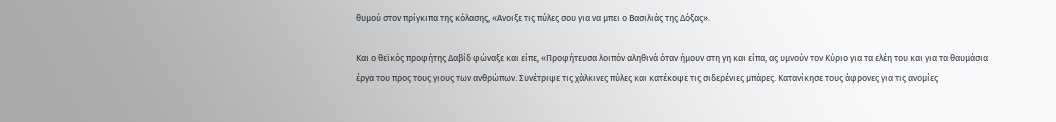θυμού στον πρίγκιπα της κόλασης, «Ανοιξε τις πύλες σου για να μπει ο Βασιλιάς της Δόξας».

Και ο θεϊκός προφήτης Δαβίδ φώναξε και είπε, «Προφήτευσα λοιπόν αληθινά όταν ήμουν στη γη και είπα, ας υμνούν τον Κύριο για τα ελέη του και για τα θαυμάσια έργα του προς τους γιους των ανθρώπων. Συνέτριψε τις χάλκινες πύλες και κατέκοψε τις σιδερένιες μπάρες. Κατανίκησε τους άφρονες για τις ανομίες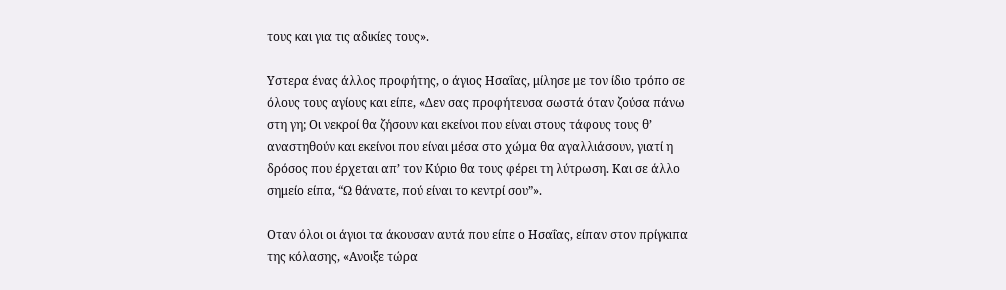τους και για τις αδικίες τους».

Υστερα ένας άλλος προφήτης, ο άγιος Ησαΐας, μίλησε με τον ίδιο τρόπο σε όλους τους αγίους και είπε, «Δεν σας προφήτευσα σωστά όταν ζούσα πάνω στη γη; Οι νεκροί θα ζήσουν και εκείνοι που είναι στους τάφους τους θ’ αναστηθούν και εκείνοι που είναι μέσα στο χώμα θα αγαλλιάσουν, γιατί η δρόσος που έρχεται απ’ τον Κύριο θα τους φέρει τη λύτρωση. Και σε άλλο σημείο είπα, “Ω θάνατε, πού είναι το κεντρί σου”».

Οταν όλοι οι άγιοι τα άκουσαν αυτά που είπε ο Ησαΐας, είπαν στον πρίγκιπα της κόλασης, «Ανοιξε τώρα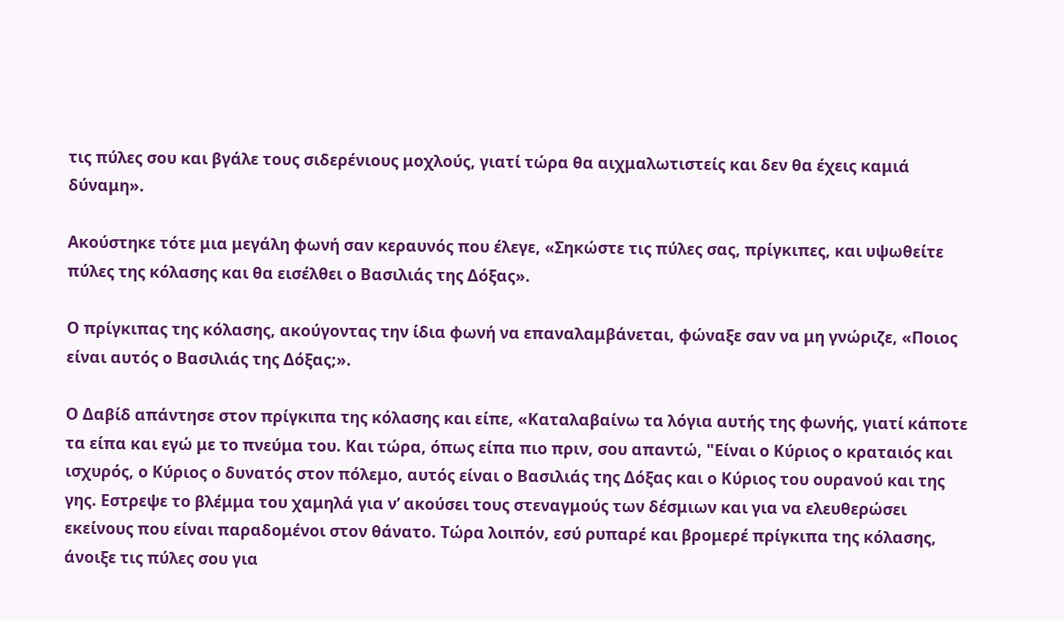τις πύλες σου και βγάλε τους σιδερένιους μοχλούς, γιατί τώρα θα αιχμαλωτιστείς και δεν θα έχεις καμιά δύναμη».

Ακούστηκε τότε μια μεγάλη φωνή σαν κεραυνός που έλεγε, «Σηκώστε τις πύλες σας, πρίγκιπες, και υψωθείτε πύλες της κόλασης και θα εισέλθει ο Βασιλιάς της Δόξας».

Ο πρίγκιπας της κόλασης, ακούγοντας την ίδια φωνή να επαναλαμβάνεται, φώναξε σαν να μη γνώριζε, «Ποιος είναι αυτός ο Βασιλιάς της Δόξας;».

Ο Δαβίδ απάντησε στον πρίγκιπα της κόλασης και είπε, «Καταλαβαίνω τα λόγια αυτής της φωνής, γιατί κάποτε τα είπα και εγώ με το πνεύμα του. Και τώρα, όπως είπα πιο πριν, σου απαντώ, "Είναι ο Κύριος ο κραταιός και ισχυρός, ο Κύριος ο δυνατός στον πόλεμο, αυτός είναι ο Βασιλιάς της Δόξας και ο Κύριος του ουρανού και της γης. Εστρεψε το βλέμμα του χαμηλά για ν’ ακούσει τους στεναγμούς των δέσμιων και για να ελευθερώσει εκείνους που είναι παραδομένοι στον θάνατο. Τώρα λοιπόν, εσύ ρυπαρέ και βρομερέ πρίγκιπα της κόλασης, άνοιξε τις πύλες σου για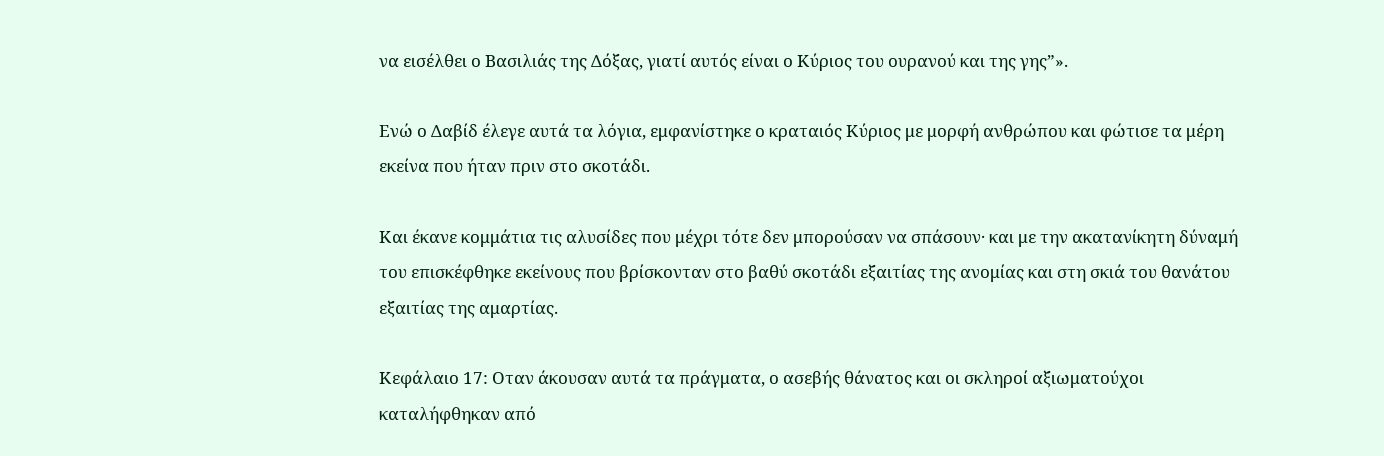να εισέλθει ο Βασιλιάς της Δόξας, γιατί αυτός είναι ο Κύριος του ουρανού και της γης”».

Ενώ ο Δαβίδ έλεγε αυτά τα λόγια, εμφανίστηκε ο κραταιός Κύριος με μορφή ανθρώπου και φώτισε τα μέρη εκείνα που ήταν πριν στο σκοτάδι.

Και έκανε κομμάτια τις αλυσίδες που μέχρι τότε δεν μπορούσαν να σπάσουν· και με την ακατανίκητη δύναμή του επισκέφθηκε εκείνους που βρίσκονταν στο βαθύ σκοτάδι εξαιτίας της ανομίας και στη σκιά του θανάτου εξαιτίας της αμαρτίας.

Κεφάλαιο 17: Οταν άκουσαν αυτά τα πράγματα, ο ασεβής θάνατος και οι σκληροί αξιωματούχοι καταλήφθηκαν από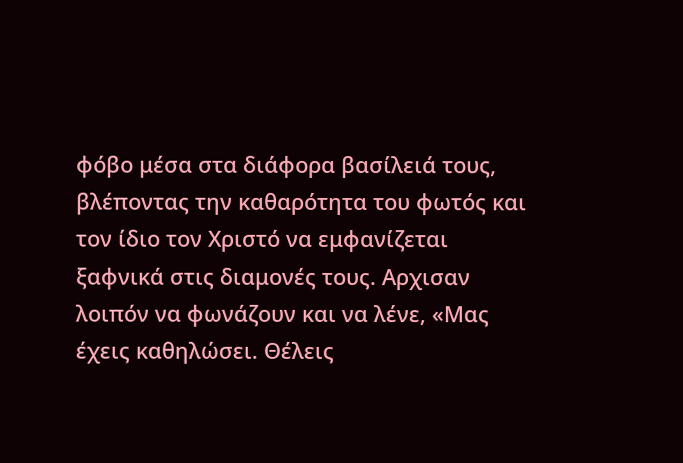φόβο μέσα στα διάφορα βασίλειά τους, βλέποντας την καθαρότητα του φωτός και τον ίδιο τον Χριστό να εμφανίζεται ξαφνικά στις διαμονές τους. Αρχισαν λοιπόν να φωνάζουν και να λένε, «Μας έχεις καθηλώσει. Θέλεις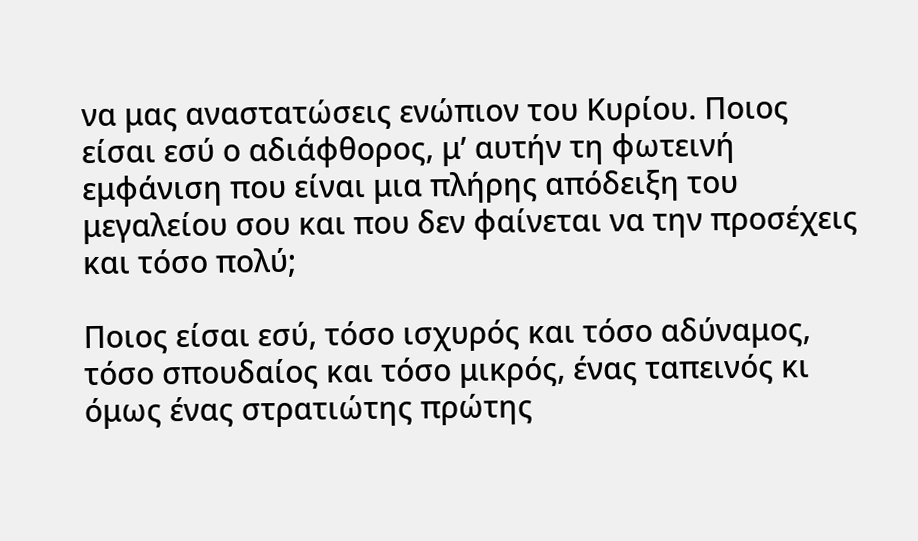να μας αναστατώσεις ενώπιον του Κυρίου. Ποιος είσαι εσύ ο αδιάφθορος, μ’ αυτήν τη φωτεινή εμφάνιση που είναι μια πλήρης απόδειξη του μεγαλείου σου και που δεν φαίνεται να την προσέχεις και τόσο πολύ;

Ποιος είσαι εσύ, τόσο ισχυρός και τόσο αδύναμος, τόσο σπουδαίος και τόσο μικρός, ένας ταπεινός κι όμως ένας στρατιώτης πρώτης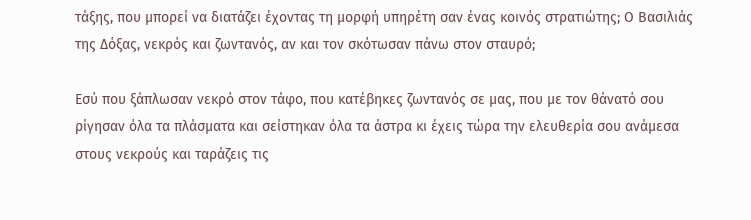τάξης, που μπορεί να διατάζει έχοντας τη μορφή υπηρέτη σαν ένας κοινός στρατιώτης; Ο Βασιλιάς της Δόξας, νεκρός και ζωντανός, αν και τον σκότωσαν πάνω στον σταυρό;

Εσύ που ξάπλωσαν νεκρό στον τάφο, που κατέβηκες ζωντανός σε μας, που με τον θάνατό σου ρίγησαν όλα τα πλάσματα και σείστηκαν όλα τα άστρα κι έχεις τώρα την ελευθερία σου ανάμεσα στους νεκρούς και ταράζεις τις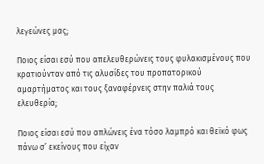λεγεώνες μας;

Ποιος είσαι εσύ που απελευθερώνεις τους φυλακισμένους που κρατιούνταν από τις αλυσίδες του προπατορικού αμαρτήματος και τους ξαναφέρνεις στην παλιά τους ελευθερία;

Ποιος είσαι εσύ που απλώνεις ένα τόσο λαμπρό και θεϊκό φως πάνω σ’ εκείνους που είχαν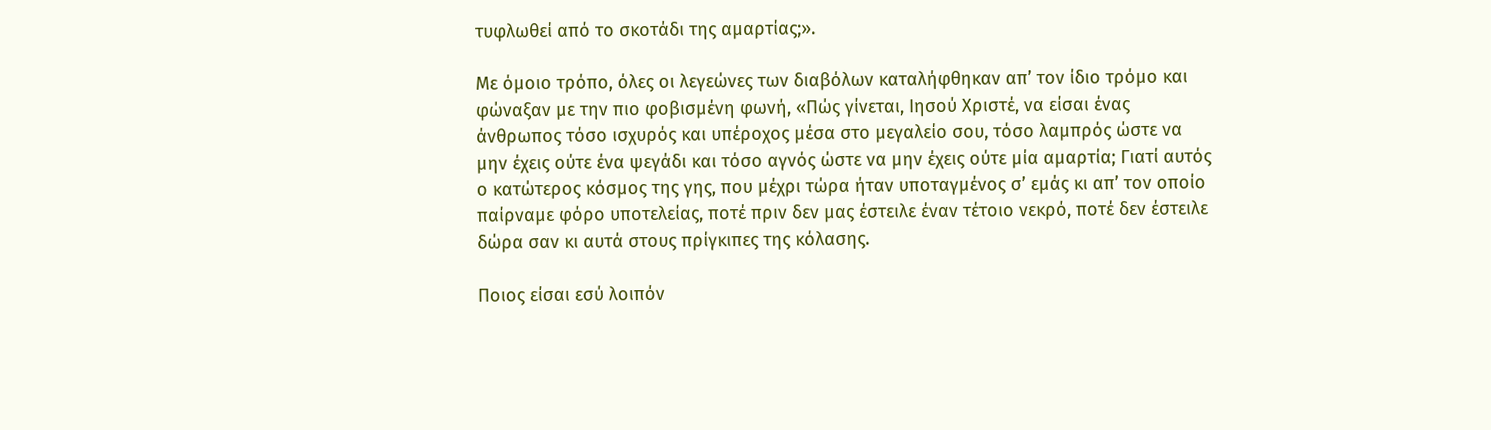τυφλωθεί από το σκοτάδι της αμαρτίας;».

Με όμοιο τρόπο, όλες οι λεγεώνες των διαβόλων καταλήφθηκαν απ’ τον ίδιο τρόμο και φώναξαν με την πιο φοβισμένη φωνή, «Πώς γίνεται, Ιησού Χριστέ, να είσαι ένας άνθρωπος τόσο ισχυρός και υπέροχος μέσα στο μεγαλείο σου, τόσο λαμπρός ώστε να μην έχεις ούτε ένα ψεγάδι και τόσο αγνός ώστε να μην έχεις ούτε μία αμαρτία; Γιατί αυτός ο κατώτερος κόσμος της γης, που μέχρι τώρα ήταν υποταγμένος σ’ εμάς κι απ’ τον οποίο παίρναμε φόρο υποτελείας, ποτέ πριν δεν μας έστειλε έναν τέτοιο νεκρό, ποτέ δεν έστειλε δώρα σαν κι αυτά στους πρίγκιπες της κόλασης.

Ποιος είσαι εσύ λοιπόν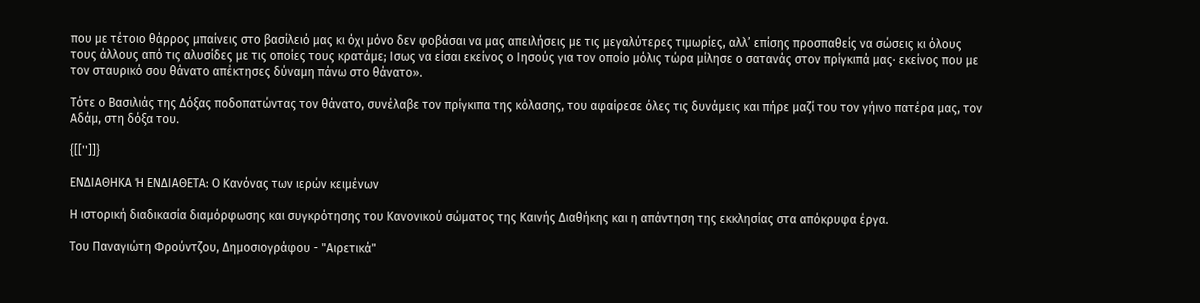που με τέτοιο θάρρος μπαίνεις στο βασίλειό μας κι όχι μόνο δεν φοβάσαι να μας απειλήσεις με τις μεγαλύτερες τιμωρίες, αλλ’ επίσης προσπαθείς να σώσεις κι όλους τους άλλους από τις αλυσίδες με τις οποίες τους κρατάμε; Ισως να είσαι εκείνος ο Ιησούς για τον οποίο μόλις τώρα μίλησε ο σατανάς στον πρίγκιπά μας· εκείνος που με τον σταυρικό σου θάνατο απέκτησες δύναμη πάνω στο θάνατο».

Τότε ο Βασιλιάς της Δόξας ποδοπατώντας τον θάνατο, συνέλαβε τον πρίγκιπα της κόλασης, του αφαίρεσε όλες τις δυνάμεις και πήρε μαζί του τον γήινο πατέρα μας, τον Αδάμ, στη δόξα του.

{[['']]}

ΕΝΔΙΑΘΗΚΑ Ή ΕΝΔΙΑΘΕΤΑ: Ο Κανόνας των ιερών κειμένων

Η ιστορική διαδικασία διαμόρφωσης και συγκρότησης του Κανονικού σώματος της Καινής Διαθήκης και η απάντηση της εκκλησίας στα απόκρυφα έργα.

Του Παναγιώτη Φρούντζου, Δημοσιογράφου - "Αιρετικά"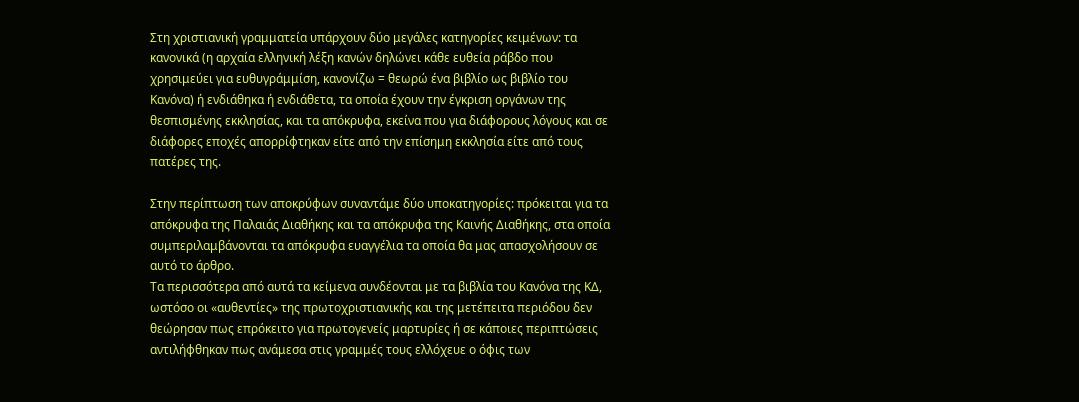Στη χριστιανική γραμματεία υπάρχουν δύο μεγάλες κατηγορίες κειμένων: τα κανονικά (η αρχαία ελληνική λέξη κανών δηλώνει κάθε ευθεία ράβδο που χρησιμεύει για ευθυγράμμίση, κανονίζω = θεωρώ ένα βιβλίο ως βιβλίο του Κανόνα) ή ενδιάθηκα ή ενδιάθετα, τα οποία έχουν την έγκριση οργάνων της θεσπισμένης εκκλησίας, και τα απόκρυφα, εκείνα που για διάφορους λόγους και σε διάφορες εποχές απορρίφτηκαν είτε από την επίσημη εκκλησία είτε από τους πατέρες της.

Στην περίπτωση των αποκρύφων συναντάμε δύο υποκατηγορίες: πρόκειται για τα απόκρυφα της Παλαιάς Διαθήκης και τα απόκρυφα της Καινής Διαθήκης, στα οποία συμπεριλαμβάνονται τα απόκρυφα ευαγγέλια τα οποία θα μας απασχολήσουν σε αυτό το άρθρο.
Τα περισσότερα από αυτά τα κείμενα συνδέονται με τα βιβλία του Κανόνα της ΚΔ, ωστόσο οι «αυθεντίες» της πρωτοχριστιανικής και της μετέπειτα περιόδου δεν θεώρησαν πως επρόκειτο για πρωτογενείς μαρτυρίες ή σε κάποιες περιπτώσεις αντιλήφθηκαν πως ανάμεσα στις γραμμές τους ελλόχευε ο όφις των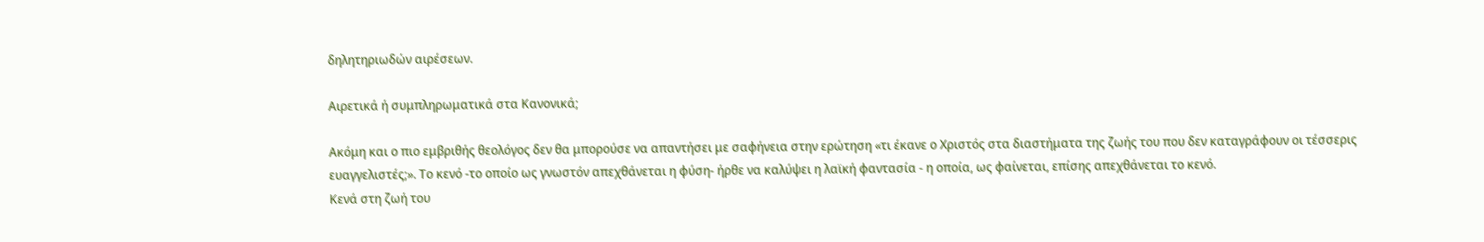δηλητηριωδών αιρέσεων.

Αιρετικά ή συμπληρωματικά στα Κανονικά;

Ακόμη και ο πιο εμβριθής θεολόγος δεν θα μπορούσε να απαντήσει με σαφήνεια στην ερώτηση «τι έκανε ο Χριστός στα διαστήματα της ζωής του που δεν καταγράφουν οι τέσσερις ευαγγελιστές;». Το κενό -το οποίο ως γνωστόν απεχθάνεται η φύση- ήρθε να καλύψει η λαϊκή φαντασία - η οποία, ως φαίνεται, επίσης απεχθάνεται το κενό.
Κενά στη ζωή του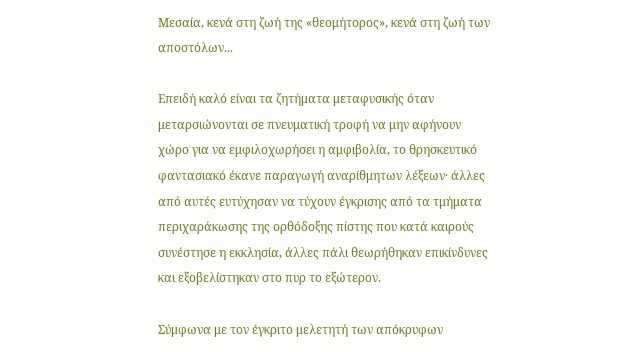Μεσαία, κενά στη ζωή της «θεομήτορος», κενά στη ζωή των αποστόλων...

Επειδή καλό είναι τα ζητήματα μεταφυσικής όταν μεταρσιώνονται σε πνευματική τροφή να μην αφήνουν χώρο για να εμφιλοχωρήσει η αμφιβολία, το θρησκευτικό φαντασιακό έκανε παραγωγή αναρίθμητων λέξεων· άλλες από αυτές ευτύχησαν να τύχουν έγκρισης από τα τμήματα περιχαράκωσης της ορθόδοξης πίστης που κατά καιρούς συνέστησε η εκκλησία, άλλες πάλι θεωρήθηκαν επικίνδυνες και εξοβελίστηκαν στο πυρ το εξώτερον.

Σύμφωνα με τον έγκριτο μελετητή των απόκρυφων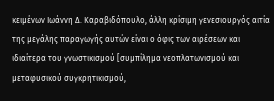κειμένων Ιωάννη Δ. Καραβιδόπουλο, άλλη κρίσιμη γενεσιουργός αιτία της μεγάλης παραγωγής αυτών είναι ο όφις των αιρέσεων και ιδιαίτερα του γνωστικισμού [συμπίλημα νεοπλατωνισμού και μεταφυσικού συγκρητικισμού,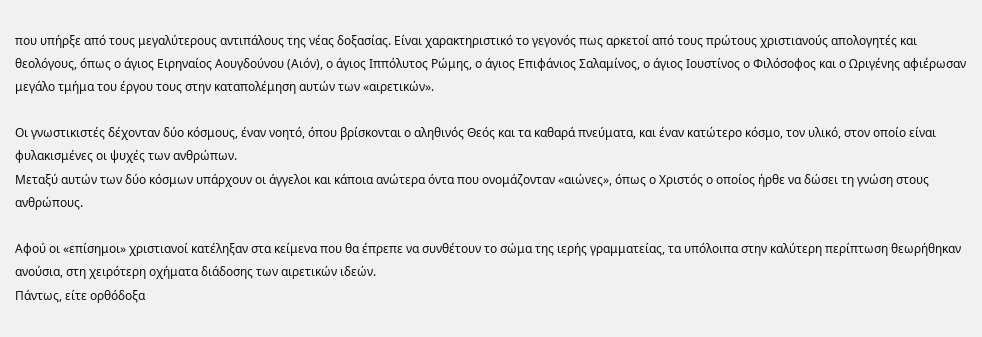που υπήρξε από τους μεγαλύτερους αντιπάλους της νέας δοξασίας. Είναι χαρακτηριστικό το γεγονός πως αρκετοί από τους πρώτους χριστιανούς απολογητές και θεολόγους, όπως ο άγιος Ειρηναίος Αουγδούνου (Αιόν), ο άγιος Ιππόλυτος Ρώμης, ο άγιος Επιφάνιος Σαλαμίνος, ο άγιος Ιουστίνος ο Φιλόσοφος και ο Ωριγένης αφιέρωσαν μεγάλο τμήμα του έργου τους στην καταπολέμηση αυτών των «αιρετικών».

Οι γνωστικιστές δέχονταν δύο κόσμους, έναν νοητό, όπου βρίσκονται ο αληθινός Θεός και τα καθαρά πνεύματα, και έναν κατώτερο κόσμο, τον υλικό, στον οποίο είναι φυλακισμένες οι ψυχές των ανθρώπων.
Μεταξύ αυτών των δύο κόσμων υπάρχουν οι άγγελοι και κάποια ανώτερα όντα που ονομάζονταν «αιώνες», όπως ο Χριστός ο οποίος ήρθε να δώσει τη γνώση στους ανθρώπους.

Αφού οι «επίσημοι» χριστιανοί κατέληξαν στα κείμενα που θα έπρεπε να συνθέτουν το σώμα της ιερής γραμματείας, τα υπόλοιπα στην καλύτερη περίπτωση θεωρήθηκαν ανούσια, στη χειρότερη οχήματα διάδοσης των αιρετικών ιδεών.
Πάντως, είτε ορθόδοξα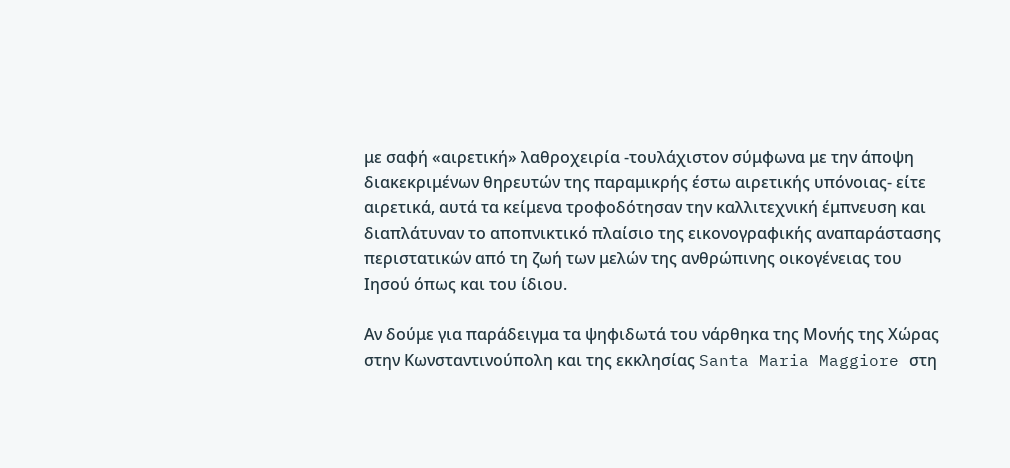με σαφή «αιρετική» λαθροχειρία -τουλάχιστον σύμφωνα με την άποψη διακεκριμένων θηρευτών της παραμικρής έστω αιρετικής υπόνοιας- είτε αιρετικά, αυτά τα κείμενα τροφοδότησαν την καλλιτεχνική έμπνευση και διαπλάτυναν το αποπνικτικό πλαίσιο της εικονογραφικής αναπαράστασης περιστατικών από τη ζωή των μελών της ανθρώπινης οικογένειας του Ιησού όπως και του ίδιου.

Αν δούμε για παράδειγμα τα ψηφιδωτά του νάρθηκα της Μονής της Χώρας στην Κωνσταντινούπολη και της εκκλησίας Santa Maria Maggiore στη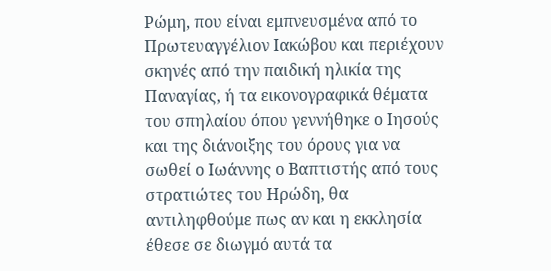Ρώμη, που είναι εμπνευσμένα από το Πρωτευαγγέλιον Ιακώβου και περιέχουν σκηνές από την παιδική ηλικία της Παναγίας, ή τα εικονογραφικά θέματα του σπηλαίου όπου γεννήθηκε ο Ιησούς και της διάνοιξης του όρους για να σωθεί ο Ιωάννης ο Βαπτιστής από τους στρατιώτες του Ηρώδη, θα αντιληφθούμε πως αν και η εκκλησία έθεσε σε διωγμό αυτά τα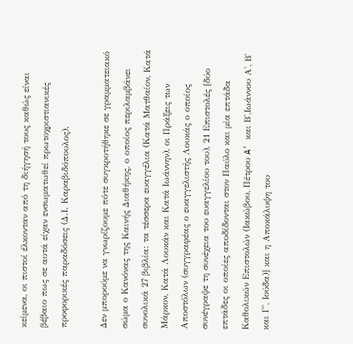κείμενα, οι πιστοί έλκονταν από τη διήγησή τους καθώς είναι βέβαιο πως σε αυτά είχαν ενσωματωθεί πρωτοχριστιανικές προφορικές παραδόσεις (Δ.Ι. Καραβιδόπουλος).

Δεν μπορούμε να γνωρίζουμε πότε συγκροτήθηκε σε γραμματειακό σώμα ο Κανόνας της Καινής Διαθήκης, ο οποίος περιλαμβάνει συνολικά 27 βιβλία: τα τέσσερα ευαγγέλια (Κατά Ματθαίον, Κατά Μάρκον, Κατά Λουκάν και Κατά Ιωάννην), οι Πράξεις των Αποστόλων (συγγραφέας ο ευαγγελιστής Λουκάς ο οποίος συνέγραψε τη συνέχεια του ευαγγελίου του), 21 Επιστολές [δύο επτάδες οι οποίες αποδίδονται στον Παύλο και μία επτάδα Καθολικών Επιστολών (Ιακώβου, Πέτρου A' και Β',Ιωάννου Α', Β' και Γ', Ιούδα)] και η Αποκάλυψη του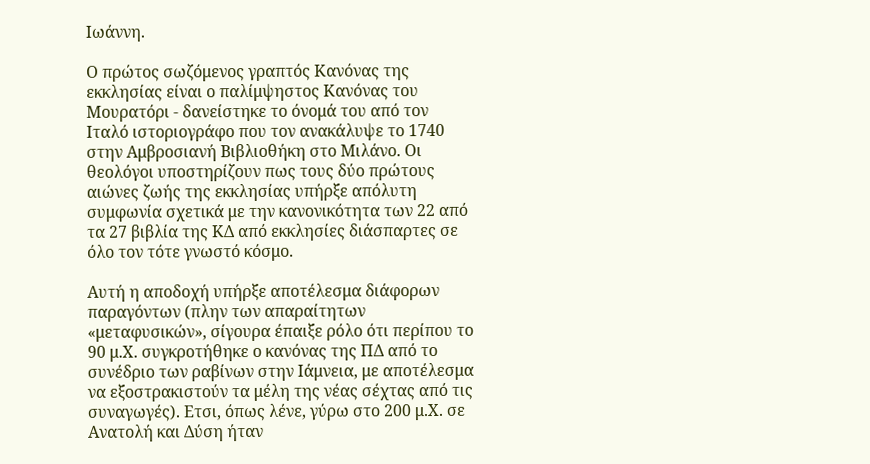Ιωάννη.

Ο πρώτος σωζόμενος γραπτός Κανόνας της εκκλησίας είναι ο παλίμψηστος Κανόνας του Μουρατόρι - δανείστηκε το όνομά του από τον Ιταλό ιστοριογράφο που τον ανακάλυψε το 1740 στην Αμβροσιανή Βιβλιοθήκη στο Μιλάνο. Οι θεολόγοι υποστηρίζουν πως τους δύο πρώτους αιώνες ζωής της εκκλησίας υπήρξε απόλυτη συμφωνία σχετικά με την κανονικότητα των 22 από τα 27 βιβλία της ΚΔ από εκκλησίες διάσπαρτες σε όλο τον τότε γνωστό κόσμο.

Αυτή η αποδοχή υπήρξε αποτέλεσμα διάφορων παραγόντων (πλην των απαραίτητων «μεταφυσικών», σίγουρα έπαιξε ρόλο ότι περίπου το 90 μ.Χ. συγκροτήθηκε ο κανόνας της ΠΔ από το συνέδριο των ραβίνων στην Ιάμνεια, με αποτέλεσμα να εξοστρακιστούν τα μέλη της νέας σέχτας από τις συναγωγές). Ετσι, όπως λένε, γύρω στο 200 μ.Χ. σε Ανατολή και Δύση ήταν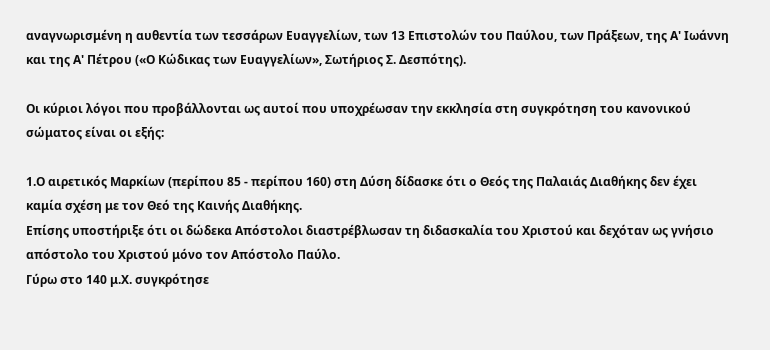αναγνωρισμένη η αυθεντία των τεσσάρων Ευαγγελίων, των 13 Επιστολών του Παύλου, των Πράξεων, της Α' Ιωάννη και της Α' Πέτρου («Ο Κώδικας των Ευαγγελίων», Σωτήριος Σ. Δεσπότης).

Οι κύριοι λόγοι που προβάλλονται ως αυτοί που υποχρέωσαν την εκκλησία στη συγκρότηση του κανονικού σώματος είναι οι εξής:

1.Ο αιρετικός Μαρκίων (περίπου 85 - περίπου 160) στη Δύση δίδασκε ότι ο Θεός της Παλαιάς Διαθήκης δεν έχει καμία σχέση με τον Θεό της Καινής Διαθήκης.
Επίσης υποστήριξε ότι οι δώδεκα Απόστολοι διαστρέβλωσαν τη διδασκαλία του Χριστού και δεχόταν ως γνήσιο απόστολο του Χριστού μόνο τον Απόστολο Παύλο.
Γύρω στο 140 μ.Χ. συγκρότησε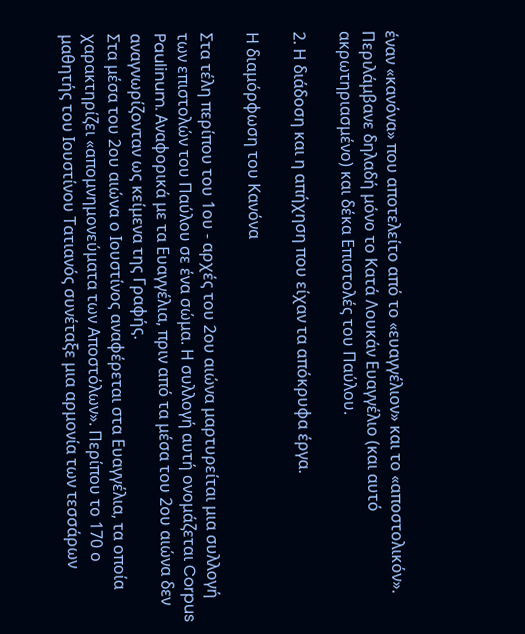έναν «κανόνα» που αποτελείτο από το «ευαγγέλιον» και το «αποστολικόν». Περιλάμβανε δηλαδή μόνο το Κατά Λουκάν Ευαγγέλιο (και αυτό ακρωτηριασμένο) και δέκα Επιστολές του Παύλου.

2. Η διάδοση και η απήχηση που είχαν τα απόκρυφα έργα.

Η διαμόρφωση του Κανόνα

Στα τέλη περίπου του 1ου - αρχές του 2ου αιώνα μαρτυρείται μια συλλογή των επιστολών του Παύλου σε ένα σώμα. Η συλλογή αυτή ονομάζεται Corpus Paulinum. Αναφορικά με τα Ευαγγέλια, πριν από τα μέσα του 2ου αιώνα δεν αναγνωρίζονταν ως κείμενα της Γραφής.
Στα μέσα του 2ου αιώνα ο Ιουστίνος αναφέρεται στα Ευαγγέλια, τα οποία χαρακτηρίζει «απομνημονεύματα των Αποστόλων». Περίπου το 170 ο μαθητής του Ιουστίνου Τατιανός συνέταξε μια αρμονία των τεσσάρων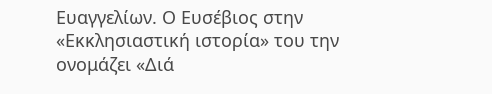Ευαγγελίων. Ο Ευσέβιος στην «Εκκλησιαστική ιστορία» του την ονομάζει «Διά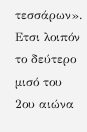τεσσάρων».
Ετσι λοιπόν το δεύτερο μισό του 2ου αιώνα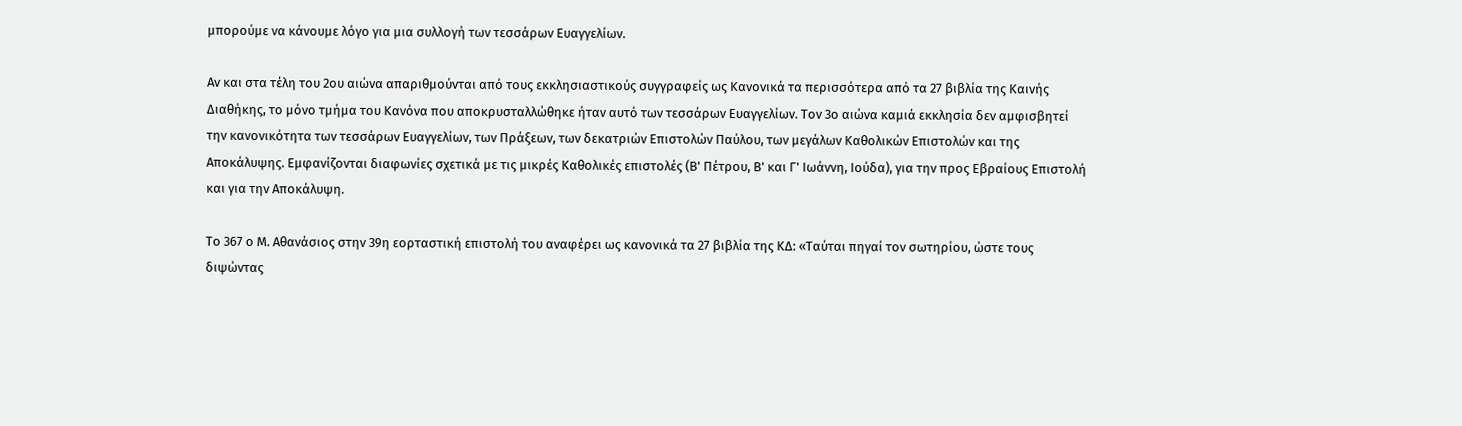μπορούμε να κάνουμε λόγο για μια συλλογή των τεσσάρων Ευαγγελίων.

Αν και στα τέλη του 2ου αιώνα απαριθμούνται από τους εκκλησιαστικούς συγγραφείς ως Κανονικά τα περισσότερα από τα 27 βιβλία της Καινής Διαθήκης, το μόνο τμήμα του Κανόνα που αποκρυσταλλώθηκε ήταν αυτό των τεσσάρων Ευαγγελίων. Τον 3ο αιώνα καμιά εκκλησία δεν αμφισβητεί την κανονικότητα των τεσσάρων Ευαγγελίων, των Πράξεων, των δεκατριών Επιστολών Παύλου, των μεγάλων Καθολικών Επιστολών και της Αποκάλυψης. Εμφανίζονται διαφωνίες σχετικά με τις μικρές Καθολικές επιστολές (Β' Πέτρου, Β' και Γ' Ιωάννη, Ιούδα), για την προς Εβραίους Επιστολή και για την Αποκάλυψη.

Το 367 ο Μ. Αθανάσιος στην 39η εορταστική επιστολή του αναφέρει ως κανονικά τα 27 βιβλία της ΚΔ: «Ταύται πηγαί τον σωτηρίου, ώστε τους διψώντας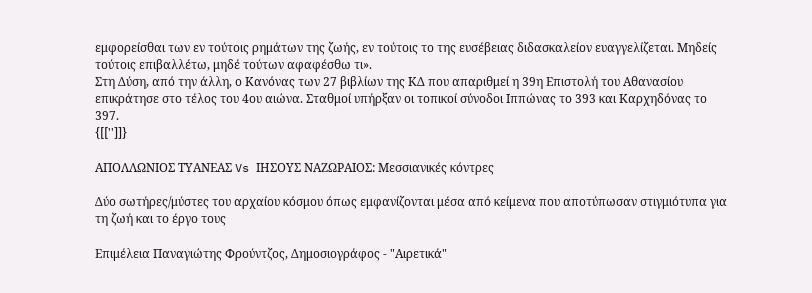εμφορείσθαι των εν τούτοις ρημάτων της ζωής, εν τούτοις το της ευσέβειας διδασκαλείον ευαγγελίζεται. Μηδείς τούτοις επιβαλλέτω, μηδέ τούτων αφαφέσθω τι».
Στη Δύση, από την άλλη, ο Κανόνας των 27 βιβλίων της ΚΔ που απαριθμεί η 39η Επιστολή του Αθανασίου επικράτησε στο τέλος του 4ου αιώνα. Σταθμοί υπήρξαν οι τοπικοί σύνοδοι Ιππώνας το 393 και Καρχηδόνας το 397.
{[['']]}

ΑΠΟΛΛΩΝΙΟΣ ΤΥΑΝΕΑΣ Vs ΙΗΣΟΥΣ ΝΑΖΩΡΑΙΟΣ: Μεσσιανικές κόντρες

Δύο σωτήρες/μύστες του αρχαίου κόσμου όπως εμφανίζονται μέσα από κείμενα που αποτύπωσαν στιγμιότυπα για τη ζωή και το έργο τους

Επιμέλεια Παναγιώτης Φρούντζος, Δημοσιογράφος - "Αιρετικά"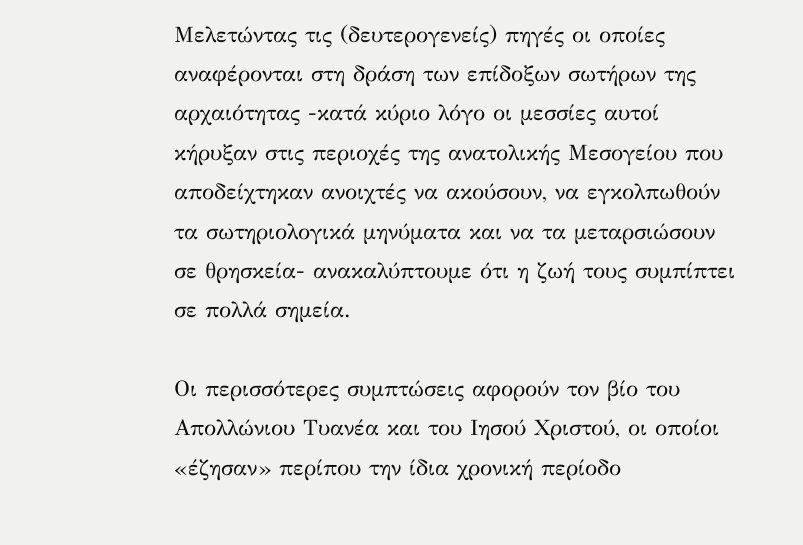Μελετώντας τις (δευτερογενείς) πηγές οι οποίες αναφέρονται στη δράση των επίδοξων σωτήρων της αρχαιότητας -κατά κύριο λόγο οι μεσσίες αυτοί κήρυξαν στις περιοχές της ανατολικής Μεσογείου που αποδείχτηκαν ανοιχτές να ακούσουν, να εγκολπωθούν τα σωτηριολογικά μηνύματα και να τα μεταρσιώσουν σε θρησκεία- ανακαλύπτουμε ότι η ζωή τους συμπίπτει σε πολλά σημεία.

Οι περισσότερες συμπτώσεις αφορούν τον βίο του Απολλώνιου Τυανέα και του Ιησού Χριστού, οι οποίοι «έζησαν» περίπου την ίδια χρονική περίοδο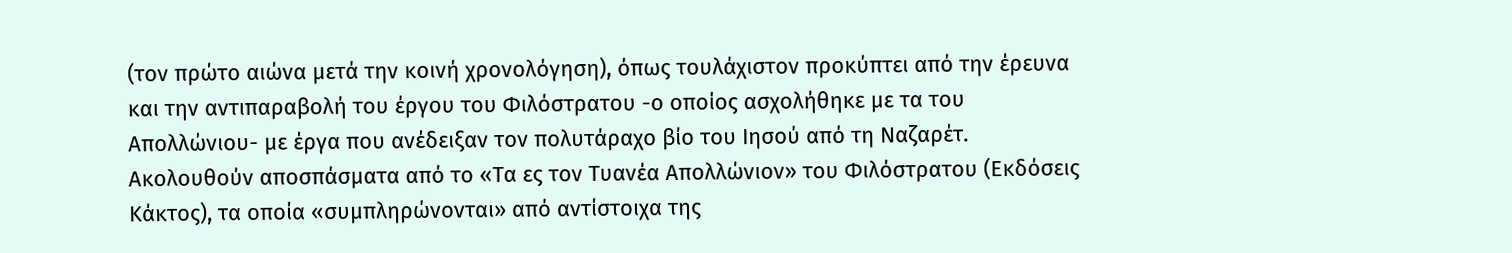(τον πρώτο αιώνα μετά την κοινή χρονολόγηση), όπως τουλάχιστον προκύπτει από την έρευνα και την αντιπαραβολή του έργου του Φιλόστρατου -ο οποίος ασχολήθηκε με τα του Απολλώνιου- με έργα που ανέδειξαν τον πολυτάραχο βίο του Ιησού από τη Ναζαρέτ.
Ακολουθούν αποσπάσματα από το «Τα ες τον Τυανέα Απολλώνιον» του Φιλόστρατου (Εκδόσεις Κάκτος), τα οποία «συμπληρώνονται» από αντίστοιχα της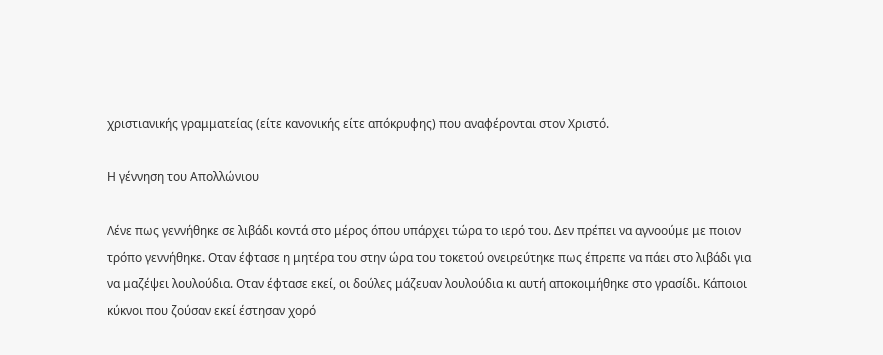χριστιανικής γραμματείας (είτε κανονικής είτε απόκρυφης) που αναφέρονται στον Χριστό.

Η γέννηση του Απολλώνιου

Λένε πως γεννήθηκε σε λιβάδι κοντά στο μέρος όπου υπάρχει τώρα το ιερό του. Δεν πρέπει να αγνοούμε με ποιον τρόπο γεννήθηκε. Οταν έφτασε η μητέρα του στην ώρα του τοκετού ονειρεύτηκε πως έπρεπε να πάει στο λιβάδι για να μαζέψει λουλούδια. Οταν έφτασε εκεί, οι δούλες μάζευαν λουλούδια κι αυτή αποκοιμήθηκε στο γρασίδι. Κάποιοι κύκνοι που ζούσαν εκεί έστησαν χορό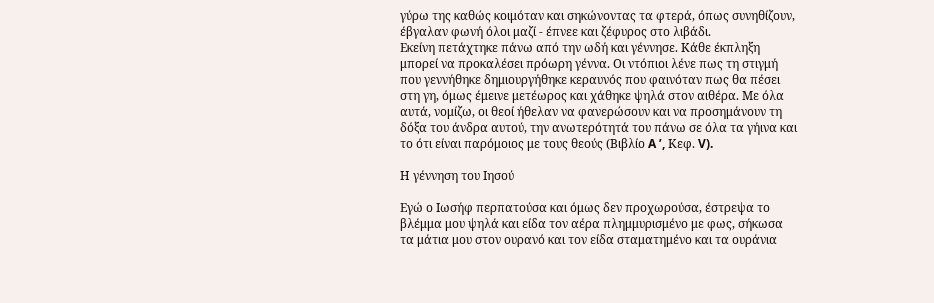γύρω της καθώς κοιμόταν και σηκώνοντας τα φτερά, όπως συνηθίζουν, έβγαλαν φωνή όλοι μαζί - έπνεε και ζέφυρος στο λιβάδι.
Εκείνη πετάχτηκε πάνω από την ωδή και γέννησε. Κάθε έκπληξη μπορεί να προκαλέσει πρόωρη γέννα. Οι ντόπιοι λένε πως τη στιγμή που γεννήθηκε δημιουργήθηκε κεραυνός που φαινόταν πως θα πέσει στη γη, όμως έμεινε μετέωρος και χάθηκε ψηλά στον αιθέρα. Με όλα αυτά, νομίζω, οι θεοί ήθελαν να φανερώσουν και να προσημάνουν τη δόξα του άνδρα αυτού, την ανωτερότητά του πάνω σε όλα τα γήινα και το ότι είναι παρόμοιος με τους θεούς (Βιβλίο A ’, Κεφ. V).

Η γέννηση του Ιησού

Εγώ ο Ιωσήφ περπατούσα και όμως δεν προχωρούσα, έστρεψα το βλέμμα μου ψηλά και είδα τον αέρα πλημμυρισμένο με φως, σήκωσα τα μάτια μου στον ουρανό και τον είδα σταματημένο και τα ουράνια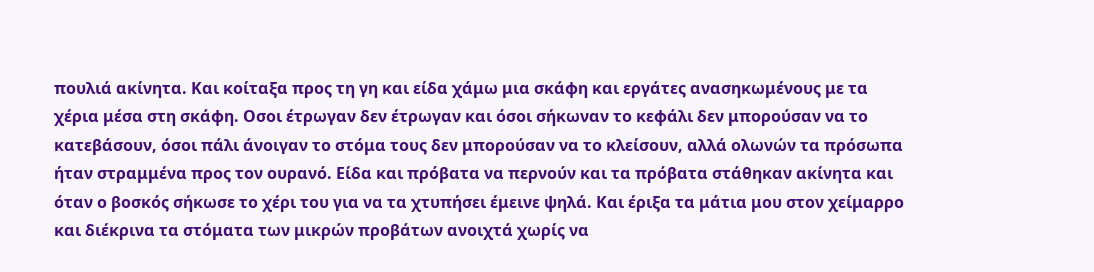πουλιά ακίνητα. Και κοίταξα προς τη γη και είδα χάμω μια σκάφη και εργάτες ανασηκωμένους με τα χέρια μέσα στη σκάφη. Οσοι έτρωγαν δεν έτρωγαν και όσοι σήκωναν το κεφάλι δεν μπορούσαν να το κατεβάσουν, όσοι πάλι άνοιγαν το στόμα τους δεν μπορούσαν να το κλείσουν, αλλά ολωνών τα πρόσωπα ήταν στραμμένα προς τον ουρανό. Είδα και πρόβατα να περνούν και τα πρόβατα στάθηκαν ακίνητα και όταν ο βοσκός σήκωσε το χέρι του για να τα χτυπήσει έμεινε ψηλά. Και έριξα τα μάτια μου στον χείμαρρο και διέκρινα τα στόματα των μικρών προβάτων ανοιχτά χωρίς να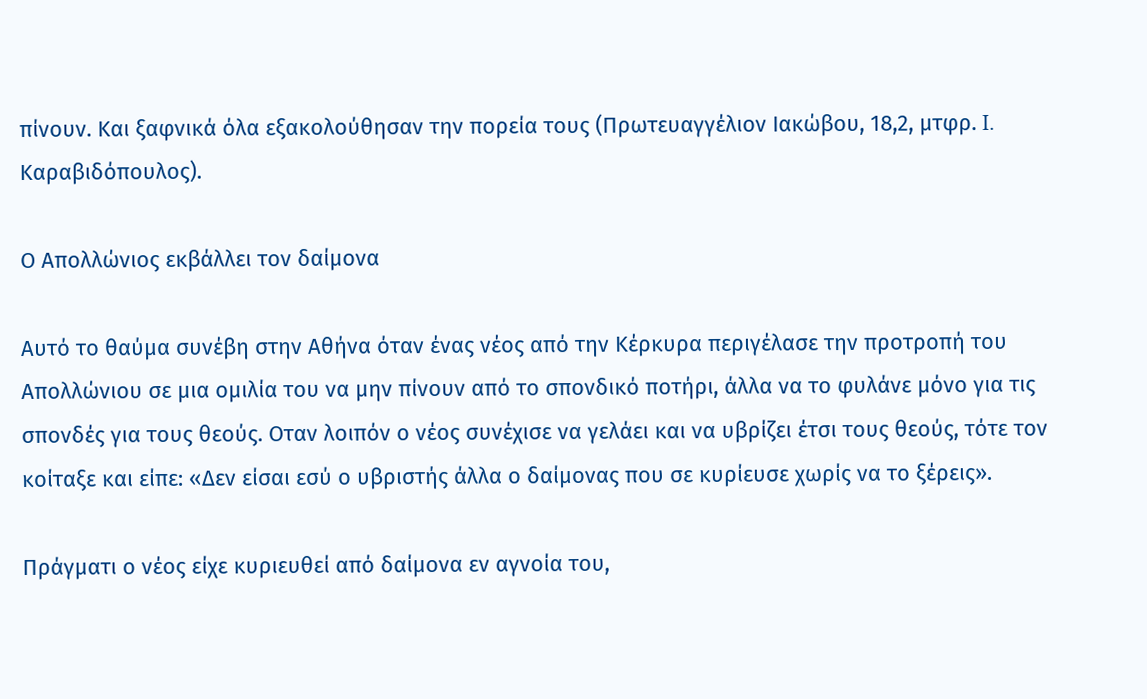πίνουν. Και ξαφνικά όλα εξακολούθησαν την πορεία τους (Πρωτευαγγέλιον Ιακώβου, 18,2, μτφρ. I. Καραβιδόπουλος).

Ο Απολλώνιος εκβάλλει τον δαίμονα

Αυτό το θαύμα συνέβη στην Αθήνα όταν ένας νέος από την Κέρκυρα περιγέλασε την προτροπή του Απολλώνιου σε μια ομιλία του να μην πίνουν από το σπονδικό ποτήρι, άλλα να το φυλάνε μόνο για τις σπονδές για τους θεούς. Οταν λοιπόν ο νέος συνέχισε να γελάει και να υβρίζει έτσι τους θεούς, τότε τον κοίταξε και είπε: «Δεν είσαι εσύ ο υβριστής άλλα ο δαίμονας που σε κυρίευσε χωρίς να το ξέρεις».

Πράγματι ο νέος είχε κυριευθεί από δαίμονα εν αγνοία του,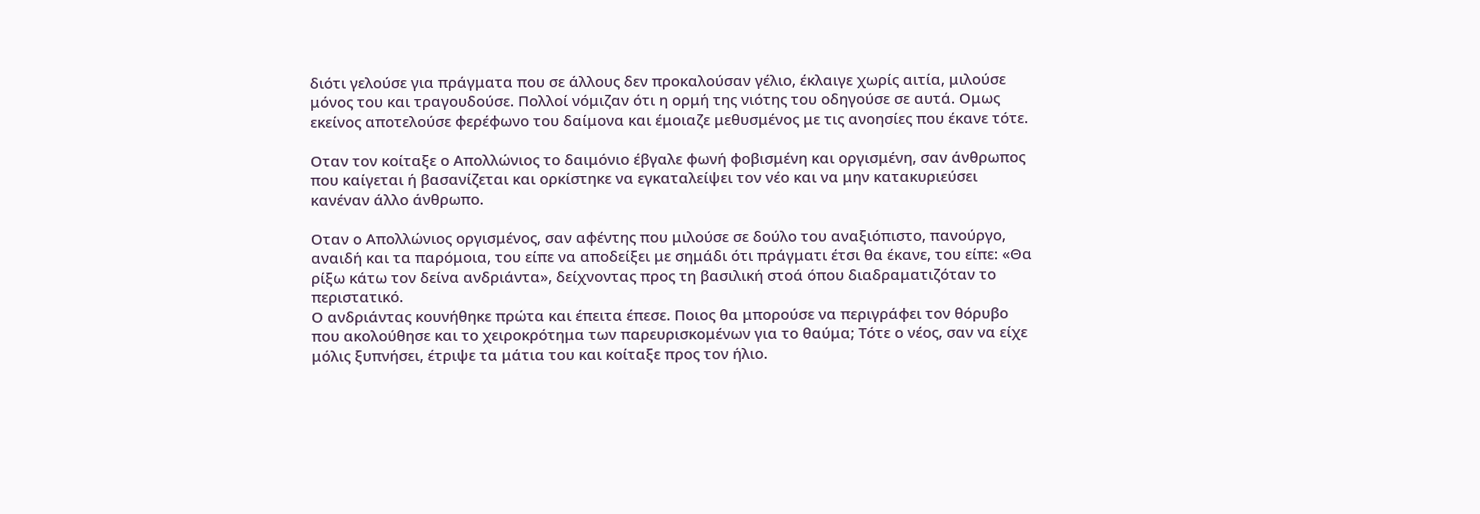διότι γελούσε για πράγματα που σε άλλους δεν προκαλούσαν γέλιο, έκλαιγε χωρίς αιτία, μιλούσε μόνος του και τραγουδούσε. Πολλοί νόμιζαν ότι η ορμή της νιότης του οδηγούσε σε αυτά. Ομως εκείνος αποτελούσε φερέφωνο του δαίμονα και έμοιαζε μεθυσμένος με τις ανοησίες που έκανε τότε.

Οταν τον κοίταξε ο Απολλώνιος το δαιμόνιο έβγαλε φωνή φοβισμένη και οργισμένη, σαν άνθρωπος που καίγεται ή βασανίζεται και ορκίστηκε να εγκαταλείψει τον νέο και να μην κατακυριεύσει κανέναν άλλο άνθρωπο.

Οταν ο Απολλώνιος οργισμένος, σαν αφέντης που μιλούσε σε δούλο του αναξιόπιστο, πανούργο, αναιδή και τα παρόμοια, του είπε να αποδείξει με σημάδι ότι πράγματι έτσι θα έκανε, του είπε: «Θα ρίξω κάτω τον δείνα ανδριάντα», δείχνοντας προς τη βασιλική στοά όπου διαδραματιζόταν το περιστατικό.
Ο ανδριάντας κουνήθηκε πρώτα και έπειτα έπεσε. Ποιος θα μπορούσε να περιγράφει τον θόρυβο που ακολούθησε και το χειροκρότημα των παρευρισκομένων για το θαύμα; Τότε ο νέος, σαν να είχε μόλις ξυπνήσει, έτριψε τα μάτια του και κοίταξε προς τον ήλιο.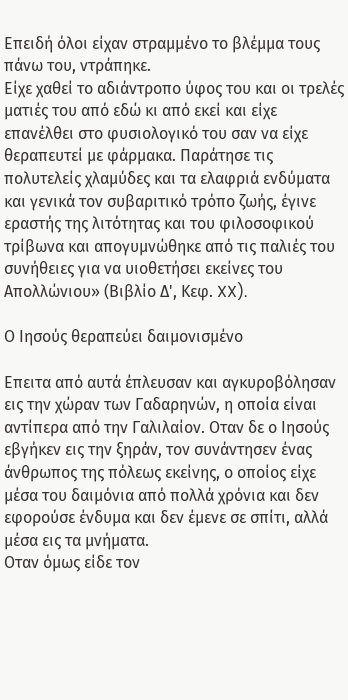Επειδή όλοι είχαν στραμμένο το βλέμμα τους πάνω του, ντράπηκε.
Είχε χαθεί το αδιάντροπο ύφος του και οι τρελές ματιές του από εδώ κι από εκεί και είχε επανέλθει στο φυσιολογικό του σαν να είχε θεραπευτεί με φάρμακα. Παράτησε τις πολυτελείς χλαμύδες και τα ελαφριά ενδύματα και γενικά τον συβαριτικό τρόπο ζωής, έγινε εραστής της λιτότητας και του φιλοσοφικού τρίβωνα και απογυμνώθηκε από τις παλιές του συνήθειες για να υιοθετήσει εκείνες του Απολλώνιου» (Βιβλίο Δ', Κεφ. XX).

Ο Ιησούς θεραπεύει δαιμονισμένο

Επειτα από αυτά έπλευσαν και αγκυροβόλησαν εις την χώραν των Γαδαρηνών, η οποία είναι αντίπερα από την Γαλιλαίον. Οταν δε ο Ιησούς εβγήκεν εις την ξηράν, τον συνάντησεν ένας άνθρωπος της πόλεως εκείνης, ο οποίος είχε μέσα του δαιμόνια από πολλά χρόνια και δεν εφορούσε ένδυμα και δεν έμενε σε σπίτι, αλλά μέσα εις τα μνήματα.
Οταν όμως είδε τον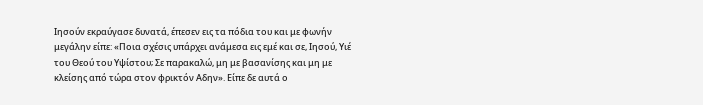Ιησούν εκραύγασε δυνατά, έπεσεν εις τα πόδια του και με φωνήν μεγάλην είπε: «Ποια σχέσις υπάρχει ανάμεσα εις εμέ και σε, Ιησού, Υιέ του Θεού του Υψίστου; Σε παρακαλώ, μη με βασανίσης και μη με κλείσης από τώρα στον φρικτόν Αδην». Είπε δε αυτά ο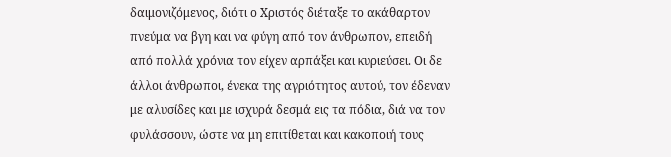δαιμονιζόμενος, διότι ο Χριστός διέταξε το ακάθαρτον πνεύμα να βγη και να φύγη από τον άνθρωπον, επειδή από πολλά χρόνια τον είχεν αρπάξει και κυριεύσει. Οι δε άλλοι άνθρωποι, ένεκα της αγριότητος αυτού, τον έδεναν με αλυσίδες και με ισχυρά δεσμά εις τα πόδια, διά να τον φυλάσσουν, ώστε να μη επιτίθεται και κακοποιή τους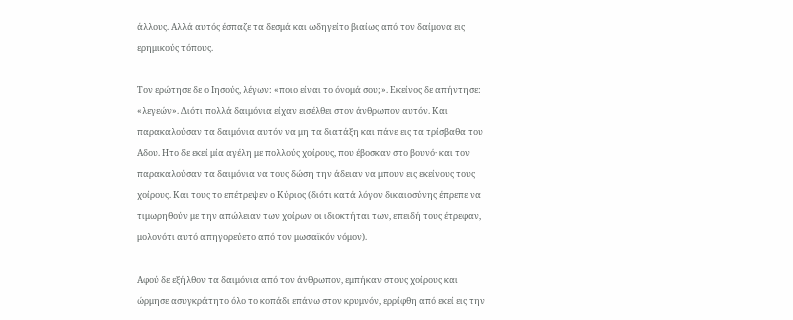άλλους. Αλλά αυτός έσπαζε τα δεσμά και ωδηγείτο βιαίως από τον δαίμονα εις ερημικούς τόπους.

Τον ερώτησε δε ο Ιησούς, λέγων: «ποιο είναι το όνομά σου;». Εκείνος δε απήντησε: «λεγεών». Διότι πολλά δαιμόνια είχαν εισέλθει στον άνθρωπον αυτόν. Και παρακαλούσαν τα δαιμόνια αυτόν να μη τα διατάξη και πάνε εις τα τρίσβαθα του Αδου. Ητο δε εκεί μία αγέλη με πολλούς χοίρους, που έβοσκαν στο βουνό· και τον παρακαλούσαν τα δαιμόνια να τους δώση την άδειαν να μπουν εις εκείνους τους χοίρους. Και τους το επέτρεψεν ο Κύριος (διότι κατά λόγον δικαιοσύνης έπρεπε να τιμωρηθούν με την απώλειαν των χοίρων οι ιδιοκτήται των, επειδή τους έτρεφαν, μολονότι αυτό απηγορεύετο από τον μωσαϊκόν νόμον).

Αφού δε εξήλθον τα δαιμόνια από τον άνθρωπον, εμπήκαν στους χοίρους και ώρμησε ασυγκράτητο όλο το κοπάδι επάνω στον κρυμνόν, ερρίφθη από εκεί εις την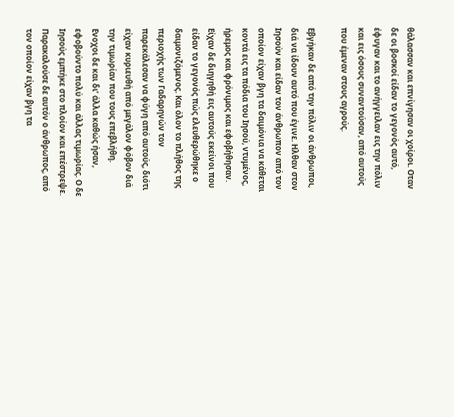θάλασσαν και επνίγησαν οι χοίροι. Οταν δε οι βοσκοί είδαν το γεγονός αυτό, έφυγαν και το ανήγγειλαν εις την πόλιν και εις όσους συναντούσαν, από αυτούς που έμεναν στους αγρούς.

Εβγήκαν δε από την πόλιν οι άνθρωποι, διά να ίδουν αυτό που έγινε. Ηλθαν στον Ιησούν και είδαν τον άνθρωπον από τον οποίον είχαν βγη τα δαιμόνια να κάθεται κοντά εις τα πόδια του Ιησού, ντυμένος, ήρεμος και φρόνιμος και εφοβήθησαν. Είχαν δε διηγηθή εις αυτούς εκείνοι που είδαν το γεγονός πώς ελευθερώθηκε ο δαιμονιζόμενος. Και όλον το πλήθος της περιοχής των Γαδαρηνών τον παρεκάλεσαν να φύγη από αυτούς, διότι είχαν κυριευθή από μεγάλον φόβον διά την τιμωρίαν που τους επεβλήθη.
Ενοχοι δε και δι’ άλλα καθώς ήσαν, εφοβούντο πολύ και άλλας τιμωρίας. Ο δε Ιησούς εμπήκε στο πλοίον και επέστρεψε. Παρακαλούσε δε αυτόν ο άνθρωπος, από τον οποίον είχαν βγη τα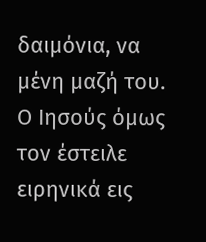δαιμόνια, να μένη μαζή του. Ο Ιησούς όμως τον έστειλε ειρηνικά εις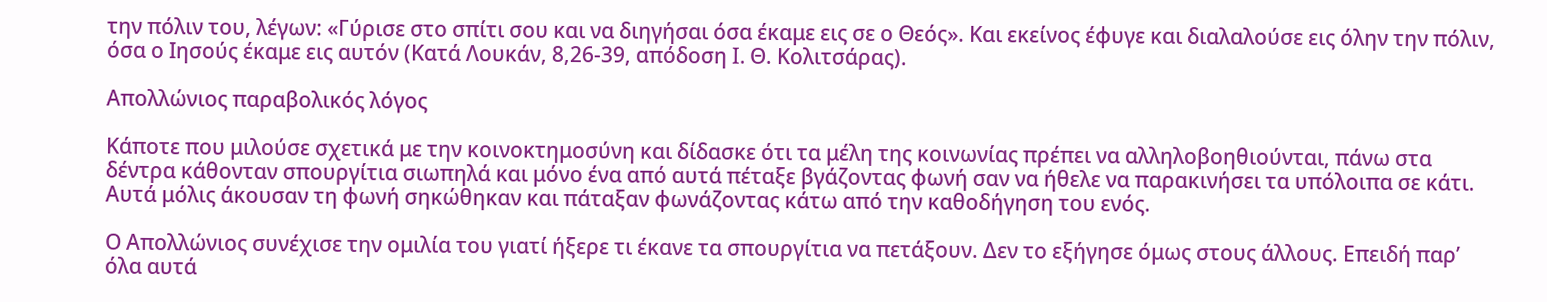την πόλιν του, λέγων: «Γύρισε στο σπίτι σου και να διηγήσαι όσα έκαμε εις σε ο Θεός». Και εκείνος έφυγε και διαλαλούσε εις όλην την πόλιν, όσα ο Ιησούς έκαμε εις αυτόν (Κατά Λουκάν, 8,26-39, απόδοση I. Θ. Κολιτσάρας).

Απολλώνιος παραβολικός λόγος

Κάποτε που μιλούσε σχετικά με την κοινοκτημοσύνη και δίδασκε ότι τα μέλη της κοινωνίας πρέπει να αλληλοβοηθιούνται, πάνω στα δέντρα κάθονταν σπουργίτια σιωπηλά και μόνο ένα από αυτά πέταξε βγάζοντας φωνή σαν να ήθελε να παρακινήσει τα υπόλοιπα σε κάτι. Αυτά μόλις άκουσαν τη φωνή σηκώθηκαν και πάταξαν φωνάζοντας κάτω από την καθοδήγηση του ενός.

Ο Απολλώνιος συνέχισε την ομιλία του γιατί ήξερε τι έκανε τα σπουργίτια να πετάξουν. Δεν το εξήγησε όμως στους άλλους. Επειδή παρ’ όλα αυτά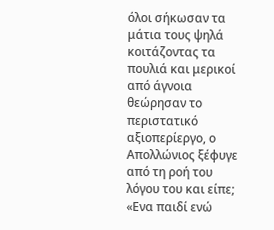όλοι σήκωσαν τα μάτια τους ψηλά κοιτάζοντας τα πουλιά και μερικοί από άγνοια θεώρησαν το περιστατικό αξιοπερίεργο, ο Απολλώνιος ξέφυγε από τη ροή του λόγου του και είπε; «Ενα παιδί ενώ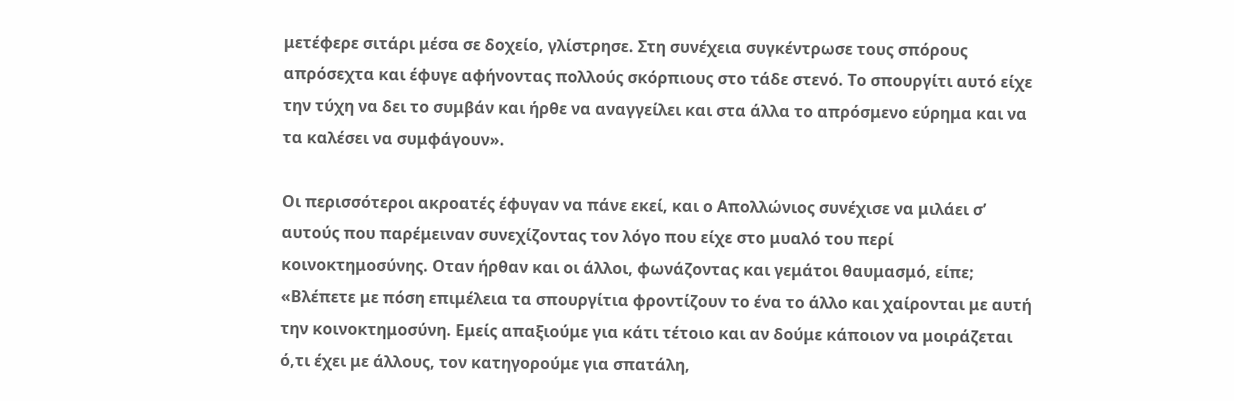μετέφερε σιτάρι μέσα σε δοχείο, γλίστρησε. Στη συνέχεια συγκέντρωσε τους σπόρους απρόσεχτα και έφυγε αφήνοντας πολλούς σκόρπιους στο τάδε στενό. Το σπουργίτι αυτό είχε την τύχη να δει το συμβάν και ήρθε να αναγγείλει και στα άλλα το απρόσμενο εύρημα και να τα καλέσει να συμφάγουν».

Οι περισσότεροι ακροατές έφυγαν να πάνε εκεί, και ο Απολλώνιος συνέχισε να μιλάει σ’ αυτούς που παρέμειναν συνεχίζοντας τον λόγο που είχε στο μυαλό του περί κοινοκτημοσύνης. Οταν ήρθαν και οι άλλοι, φωνάζοντας και γεμάτοι θαυμασμό, είπε; «Βλέπετε με πόση επιμέλεια τα σπουργίτια φροντίζουν το ένα το άλλο και χαίρονται με αυτή την κοινοκτημοσύνη. Εμείς απαξιούμε για κάτι τέτοιο και αν δούμε κάποιον να μοιράζεται ό,τι έχει με άλλους, τον κατηγορούμε για σπατάλη,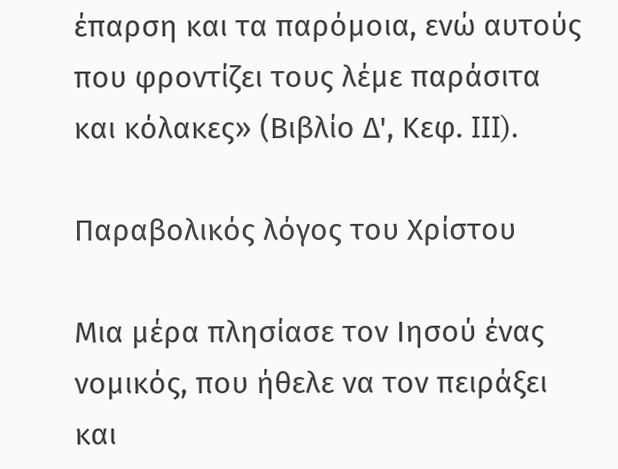έπαρση και τα παρόμοια, ενώ αυτούς που φροντίζει τους λέμε παράσιτα και κόλακες» (Βιβλίο Δ', Κεφ. III).

Παραβολικός λόγος του Χρίστου

Μια μέρα πλησίασε τον Ιησού ένας νομικός, που ήθελε να τον πειράξει και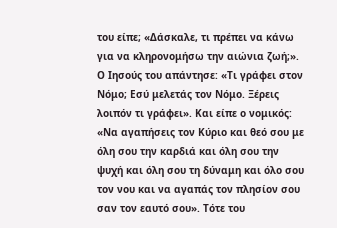του είπε; «Δάσκαλε, τι πρέπει να κάνω για να κληρονομήσω την αιώνια ζωή;». Ο Ιησούς του απάντησε: «Τι γράφει στον Νόμο; Εσύ μελετάς τον Νόμο. Ξέρεις λοιπόν τι γράφει». Και είπε ο νομικός: «Να αγαπήσεις τον Κύριο και θεό σου με όλη σου την καρδιά και όλη σου την ψυχή και όλη σου τη δύναμη και όλο σου τον νου και να αγαπάς τον πλησίον σου σαν τον εαυτό σου». Τότε του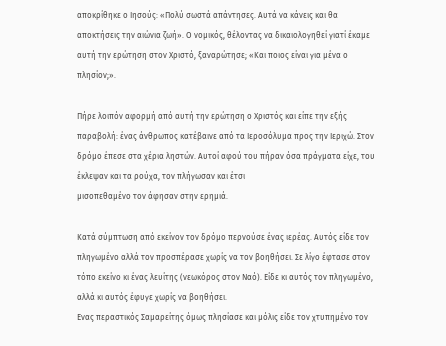αποκρίθηκε ο Ιησούς: «Πολύ σωστά απάντησες. Αυτά να κάνεις και θα αποκτήσεις την αιώνια ζωή». Ο νομικός, θέλοντας να δικαιολογηθεί γιατί έκαμε αυτή την ερώτηση στον Χριστό, ξαναρώτησε; «Και ποιος είναι για μένα ο πλησίον;».

Πήρε λοιπόν αφορμή από αυτή την ερώτηση ο Χριστός και είπε την εξής παραβολή: ένας άνθρωπος κατέβαινε από τα Ιεροσόλυμα προς την Ιεριχώ. Στον δρόμο έπεσε στα χέρια ληστών. Αυτοί αφού του πήραν όσα πράγματα είχε, του έκλεψαν και τα ρούχα, τον πλήγωσαν και έτσι
μισοπεθαμένο τον άφησαν στην ερημιά.

Κατά σύμπτωση από εκείνον τον δρόμο περνούσε ένας ιερέας. Αυτός είδε τον πληγωμένο αλλά τον προσπέρασε χωρίς να τον βοηθήσει. Σε λίγο έφτασε στον τόπο εκείνο κι ένας λευίτης (νεωκόρος στον Ναό). Είδε κι αυτός τον πληγωμένο, αλλά κι αυτός έφυγε χωρίς να βοηθήσει.
Ενας περαστικός Σαμαρείτης όμως πλησίασε και μόλις είδε τον χτυπημένο τον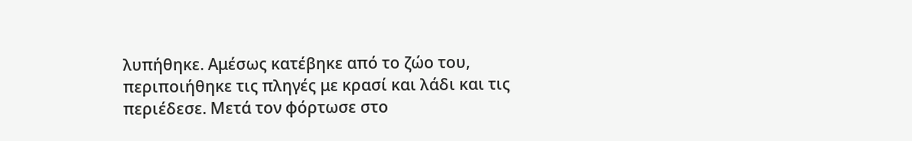λυπήθηκε. Αμέσως κατέβηκε από το ζώο του, περιποιήθηκε τις πληγές με κρασί και λάδι και τις περιέδεσε. Μετά τον φόρτωσε στο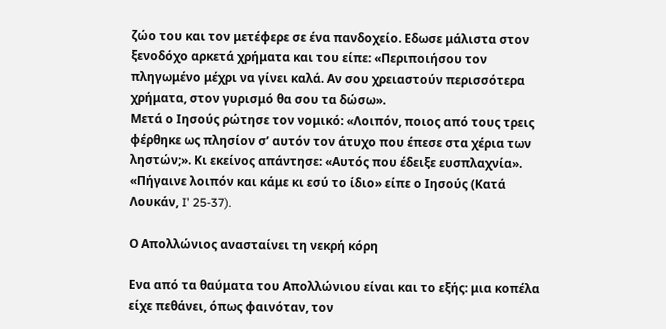ζώο του και τον μετέφερε σε ένα πανδοχείο. Εδωσε μάλιστα στον ξενοδόχο αρκετά χρήματα και του είπε: «Περιποιήσου τον πληγωμένο μέχρι να γίνει καλά. Αν σου χρειαστούν περισσότερα χρήματα, στον γυρισμό θα σου τα δώσω».
Μετά ο Ιησούς ρώτησε τον νομικό: «Λοιπόν, ποιος από τους τρεις φέρθηκε ως πλησίον σ’ αυτόν τον άτυχο που έπεσε στα χέρια των ληστών;». Κι εκείνος απάντησε: «Αυτός που έδειξε ευσπλαχνία». «Πήγαινε λοιπόν και κάμε κι εσύ το ίδιο» είπε ο Ιησούς (Κατά Λουκάν, I' 25-37).

Ο Απολλώνιος ανασταίνει τη νεκρή κόρη

Ενα από τα θαύματα του Απολλώνιου είναι και το εξής: μια κοπέλα είχε πεθάνει, όπως φαινόταν, τον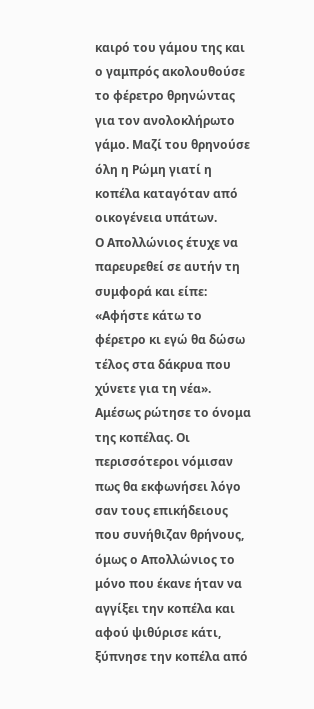καιρό του γάμου της και ο γαμπρός ακολουθούσε το φέρετρο θρηνώντας για τον ανολοκλήρωτο γάμο. Μαζί του θρηνούσε όλη η Ρώμη γιατί η κοπέλα καταγόταν από οικογένεια υπάτων.
Ο Απολλώνιος έτυχε να παρευρεθεί σε αυτήν τη συμφορά και είπε: «Αφήστε κάτω το φέρετρο κι εγώ θα δώσω τέλος στα δάκρυα που χύνετε για τη νέα». Αμέσως ρώτησε το όνομα της κοπέλας. Οι περισσότεροι νόμισαν πως θα εκφωνήσει λόγο σαν τους επικήδειους που συνήθιζαν θρήνους, όμως ο Απολλώνιος το μόνο που έκανε ήταν να αγγίξει την κοπέλα και αφού ψιθύρισε κάτι, ξύπνησε την κοπέλα από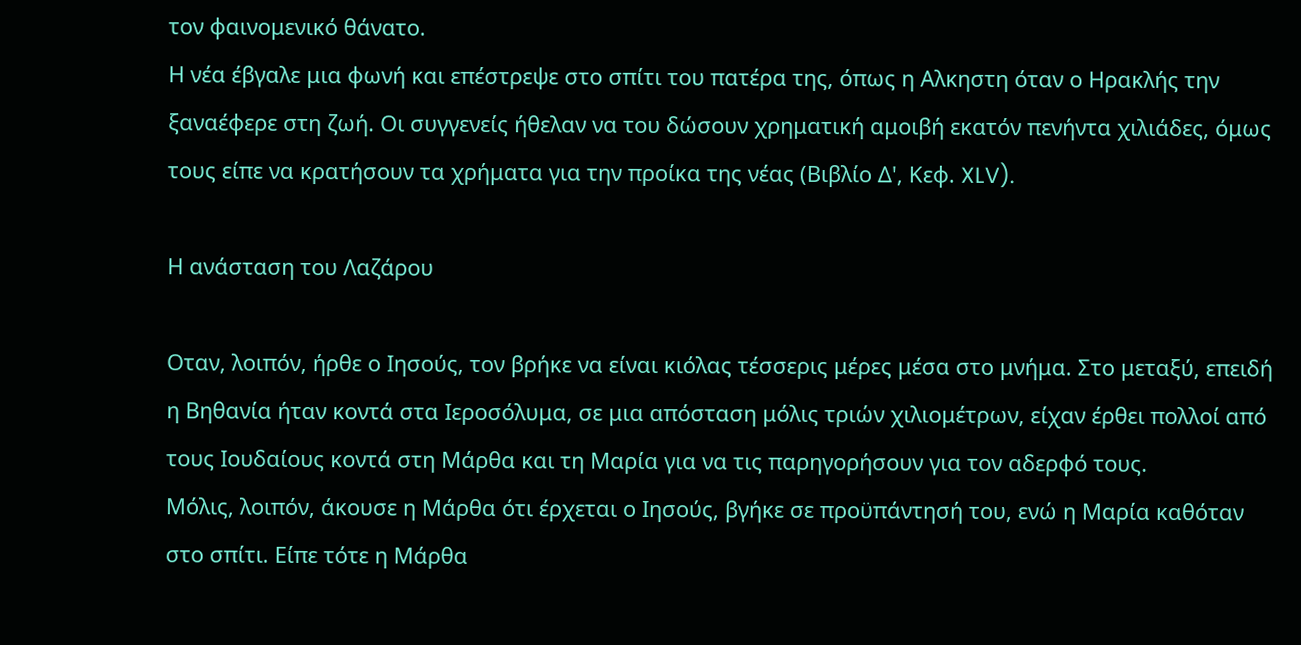τον φαινομενικό θάνατο.
Η νέα έβγαλε μια φωνή και επέστρεψε στο σπίτι του πατέρα της, όπως η Αλκηστη όταν ο Ηρακλής την ξαναέφερε στη ζωή. Οι συγγενείς ήθελαν να του δώσουν χρηματική αμοιβή εκατόν πενήντα χιλιάδες, όμως τους είπε να κρατήσουν τα χρήματα για την προίκα της νέας (Βιβλίο Δ', Κεφ. XLV).

Η ανάσταση του Λαζάρου

Οταν, λοιπόν, ήρθε ο Ιησούς, τον βρήκε να είναι κιόλας τέσσερις μέρες μέσα στο μνήμα. Στο μεταξύ, επειδή η Βηθανία ήταν κοντά στα Ιεροσόλυμα, σε μια απόσταση μόλις τριών χιλιομέτρων, είχαν έρθει πολλοί από τους Ιουδαίους κοντά στη Μάρθα και τη Μαρία για να τις παρηγορήσουν για τον αδερφό τους.
Μόλις, λοιπόν, άκουσε η Μάρθα ότι έρχεται ο Ιησούς, βγήκε σε προϋπάντησή του, ενώ η Μαρία καθόταν στο σπίτι. Είπε τότε η Μάρθα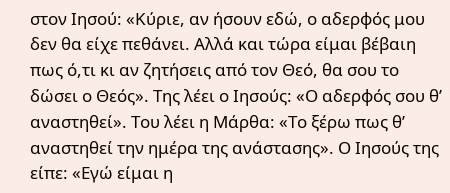στον Ιησού: «Κύριε, αν ήσουν εδώ, ο αδερφός μου δεν θα είχε πεθάνει. Αλλά και τώρα είμαι βέβαιη πως ό,τι κι αν ζητήσεις από τον Θεό, θα σου το δώσει ο Θεός». Της λέει ο Ιησούς: «Ο αδερφός σου θ’ αναστηθεί». Του λέει η Μάρθα: «Το ξέρω πως θ’ αναστηθεί την ημέρα της ανάστασης». Ο Ιησούς της είπε: «Εγώ είμαι η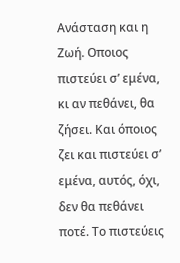Ανάσταση και η Ζωή. Οποιος πιστεύει σ’ εμένα, κι αν πεθάνει, θα ζήσει. Και όποιος ζει και πιστεύει σ’ εμένα, αυτός, όχι, δεν θα πεθάνει ποτέ. Το πιστεύεις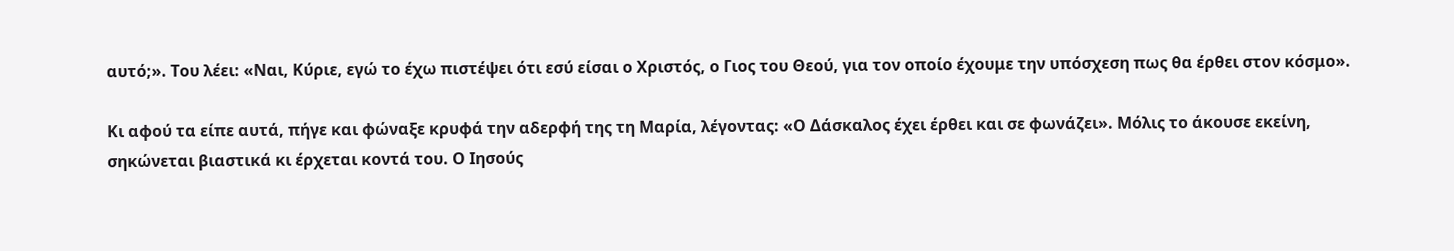αυτό;». Του λέει: «Ναι, Κύριε, εγώ το έχω πιστέψει ότι εσύ είσαι ο Χριστός, ο Γιος του Θεού, για τον οποίο έχουμε την υπόσχεση πως θα έρθει στον κόσμο».

Κι αφού τα είπε αυτά, πήγε και φώναξε κρυφά την αδερφή της τη Μαρία, λέγοντας: «Ο Δάσκαλος έχει έρθει και σε φωνάζει». Μόλις το άκουσε εκείνη, σηκώνεται βιαστικά κι έρχεται κοντά του. Ο Ιησούς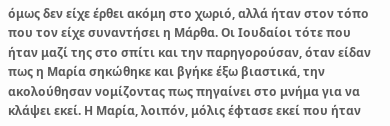όμως δεν είχε έρθει ακόμη στο χωριό, αλλά ήταν στον τόπο που τον είχε συναντήσει η Μάρθα. Οι Ιουδαίοι τότε που ήταν μαζί της στο σπίτι και την παρηγορούσαν, όταν είδαν πως η Μαρία σηκώθηκε και βγήκε έξω βιαστικά, την ακολούθησαν νομίζοντας πως πηγαίνει στο μνήμα για να κλάψει εκεί. Η Μαρία, λοιπόν, μόλις έφτασε εκεί που ήταν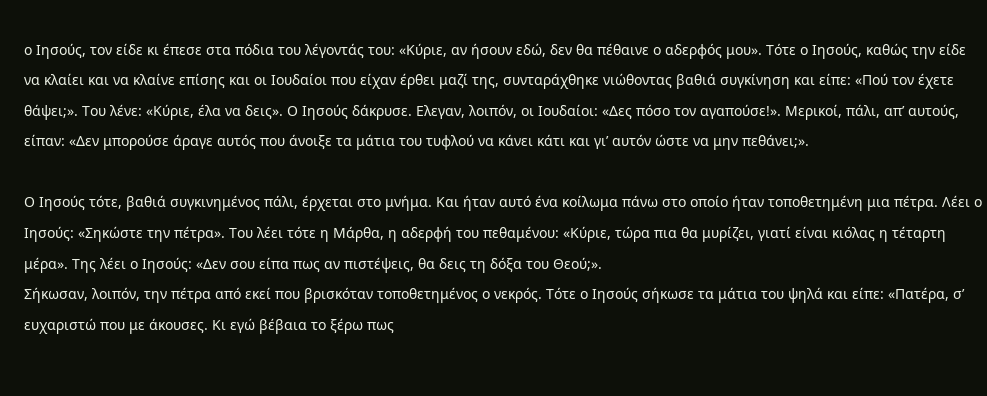ο Ιησούς, τον είδε κι έπεσε στα πόδια του λέγοντάς του: «Κύριε, αν ήσουν εδώ, δεν θα πέθαινε ο αδερφός μου». Τότε ο Ιησούς, καθώς την είδε να κλαίει και να κλαίνε επίσης και οι Ιουδαίοι που είχαν έρθει μαζί της, συνταράχθηκε νιώθοντας βαθιά συγκίνηση και είπε: «Πού τον έχετε θάψει;». Του λένε: «Κύριε, έλα να δεις». Ο Ιησούς δάκρυσε. Ελεγαν, λοιπόν, οι Ιουδαίοι: «Δες πόσο τον αγαπούσε!». Μερικοί, πάλι, απ’ αυτούς, είπαν: «Δεν μπορούσε άραγε αυτός που άνοιξε τα μάτια του τυφλού να κάνει κάτι και γι’ αυτόν ώστε να μην πεθάνει;».

Ο Ιησούς τότε, βαθιά συγκινημένος πάλι, έρχεται στο μνήμα. Και ήταν αυτό ένα κοίλωμα πάνω στο οποίο ήταν τοποθετημένη μια πέτρα. Λέει ο Ιησούς: «Σηκώστε την πέτρα». Του λέει τότε η Μάρθα, η αδερφή του πεθαμένου: «Κύριε, τώρα πια θα μυρίζει, γιατί είναι κιόλας η τέταρτη μέρα». Της λέει ο Ιησούς: «Δεν σου είπα πως αν πιστέψεις, θα δεις τη δόξα του Θεού;».
Σήκωσαν, λοιπόν, την πέτρα από εκεί που βρισκόταν τοποθετημένος ο νεκρός. Τότε ο Ιησούς σήκωσε τα μάτια του ψηλά και είπε: «Πατέρα, σ’ ευχαριστώ που με άκουσες. Κι εγώ βέβαια το ξέρω πως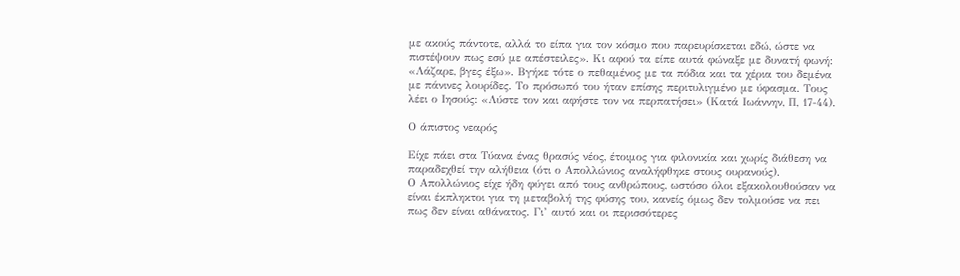με ακούς πάντοτε, αλλά το είπα για τον κόσμο που παρευρίσκεται εδώ, ώστε να πιστέψουν πως εσύ με απέστειλες». Κι αφού τα είπε αυτά φώναξε με δυνατή φωνή: «Λάζαρε, βγες έξω». Βγήκε τότε ο πεθαμένος με τα πόδια και τα χέρια του δεμένα με πάνινες λουρίδες. Το πρόσωπό του ήταν επίσης περιτυλιγμένο με ύφασμα. Τους λέει ο Ιησούς: «Λύστε τον και αφήστε τον να περπατήσει» (Κατά Ιωάννην, Π, 17-44).

Ο άπιστος νεαρός

Είχε πάει στα Τύανα ένας θρασύς νέος, έτοιμος για φιλονικία και χωρίς διάθεση να παραδεχθεί την αλήθεια (ότι ο Απολλώνιος αναλήφθηκε στους ουρανούς).
Ο Απολλώνιος είχε ήδη φύγει από τους ανθρώπους, ωστόσο όλοι εξακολουθούσαν να είναι έκπληκτοι για τη μεταβολή της φύσης του, κανείς όμως δεν τολμούσε να πει πως δεν είναι αθάνατος. Γι’ αυτό και οι περισσότερες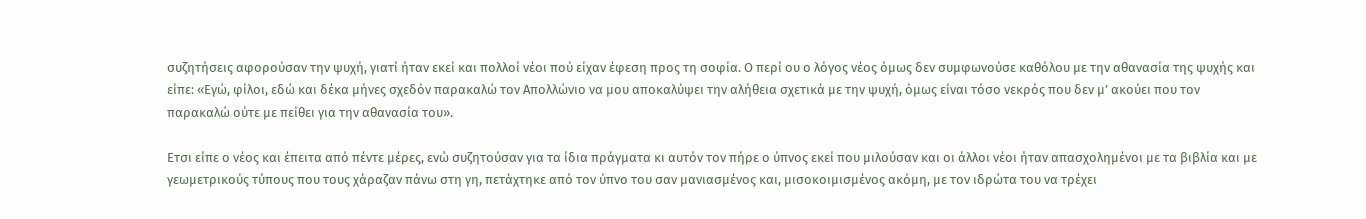συζητήσεις αφορούσαν την ψυχή, γιατί ήταν εκεί και πολλοί νέοι πού είχαν έφεση προς τη σοφία. Ο περί ου ο λόγος νέος όμως δεν συμφωνούσε καθόλου με την αθανασία της ψυχής και είπε: «Εγώ, φίλοι, εδώ και δέκα μήνες σχεδόν παρακαλώ τον Απολλώνιο να μου αποκαλύψει την αλήθεια σχετικά με την ψυχή, όμως είναι τόσο νεκρός που δεν μ’ ακούει που τον παρακαλώ ούτε με πείθει για την αθανασία του».

Ετσι είπε ο νέος και έπειτα από πέντε μέρες, ενώ συζητούσαν για τα ίδια πράγματα κι αυτόν τον πήρε ο ύπνος εκεί που μιλούσαν και οι άλλοι νέοι ήταν απασχολημένοι με τα βιβλία και με γεωμετρικούς τύπους που τους χάραζαν πάνω στη γη, πετάχτηκε από τον ύπνο του σαν μανιασμένος και, μισοκοιμισμένος ακόμη, με τον ιδρώτα του να τρέχει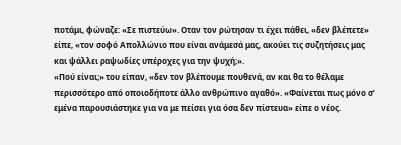ποτάμι, φώναζε: «Σε πιστεύω». Οταν τον ρώτησαν τι έχει πάθει, «δεν βλέπετε» είπε, «τον σοφό Απολλώνιο που είναι ανάμεσά μας, ακούει τις συζητήσεις μας και ψάλλει ραψωδίες υπέροχες για την ψυχή;».
«Πού είναι;» του είπαν, «δεν τον βλέπουμε πουθενά, αν και θα το θέλαμε περισσότερο από οποιοδήποτε άλλο ανθρώπινο αγαθό». «Φαίνεται πως μόνο σ’ εμένα παρουσιάστηκε για να με πείσει για όσα δεν πίστευα» είπε ο νέος.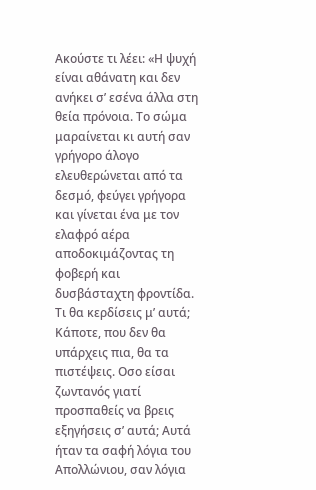Ακούστε τι λέει: «Η ψυχή είναι αθάνατη και δεν ανήκει σ’ εσένα άλλα στη θεία πρόνοια. Το σώμα μαραίνεται κι αυτή σαν γρήγορο άλογο ελευθερώνεται από τα δεσμό, φεύγει γρήγορα και γίνεται ένα με τον ελαφρό αέρα αποδοκιμάζοντας τη φοβερή και δυσβάσταχτη φροντίδα. Τι θα κερδίσεις μ’ αυτά; Κάποτε, που δεν θα υπάρχεις πια, θα τα πιστέψεις. Οσο είσαι ζωντανός γιατί προσπαθείς να βρεις εξηγήσεις σ’ αυτά; Αυτά ήταν τα σαφή λόγια του Απολλώνιου, σαν λόγια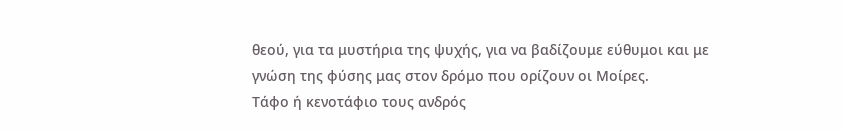θεού, για τα μυστήρια της ψυχής, για να βαδίζουμε εύθυμοι και με γνώση της φύσης μας στον δρόμο που ορίζουν οι Μοίρες.
Τάφο ή κενοτάφιο τους ανδρός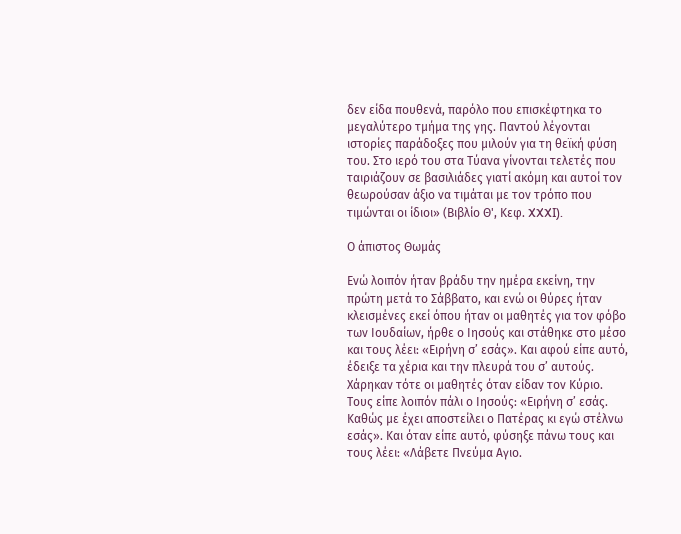δεν είδα πουθενά, παρόλο που επισκέφτηκα το μεγαλύτερο τμήμα της γης. Παντού λέγονται ιστορίες παράδοξες που μιλούν για τη θεϊκή φύση του. Στο ιερό του στα Τύανα γίνονται τελετές που ταιριάζουν σε βασιλιάδες γιατί ακόμη και αυτοί τον θεωρούσαν άξιο να τιμάται με τον τρόπο που τιμώνται οι ίδιοι» (Βιβλίο Θ', Κεφ. XXXI).

Ο άπιστος Θωμάς

Ενώ λοιπόν ήταν βράδυ την ημέρα εκείνη, την πρώτη μετά το Σάββατο, και ενώ οι θύρες ήταν κλεισμένες εκεί όπου ήταν οι μαθητές για τον φόβο των Ιουδαίων, ήρθε ο Ιησούς και στάθηκε στο μέσο και τους λέει: «Ειρήνη σ’ εσάς». Και αφού είπε αυτό, έδειξε τα χέρια και την πλευρά του σ’ αυτούς. Χάρηκαν τότε οι μαθητές όταν είδαν τον Κύριο. Τους είπε λοιπόν πάλι ο Ιησούς: «Ειρήνη σ’ εσάς. Καθώς με έχει αποστείλει ο Πατέρας κι εγώ στέλνω εσάς». Και όταν είπε αυτό, φύσηξε πάνω τους και τους λέει: «Λάβετε Πνεύμα Αγιο.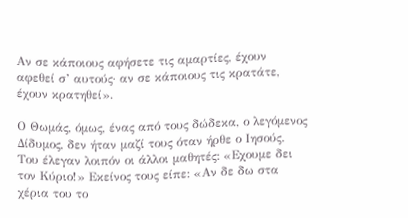Αν σε κάποιους αφήσετε τις αμαρτίες, έχουν αφεθεί σ’ αυτούς· αν σε κάποιους τις κρατάτε, έχουν κρατηθεί».

Ο Θωμάς, όμως, ένας από τους δώδεκα, ο λεγόμενος Δίδυμος, δεν ήταν μαζί τους όταν ήρθε ο Ιησούς. Του έλεγαν λοιπόν οι άλλοι μαθητές: «Εχουμε δει τον Κύριο!» Εκείνος τους είπε: «Αν δε δω στα χέρια του το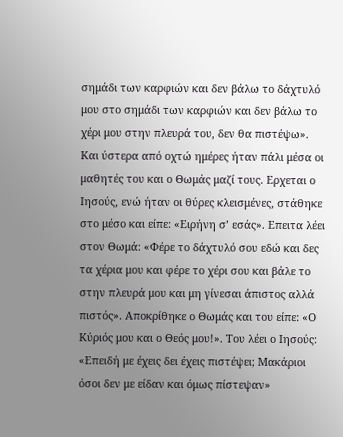σημάδι των καρφιών και δεν βάλω το δάχτυλό μου στο σημάδι των καρφιών και δεν βάλω το χέρι μου στην πλευρά του, δεν θα πιστέψω».
Και ύστερα από οχτώ ημέρες ήταν πάλι μέσα οι μαθητές του και ο Θωμάς μαζί τους. Ερχεται ο Ιησούς, ενώ ήταν οι θύρες κλεισμένες, στάθηκε στο μέσο και είπε: «Ειρήνη σ’ εσάς». Επειτα λέει στον Θωμά: «Φέρε το δάχτυλό σου εδώ και δες τα χέρια μου και φέρε το χέρι σου και βάλε το στην πλευρά μου και μη γίνεσαι άπιστος αλλά πιστός». Αποκρίθηκε ο Θωμάς και του είπε: «Ο Κύριός μου και ο Θεός μου!». Του λέει ο Ιησούς: «Επειδή με έχεις δει έχεις πιστέψει; Μακάριοι όσοι δεν με είδαν και όμως πίστεψαν»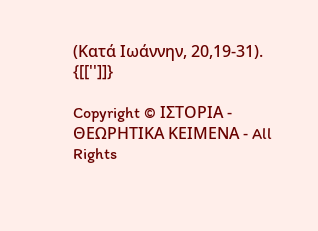(Κατά Ιωάννην, 20,19-31).
{[['']]}

Copyright © ΙΣΤΟΡΙΑ - ΘΕΩΡΗΤΙΚΑ ΚΕΙΜΕΝΑ - All Rights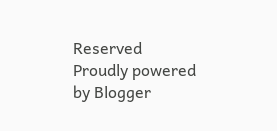Reserved
Proudly powered by Blogger